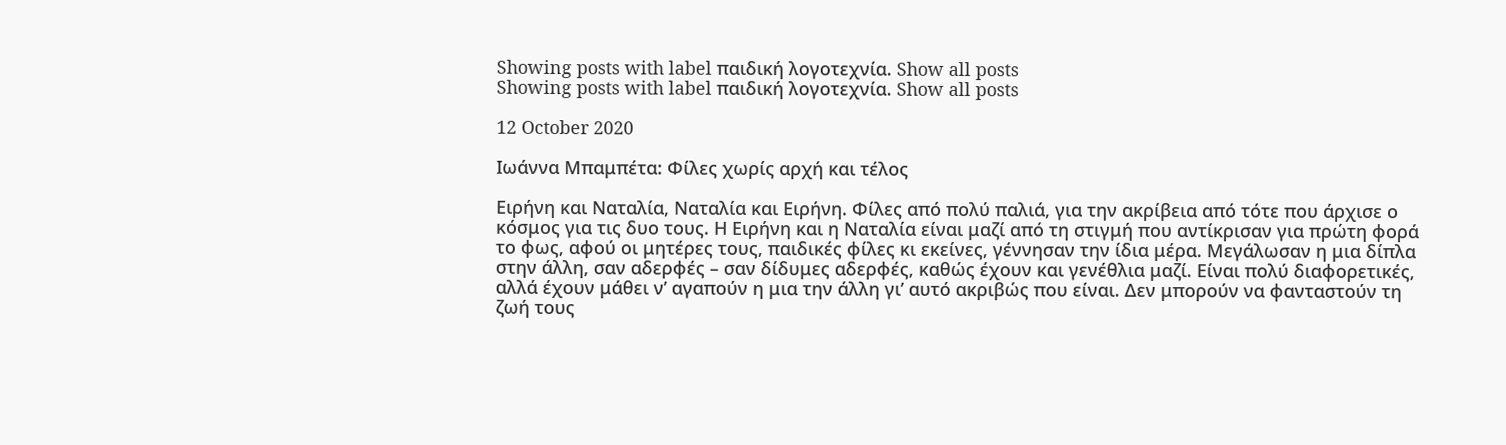Showing posts with label παιδική λογοτεχνία. Show all posts
Showing posts with label παιδική λογοτεχνία. Show all posts

12 October 2020

Ιωάννα Μπαμπέτα: Φίλες χωρίς αρχή και τέλος

Ειρήνη και Ναταλία, Ναταλία και Ειρήνη. Φίλες από πολύ παλιά, για την ακρίβεια από τότε που άρχισε ο κόσμος για τις δυο τους. Η Ειρήνη και η Ναταλία είναι μαζί από τη στιγμή που αντίκρισαν για πρώτη φορά το φως, αφού οι μητέρες τους, παιδικές φίλες κι εκείνες, γέννησαν την ίδια μέρα. Μεγάλωσαν η μια δίπλα στην άλλη, σαν αδερφές – σαν δίδυμες αδερφές, καθώς έχουν και γενέθλια μαζί. Είναι πολύ διαφορετικές, αλλά έχουν μάθει ν’ αγαπούν η μια την άλλη γι’ αυτό ακριβώς που είναι. Δεν μπορούν να φανταστούν τη ζωή τους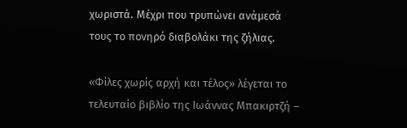χωριστά. Μέχρι που τρυπώνει ανάμεσά τους το πονηρό διαβολάκι της ζήλιας.

«Φίλες χωρίς αρχή και τέλος» λέγεται το τελευταίο βιβλίο της Ιωάννας Μπακιρτζή –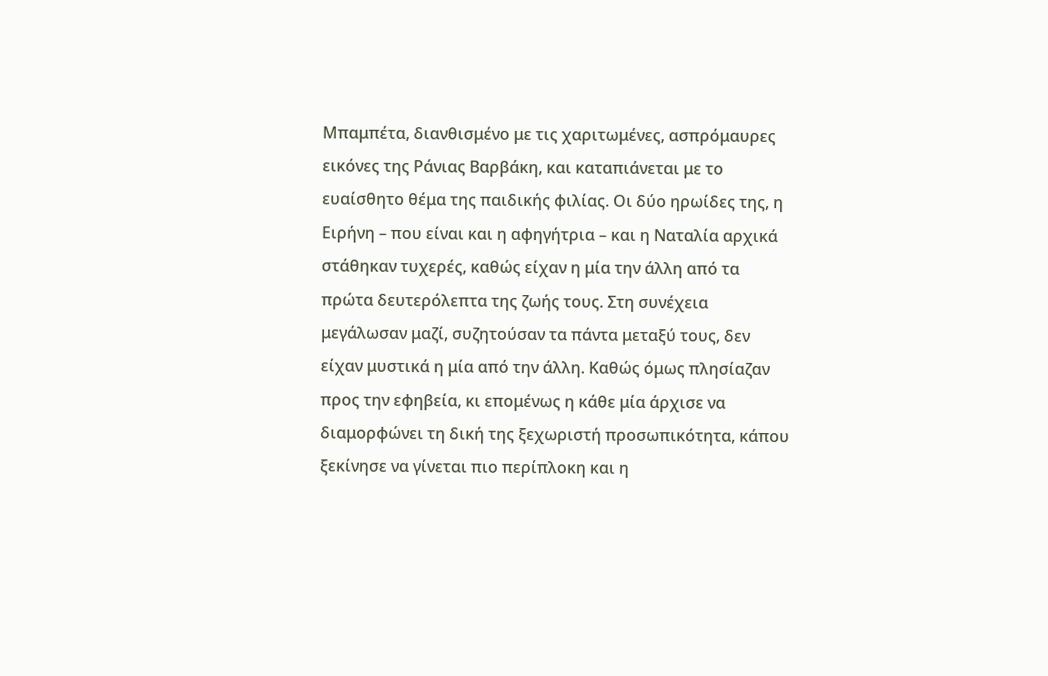Μπαμπέτα, διανθισμένο με τις χαριτωμένες, ασπρόμαυρες εικόνες της Ράνιας Βαρβάκη, και καταπιάνεται με το ευαίσθητο θέμα της παιδικής φιλίας. Οι δύο ηρωίδες της, η Ειρήνη – που είναι και η αφηγήτρια – και η Ναταλία αρχικά στάθηκαν τυχερές, καθώς είχαν η μία την άλλη από τα πρώτα δευτερόλεπτα της ζωής τους. Στη συνέχεια μεγάλωσαν μαζί, συζητούσαν τα πάντα μεταξύ τους, δεν είχαν μυστικά η μία από την άλλη. Καθώς όμως πλησίαζαν προς την εφηβεία, κι επομένως η κάθε μία άρχισε να διαμορφώνει τη δική της ξεχωριστή προσωπικότητα, κάπου ξεκίνησε να γίνεται πιο περίπλοκη και η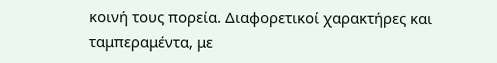κοινή τους πορεία. Διαφορετικοί χαρακτήρες και ταμπεραμέντα, με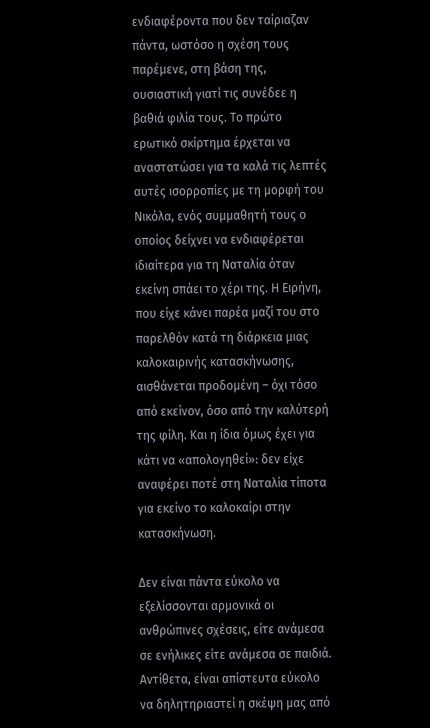ενδιαφέροντα που δεν ταίριαζαν πάντα, ωστόσο η σχέση τους παρέμενε, στη βάση της, ουσιαστική γιατί τις συνέδεε η βαθιά φιλία τους. Το πρώτο ερωτικό σκίρτημα έρχεται να αναστατώσει για τα καλά τις λεπτές αυτές ισορροπίες με τη μορφή του Νικόλα, ενός συμμαθητή τους ο οποίος δείχνει να ενδιαφέρεται ιδιαίτερα για τη Ναταλία όταν εκείνη σπάει το χέρι της. Η Ειρήνη, που είχε κάνει παρέα μαζί του στο παρελθόν κατά τη διάρκεια μιας καλοκαιρινής κατασκήνωσης, αισθάνεται προδομένη – όχι τόσο από εκείνον, όσο από την καλύτερή της φίλη. Και η ίδια όμως έχει για κάτι να «απολογηθεί»: δεν είχε αναφέρει ποτέ στη Ναταλία τίποτα για εκείνο το καλοκαίρι στην κατασκήνωση.

Δεν είναι πάντα εύκολο να εξελίσσονται αρμονικά οι ανθρώπινες σχέσεις, είτε ανάμεσα σε ενήλικες είτε ανάμεσα σε παιδιά. Αντίθετα, είναι απίστευτα εύκολο να δηλητηριαστεί η σκέψη μας από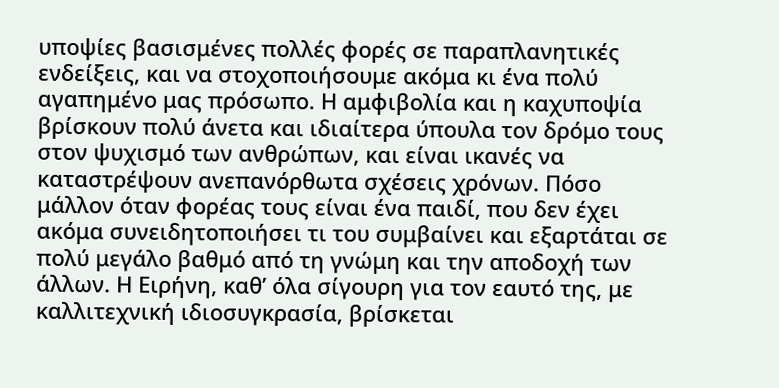υποψίες βασισμένες πολλές φορές σε παραπλανητικές ενδείξεις, και να στοχοποιήσουμε ακόμα κι ένα πολύ αγαπημένο μας πρόσωπο. Η αμφιβολία και η καχυποψία βρίσκουν πολύ άνετα και ιδιαίτερα ύπουλα τον δρόμο τους στον ψυχισμό των ανθρώπων, και είναι ικανές να καταστρέψουν ανεπανόρθωτα σχέσεις χρόνων. Πόσο μάλλον όταν φορέας τους είναι ένα παιδί, που δεν έχει ακόμα συνειδητοποιήσει τι του συμβαίνει και εξαρτάται σε πολύ μεγάλο βαθμό από τη γνώμη και την αποδοχή των άλλων. Η Ειρήνη, καθ’ όλα σίγουρη για τον εαυτό της, με καλλιτεχνική ιδιοσυγκρασία, βρίσκεται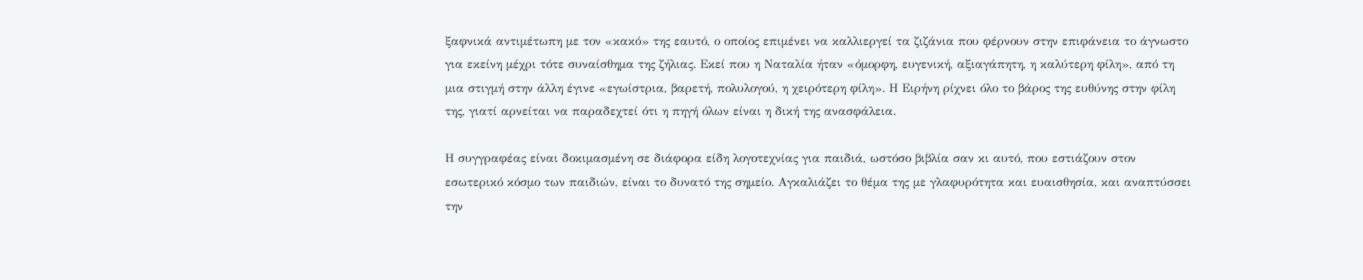ξαφνικά αντιμέτωπη με τον «κακό» της εαυτό, ο οποίος επιμένει να καλλιεργεί τα ζιζάνια που φέρνουν στην επιφάνεια το άγνωστο για εκείνη μέχρι τότε συναίσθημα της ζήλιας. Εκεί που η Ναταλία ήταν «όμορφη, ευγενική, αξιαγάπητη, η καλύτερη φίλη», από τη μια στιγμή στην άλλη έγινε «εγωίστρια, βαρετή, πολυλογού, η χειρότερη φίλη». Η Ειρήνη ρίχνει όλο το βάρος της ευθύνης στην φίλη της, γιατί αρνείται να παραδεχτεί ότι η πηγή όλων είναι η δική της ανασφάλεια.

Η συγγραφέας είναι δοκιμασμένη σε διάφορα είδη λογοτεχνίας για παιδιά, ωστόσο βιβλία σαν κι αυτό, που εστιάζουν στον εσωτερικό κόσμο των παιδιών, είναι το δυνατό της σημείο. Αγκαλιάζει το θέμα της με γλαφυρότητα και ευαισθησία, και αναπτύσσει την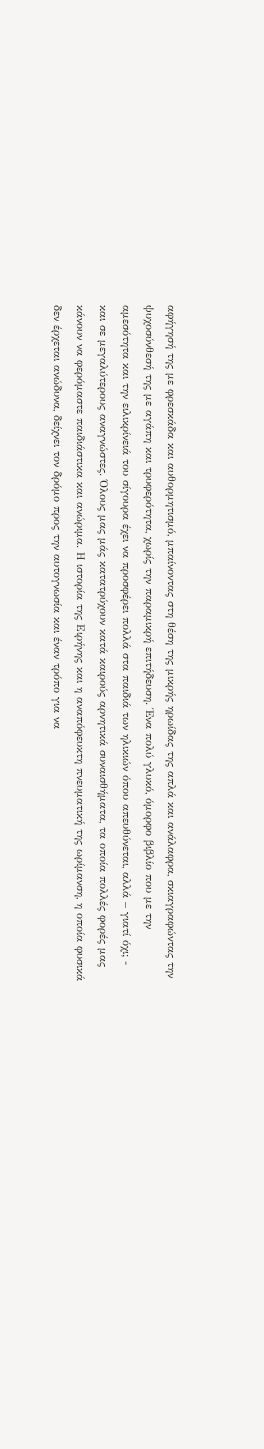αφήγησή της με φρεσκάδα και αυθορμητισμό, μπαίνοντας στη θέση της μικρής ηρωίδας της απλά και ανάλαφρα, σκιαγραφώντας την ψυχοσύνθεσή της με αγάπη και τρυφερότητα, χωρίς την παραμικρή επιτήδευση. Ένα πολύ γλυκό, όμορφο βιβλίο που με την αμεσότητα και την ειλικρίνειά του σίγουρα έχει να προσφέρει πολλά στα παιδιά των ηλικιών όπου απευθύνεται, αλλά – γιατί όχι; - και σε μεγαλύτερους αναγνώστες. Όλους μας μάς κατατρύχουν κατά καιρούς αρνητικά συναισθήματα, τα οποία πολλές φορές μας κάνουν να φερόμαστε παιδιάστικα και ανώριμα. Η ιστορία της Ειρήνης και η αναπόφευκτη πνευματική της ωρίμανση, η οποία φυσικά δεν έρχεται ανώδυνα, δείχνει τον δρόμο προς την αυτογνωσία και έναν τρόπο για να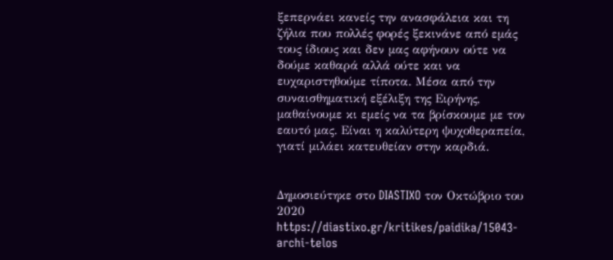ξεπερνάει κανείς την ανασφάλεια και τη ζήλια που πολλές φορές ξεκινάνε από εμάς τους ίδιους και δεν μας αφήνουν ούτε να δούμε καθαρά αλλά ούτε και να ευχαριστηθούμε τίποτα. Μέσα από την συναισθηματική εξέλιξη της Ειρήνης, μαθαίνουμε κι εμείς να τα βρίσκουμε με τον εαυτό μας. Είναι η καλύτερη ψυχοθεραπεία, γιατί μιλάει κατευθείαν στην καρδιά.


Δημοσιεύτηκε στο DIASTIXO τον Οκτώβριο του 2020
https://diastixo.gr/kritikes/paidika/15043-archi-telos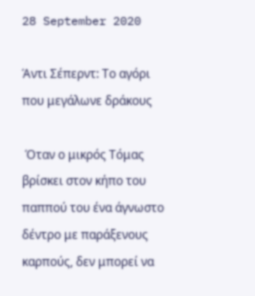28 September 2020

Άντι Σέπερντ: Το αγόρι που μεγάλωνε δράκους

 Όταν ο μικρός Τόμας βρίσκει στον κήπο του παππού του ένα άγνωστο δέντρο με παράξενους καρπούς, δεν μπορεί να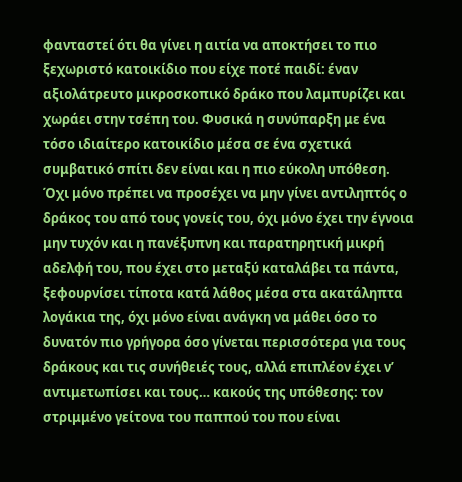φανταστεί ότι θα γίνει η αιτία να αποκτήσει το πιο ξεχωριστό κατοικίδιο που είχε ποτέ παιδί: έναν αξιολάτρευτο μικροσκοπικό δράκο που λαμπυρίζει και χωράει στην τσέπη του. Φυσικά η συνύπαρξη με ένα τόσο ιδιαίτερο κατοικίδιο μέσα σε ένα σχετικά συμβατικό σπίτι δεν είναι και η πιο εύκολη υπόθεση. Όχι μόνο πρέπει να προσέχει να μην γίνει αντιληπτός ο δράκος του από τους γονείς του, όχι μόνο έχει την έγνοια μην τυχόν και η πανέξυπνη και παρατηρητική μικρή αδελφή του, που έχει στο μεταξύ καταλάβει τα πάντα, ξεφουρνίσει τίποτα κατά λάθος μέσα στα ακατάληπτα λογάκια της, όχι μόνο είναι ανάγκη να μάθει όσο το δυνατόν πιο γρήγορα όσο γίνεται περισσότερα για τους δράκους και τις συνήθειές τους, αλλά επιπλέον έχει ν’ αντιμετωπίσει και τους… κακούς της υπόθεσης: τον στριμμένο γείτονα του παππού του που είναι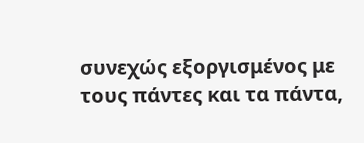συνεχώς εξοργισμένος με τους πάντες και τα πάντα,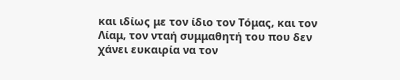και ιδίως με τον ίδιο τον Τόμας, και τον Λίαμ, τον νταή συμμαθητή του που δεν χάνει ευκαιρία να τον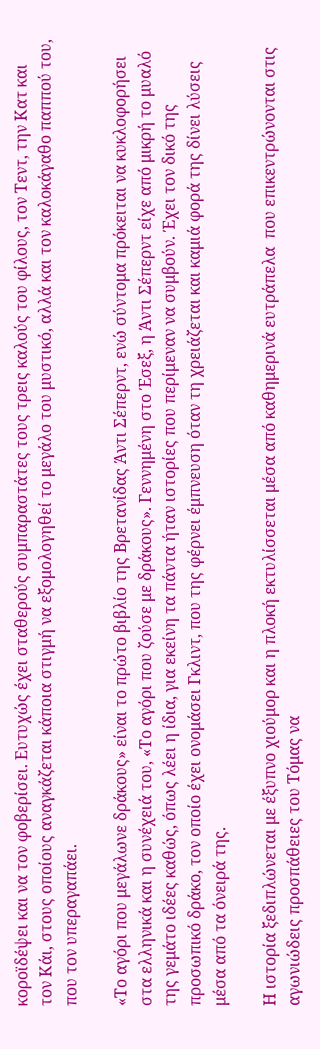κοροϊδέψει και να τον φοβερίσει. Ευτυχώς έχει σταθερούς συμπαραστάτες τους τρεις καλούς του φίλους, τον Τεντ, την Κατ και τον Κάι, στους οποίους αναγκάζεται κάποια στιγμή να εξομολογηθεί το μεγάλο του μυστικό, αλλά και τον καλοκάγαθο παππού του, που τον υπεραγαπάει.

«Το αγόρι που μεγάλωνε δράκους» είναι το πρώτο βιβλίο της Βρετανίδας Άντι Σέπερντ, ενώ σύντομα πρόκειται να κυκλοφορήσει στα ελληνικά και η συνέχειά του, «Το αγόρι που ζούσε με δράκους». Γεννημένη στο Έσεξ, η Άντι Σέπερντ είχε από μικρή το μυαλό της γεμάτο ιδέες καθώς, όπως λέει η ίδια, για εκείνη τα πάντα ήταν ιστορίες που περίμεναν να συμβούν. Έχει τον δικό της προσωπικό δράκο, τον οποίο έχει ονομάσει Γκλιντ, που της φέρνει έμπνευση όταν τη χρειάζεται και καμιά φορά της δίνει λύσεις μέσα από τα όνειρά της.

Η ιστορία ξεδιπλώνεται με έξυπνο χιούμορ και η πλοκή εκτυλίσσεται μέσα από καθημερινά ευτράπελα  που επικεντρώνονται στις αγωνιώδεις προσπάθειες του Τόμας να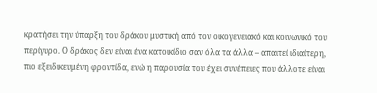κρατήσει την ύπαρξη του δράκου μυστική από τον οικογενειακό και κοινωνικό του περίγυρο. Ο δράκος δεν είναι ένα κατοικίδιο σαν όλα τα άλλα – απαιτεί ιδιαίτερη, πιο εξειδικευμένη φροντίδα, ενώ η παρουσία του έχει συνέπειες που άλλοτε είναι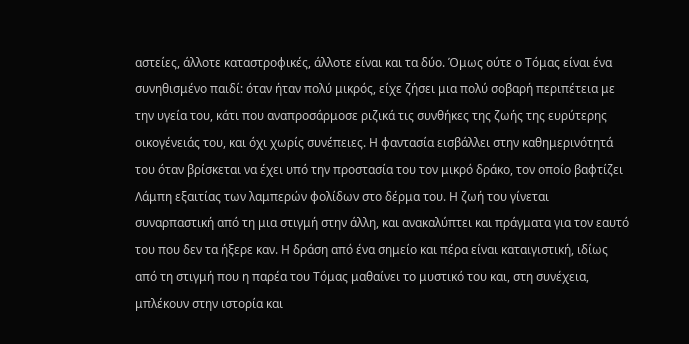αστείες, άλλοτε καταστροφικές, άλλοτε είναι και τα δύο. Όμως ούτε ο Τόμας είναι ένα συνηθισμένο παιδί: όταν ήταν πολύ μικρός, είχε ζήσει μια πολύ σοβαρή περιπέτεια με την υγεία του, κάτι που αναπροσάρμοσε ριζικά τις συνθήκες της ζωής της ευρύτερης οικογένειάς του, και όχι χωρίς συνέπειες. Η φαντασία εισβάλλει στην καθημερινότητά του όταν βρίσκεται να έχει υπό την προστασία του τον μικρό δράκο, τον οποίο βαφτίζει Λάμπη εξαιτίας των λαμπερών φολίδων στο δέρμα του. Η ζωή του γίνεται συναρπαστική από τη μια στιγμή στην άλλη, και ανακαλύπτει και πράγματα για τον εαυτό του που δεν τα ήξερε καν. Η δράση από ένα σημείο και πέρα είναι καταιγιστική, ιδίως από τη στιγμή που η παρέα του Τόμας μαθαίνει το μυστικό του και, στη συνέχεια, μπλέκουν στην ιστορία και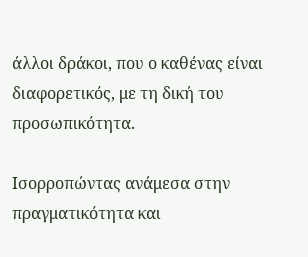άλλοι δράκοι, που ο καθένας είναι διαφορετικός, με τη δική του προσωπικότητα.

Ισορροπώντας ανάμεσα στην πραγματικότητα και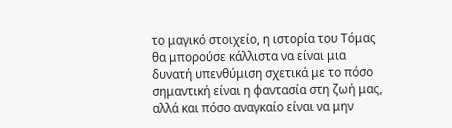το μαγικό στοιχείο, η ιστορία του Τόμας θα μπορούσε κάλλιστα να είναι μια δυνατή υπενθύμιση σχετικά με το πόσο σημαντική είναι η φαντασία στη ζωή μας, αλλά και πόσο αναγκαίο είναι να μην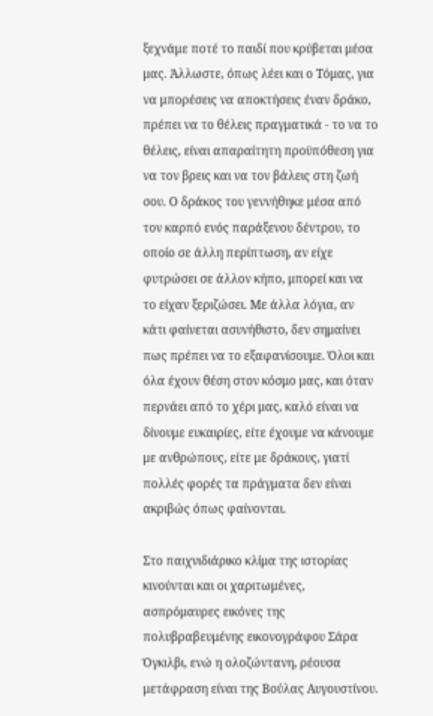ξεχνάμε ποτέ το παιδί που κρύβεται μέσα μας. Άλλωστε, όπως λέει και ο Τόμας, για να μπορέσεις να αποκτήσεις έναν δράκο, πρέπει να το θέλεις πραγματικά - το να το θέλεις, είναι απαραίτητη προϋπόθεση για να τον βρεις και να τον βάλεις στη ζωή σου. Ο δράκος του γεννήθηκε μέσα από τον καρπό ενός παράξενου δέντρου, το οποίο σε άλλη περίπτωση, αν είχε φυτρώσει σε άλλον κήπο, μπορεί και να το είχαν ξεριζώσει. Με άλλα λόγια, αν κάτι φαίνεται ασυνήθιστο, δεν σημαίνει πως πρέπει να το εξαφανίσουμε. Όλοι και όλα έχουν θέση στον κόσμο μας, και όταν περνάει από το χέρι μας, καλό είναι να δίνουμε ευκαιρίες, είτε έχουμε να κάνουμε με ανθρώπους, είτε με δράκους, γιατί πολλές φορές τα πράγματα δεν είναι ακριβώς όπως φαίνονται.

Στο παιχνιδιάρικο κλίμα της ιστορίας κινούνται και οι χαριτωμένες, ασπρόμαυρες εικόνες της πολυβραβευμένης εικονογράφου Σάρα Όγκιλβι, ενώ η ολοζώντανη, ρέουσα μετάφραση είναι της Βούλας Αυγουστίνου.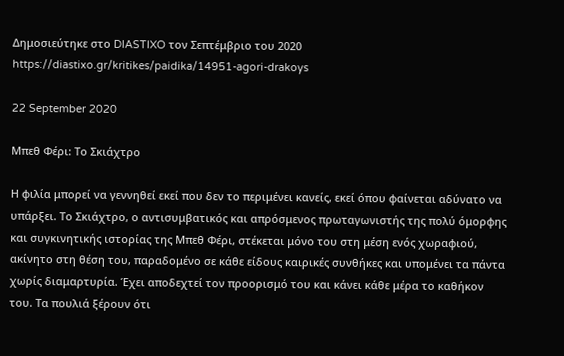Δημοσιεύτηκε στο DIASTIXO τον Σεπτέμβριο του 2020
https://diastixo.gr/kritikes/paidika/14951-agori-drakoys

22 September 2020

Μπεθ Φέρι: Το Σκιάχτρο

Η φιλία μπορεί να γεννηθεί εκεί που δεν το περιμένει κανείς, εκεί όπου φαίνεται αδύνατο να υπάρξει. Το Σκιάχτρο, ο αντισυμβατικός και απρόσμενος πρωταγωνιστής της πολύ όμορφης και συγκινητικής ιστορίας της Μπεθ Φέρι, στέκεται μόνο του στη μέση ενός χωραφιού, ακίνητο στη θέση του, παραδομένο σε κάθε είδους καιρικές συνθήκες και υπομένει τα πάντα χωρίς διαμαρτυρία. Έχει αποδεχτεί τον προορισμό του και κάνει κάθε μέρα το καθήκον του. Τα πουλιά ξέρουν ότι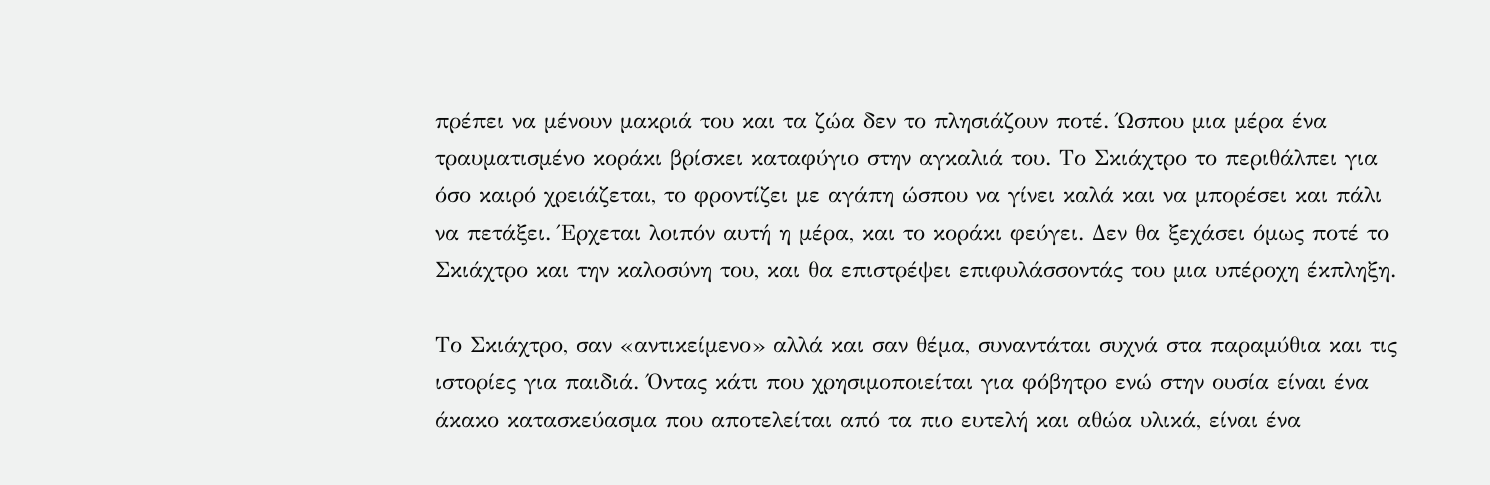πρέπει να μένουν μακριά του και τα ζώα δεν το πλησιάζουν ποτέ. Ώσπου μια μέρα ένα τραυματισμένο κοράκι βρίσκει καταφύγιο στην αγκαλιά του. Το Σκιάχτρο το περιθάλπει για όσο καιρό χρειάζεται, το φροντίζει με αγάπη ώσπου να γίνει καλά και να μπορέσει και πάλι να πετάξει. Έρχεται λοιπόν αυτή η μέρα, και το κοράκι φεύγει. Δεν θα ξεχάσει όμως ποτέ το Σκιάχτρο και την καλοσύνη του, και θα επιστρέψει επιφυλάσσοντάς του μια υπέροχη έκπληξη.

Το Σκιάχτρο, σαν «αντικείμενο» αλλά και σαν θέμα, συναντάται συχνά στα παραμύθια και τις ιστορίες για παιδιά. Όντας κάτι που χρησιμοποιείται για φόβητρο ενώ στην ουσία είναι ένα άκακο κατασκεύασμα που αποτελείται από τα πιο ευτελή και αθώα υλικά, είναι ένα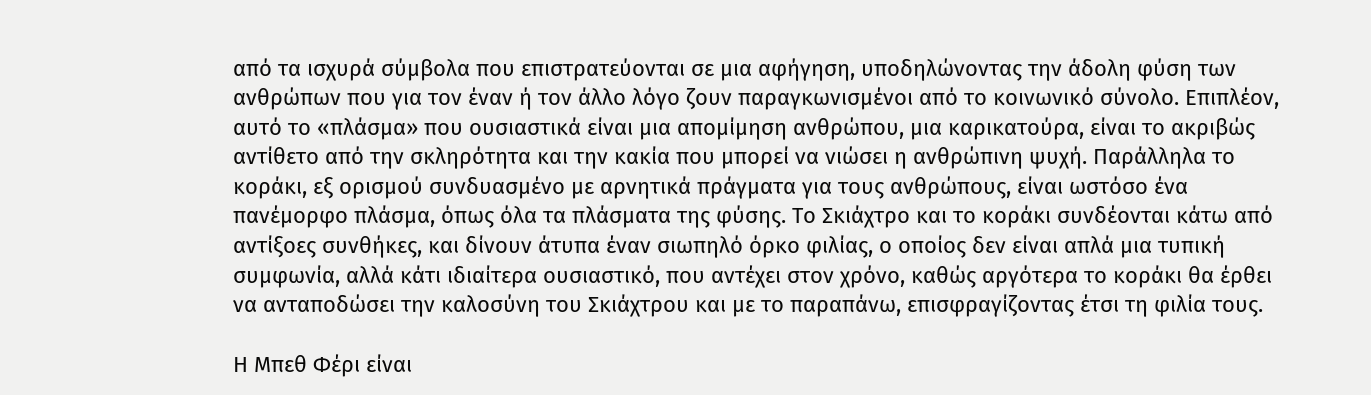από τα ισχυρά σύμβολα που επιστρατεύονται σε μια αφήγηση, υποδηλώνοντας την άδολη φύση των ανθρώπων που για τον έναν ή τον άλλο λόγο ζουν παραγκωνισμένοι από το κοινωνικό σύνολο. Επιπλέον, αυτό το «πλάσμα» που ουσιαστικά είναι μια απομίμηση ανθρώπου, μια καρικατούρα, είναι το ακριβώς αντίθετο από την σκληρότητα και την κακία που μπορεί να νιώσει η ανθρώπινη ψυχή. Παράλληλα το κοράκι, εξ ορισμού συνδυασμένο με αρνητικά πράγματα για τους ανθρώπους, είναι ωστόσο ένα πανέμορφο πλάσμα, όπως όλα τα πλάσματα της φύσης. Το Σκιάχτρο και το κοράκι συνδέονται κάτω από αντίξοες συνθήκες, και δίνουν άτυπα έναν σιωπηλό όρκο φιλίας, ο οποίος δεν είναι απλά μια τυπική συμφωνία, αλλά κάτι ιδιαίτερα ουσιαστικό, που αντέχει στον χρόνο, καθώς αργότερα το κοράκι θα έρθει να ανταποδώσει την καλοσύνη του Σκιάχτρου και με το παραπάνω, επισφραγίζοντας έτσι τη φιλία τους.

Η Μπεθ Φέρι είναι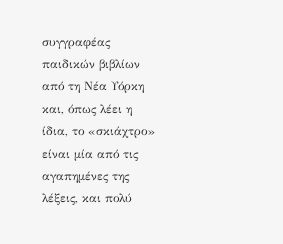συγγραφέας παιδικών βιβλίων από τη Νέα Υόρκη και, όπως λέει η ίδια, το «σκιάχτρο» είναι μία από τις αγαπημένες της λέξεις, και πολύ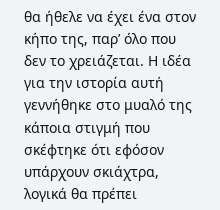θα ήθελε να έχει ένα στον κήπο της, παρ’ όλο που δεν το χρειάζεται. Η ιδέα για την ιστορία αυτή γεννήθηκε στο μυαλό της κάποια στιγμή που σκέφτηκε ότι εφόσον υπάρχουν σκιάχτρα, λογικά θα πρέπει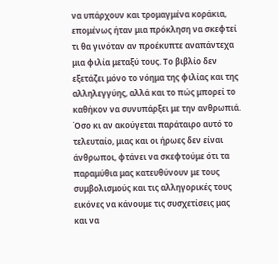να υπάρχουν και τρομαγμένα κοράκια, επομένως ήταν μια πρόκληση να σκεφτεί τι θα γινόταν αν προέκυπτε αναπάντεχα μια φιλία μεταξύ τους. Το βιβλίο δεν εξετάζει μόνο το νόημα της φιλίας και της αλληλεγγύης, αλλά και το πώς μπορεί το καθήκον να συνυπάρξει με την ανθρωπιά. Όσο κι αν ακούγεται παράταιρο αυτό το τελευταίο, μιας και οι ήρωες δεν είναι άνθρωποι, φτάνει να σκεφτούμε ότι τα παραμύθια μας κατευθύνουν με τους συμβολισμούς και τις αλληγορικές τους εικόνες να κάνουμε τις συσχετίσεις μας και να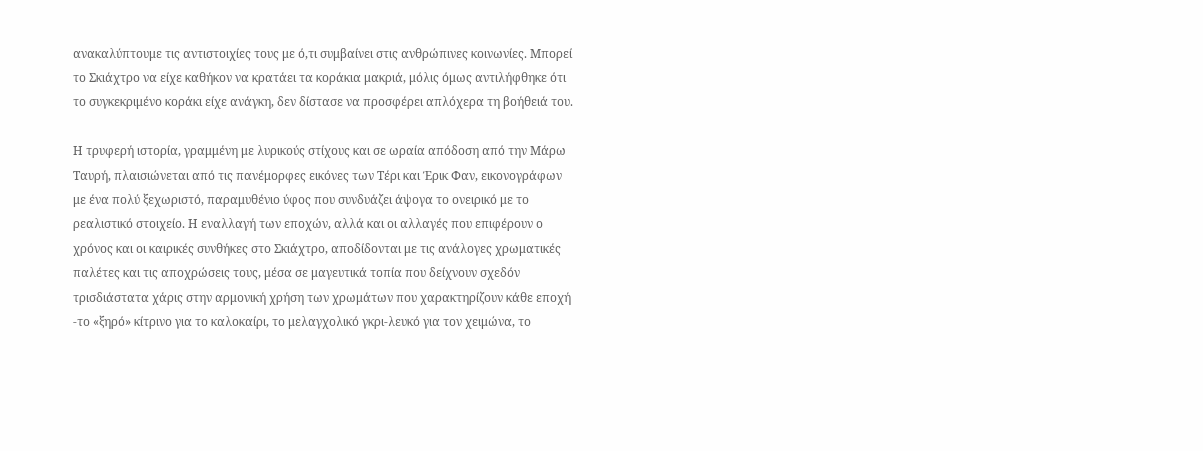ανακαλύπτουμε τις αντιστοιχίες τους με ό,τι συμβαίνει στις ανθρώπινες κοινωνίες. Μπορεί το Σκιάχτρο να είχε καθήκον να κρατάει τα κοράκια μακριά, μόλις όμως αντιλήφθηκε ότι το συγκεκριμένο κοράκι είχε ανάγκη, δεν δίστασε να προσφέρει απλόχερα τη βοήθειά του.

Η τρυφερή ιστορία, γραμμένη με λυρικούς στίχους και σε ωραία απόδοση από την Μάρω Ταυρή, πλαισιώνεται από τις πανέμορφες εικόνες των Τέρι και Έρικ Φαν, εικονογράφων με ένα πολύ ξεχωριστό, παραμυθένιο ύφος που συνδυάζει άψογα το ονειρικό με το ρεαλιστικό στοιχείο. Η εναλλαγή των εποχών, αλλά και οι αλλαγές που επιφέρουν ο χρόνος και οι καιρικές συνθήκες στο Σκιάχτρο, αποδίδονται με τις ανάλογες χρωματικές παλέτες και τις αποχρώσεις τους, μέσα σε μαγευτικά τοπία που δείχνουν σχεδόν τρισδιάστατα χάρις στην αρμονική χρήση των χρωμάτων που χαρακτηρίζουν κάθε εποχή -το «ξηρό» κίτρινο για το καλοκαίρι, το μελαγχολικό γκρι-λευκό για τον χειμώνα, το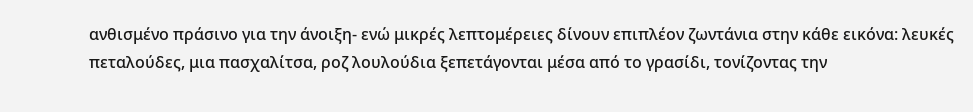ανθισμένο πράσινο για την άνοιξη- ενώ μικρές λεπτομέρειες δίνουν επιπλέον ζωντάνια στην κάθε εικόνα: λευκές πεταλούδες, μια πασχαλίτσα, ροζ λουλούδια ξεπετάγονται μέσα από το γρασίδι, τονίζοντας την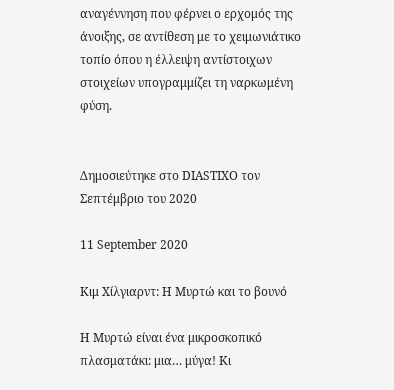αναγέννηση που φέρνει ο ερχομός της άνοιξης, σε αντίθεση με το χειμωνιάτικο τοπίο όπου η έλλειψη αντίστοιχων στοιχείων υπογραμμίζει τη ναρκωμένη φύση.


Δημοσιεύτηκε στο DIASTIXO τον Σεπτέμβριο του 2020

11 September 2020

Κιμ Χίλγιαρντ: Η Μυρτώ και το βουνό

Η Μυρτώ είναι ένα μικροσκοπικό πλασματάκι: μια… μύγα! Κι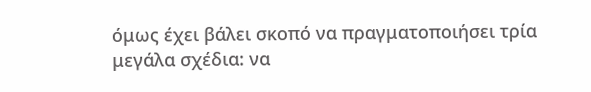όμως έχει βάλει σκοπό να πραγματοποιήσει τρία μεγάλα σχέδια: να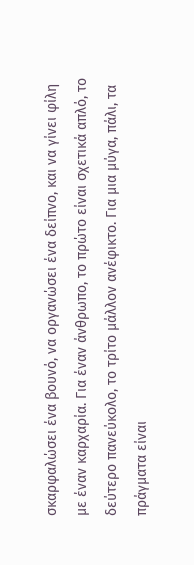σκαρφαλώσει ένα βουνό, να οργανώσει ένα δείπνο, και να γίνει φίλη με έναν καρχαρία. Για έναν άνθρωπο, το πρώτο είναι σχετικά απλό, το δεύτερο πανεύκολο, το τρίτο μάλλον ανέφικτο. Για μια μύγα, πάλι, τα πράγματα είναι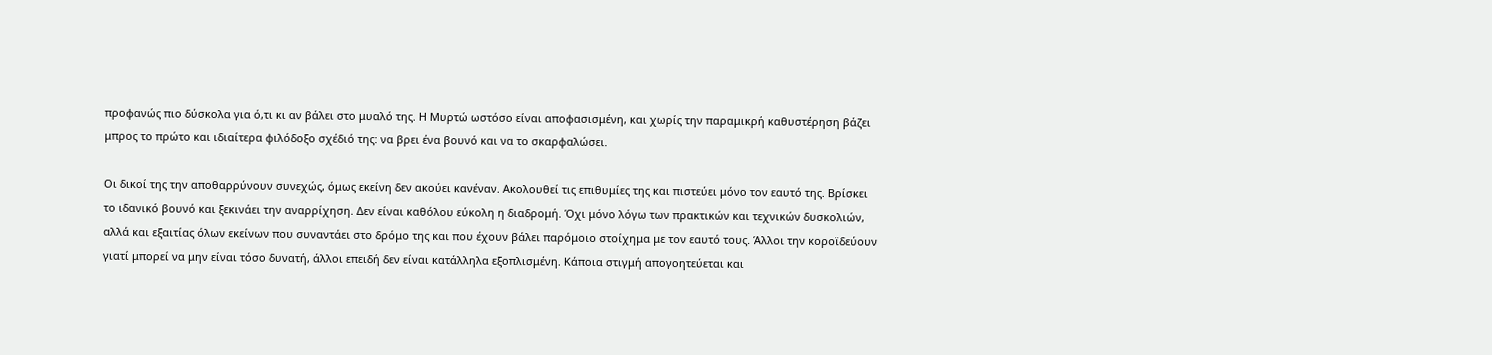προφανώς πιο δύσκολα για ό,τι κι αν βάλει στο μυαλό της. Η Μυρτώ ωστόσο είναι αποφασισμένη, και χωρίς την παραμικρή καθυστέρηση βάζει μπρος το πρώτο και ιδιαίτερα φιλόδοξο σχέδιό της: να βρει ένα βουνό και να το σκαρφαλώσει.

Οι δικοί της την αποθαρρύνουν συνεχώς, όμως εκείνη δεν ακούει κανέναν. Ακολουθεί τις επιθυμίες της και πιστεύει μόνο τον εαυτό της. Βρίσκει το ιδανικό βουνό και ξεκινάει την αναρρίχηση. Δεν είναι καθόλου εύκολη η διαδρομή. Όχι μόνο λόγω των πρακτικών και τεχνικών δυσκολιών, αλλά και εξαιτίας όλων εκείνων που συναντάει στο δρόμο της και που έχουν βάλει παρόμοιο στοίχημα με τον εαυτό τους. Άλλοι την κοροϊδεύουν γιατί μπορεί να μην είναι τόσο δυνατή, άλλοι επειδή δεν είναι κατάλληλα εξοπλισμένη. Κάποια στιγμή απογοητεύεται και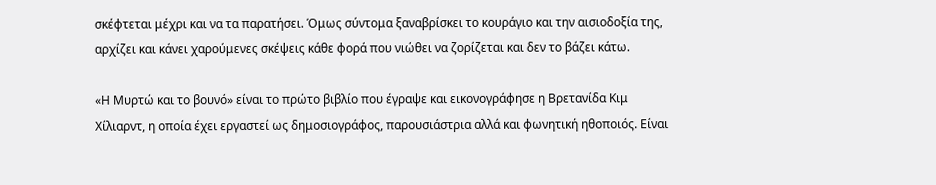σκέφτεται μέχρι και να τα παρατήσει. Όμως σύντομα ξαναβρίσκει το κουράγιο και την αισιοδοξία της, αρχίζει και κάνει χαρούμενες σκέψεις κάθε φορά που νιώθει να ζορίζεται και δεν το βάζει κάτω.

«Η Μυρτώ και το βουνό» είναι το πρώτο βιβλίο που έγραψε και εικονογράφησε η Βρετανίδα Κιμ Χίλιαρντ, η οποία έχει εργαστεί ως δημοσιογράφος, παρουσιάστρια αλλά και φωνητική ηθοποιός. Είναι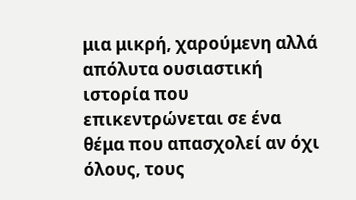μια μικρή, χαρούμενη αλλά απόλυτα ουσιαστική ιστορία που επικεντρώνεται σε ένα θέμα που απασχολεί αν όχι όλους, τους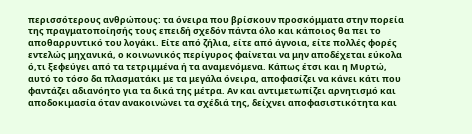περισσότερους ανθρώπους: τα όνειρα που βρίσκουν προσκόμματα στην πορεία της πραγματοποίησής τους επειδή σχεδόν πάντα όλο και κάποιος θα πει το αποθαρρυντικό του λογάκι. Είτε από ζήλια, είτε από άγνοια, είτε πολλές φορές εντελώς μηχανικά, ο κοινωνικός περίγυρος φαίνεται να μην αποδέχεται εύκολα ό,τι ξεφεύγει από τα τετριμμένα ή τα αναμενόμενα. Κάπως έτσι και η Μυρτώ, αυτό το τόσο δα πλασματάκι με τα μεγάλα όνειρα, αποφασίζει να κάνει κάτι που φαντάζει αδιανόητο για τα δικά της μέτρα. Αν και αντιμετωπίζει αρνητισμό και αποδοκιμασία όταν ανακοινώνει τα σχέδιά της, δείχνει αποφασιστικότητα και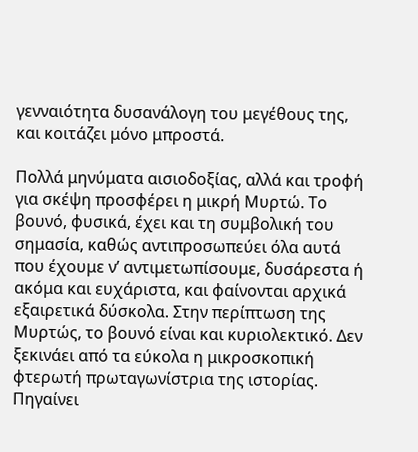γενναιότητα δυσανάλογη του μεγέθους της, και κοιτάζει μόνο μπροστά.

Πολλά μηνύματα αισιοδοξίας, αλλά και τροφή για σκέψη προσφέρει η μικρή Μυρτώ. Το βουνό, φυσικά, έχει και τη συμβολική του σημασία, καθώς αντιπροσωπεύει όλα αυτά που έχουμε ν’ αντιμετωπίσουμε, δυσάρεστα ή ακόμα και ευχάριστα, και φαίνονται αρχικά εξαιρετικά δύσκολα. Στην περίπτωση της Μυρτώς, το βουνό είναι και κυριολεκτικό. Δεν ξεκινάει από τα εύκολα η μικροσκοπική φτερωτή πρωταγωνίστρια της ιστορίας. Πηγαίνει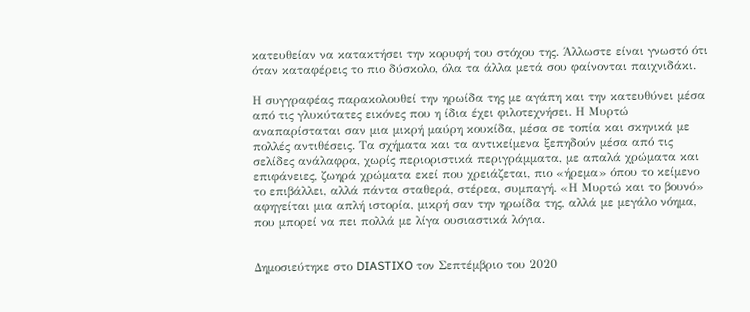κατευθείαν να κατακτήσει την κορυφή του στόχου της. Άλλωστε είναι γνωστό ότι όταν καταφέρεις το πιο δύσκολο, όλα τα άλλα μετά σου φαίνονται παιχνιδάκι.

Η συγγραφέας παρακολουθεί την ηρωίδα της με αγάπη και την κατευθύνει μέσα από τις γλυκύτατες εικόνες που η ίδια έχει φιλοτεχνήσει. Η Μυρτώ αναπαρίσταται σαν μια μικρή μαύρη κουκίδα, μέσα σε τοπία και σκηνικά με πολλές αντιθέσεις. Τα σχήματα και τα αντικείμενα ξεπηδούν μέσα από τις σελίδες ανάλαφρα, χωρίς περιοριστικά περιγράμματα, με απαλά χρώματα και επιφάνειες, ζωηρά χρώματα εκεί που χρειάζεται, πιο «ήρεμα» όπου το κείμενο το επιβάλλει, αλλά πάντα σταθερά, στέρεα, συμπαγή. «Η Μυρτώ και το βουνό» αφηγείται μια απλή ιστορία, μικρή σαν την ηρωίδα της, αλλά με μεγάλο νόημα, που μπορεί να πει πολλά με λίγα ουσιαστικά λόγια.


Δημοσιεύτηκε στο DIASTIXO τον Σεπτέμβριο του 2020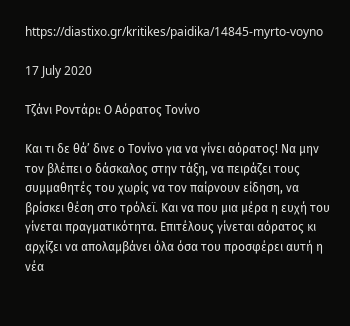https://diastixo.gr/kritikes/paidika/14845-myrto-voyno

17 July 2020

Τζάνι Ροντάρι: Ο Αόρατος Τονίνο

Και τι δε θά’ δινε ο Τονίνο για να γίνει αόρατος! Να μην τον βλέπει ο δάσκαλος στην τάξη, να πειράζει τους συμμαθητές του χωρίς να τον παίρνουν είδηση, να βρίσκει θέση στο τρόλεϊ. Και να που μια μέρα η ευχή του γίνεται πραγματικότητα. Επιτέλους γίνεται αόρατος κι αρχίζει να απολαμβάνει όλα όσα του προσφέρει αυτή η νέα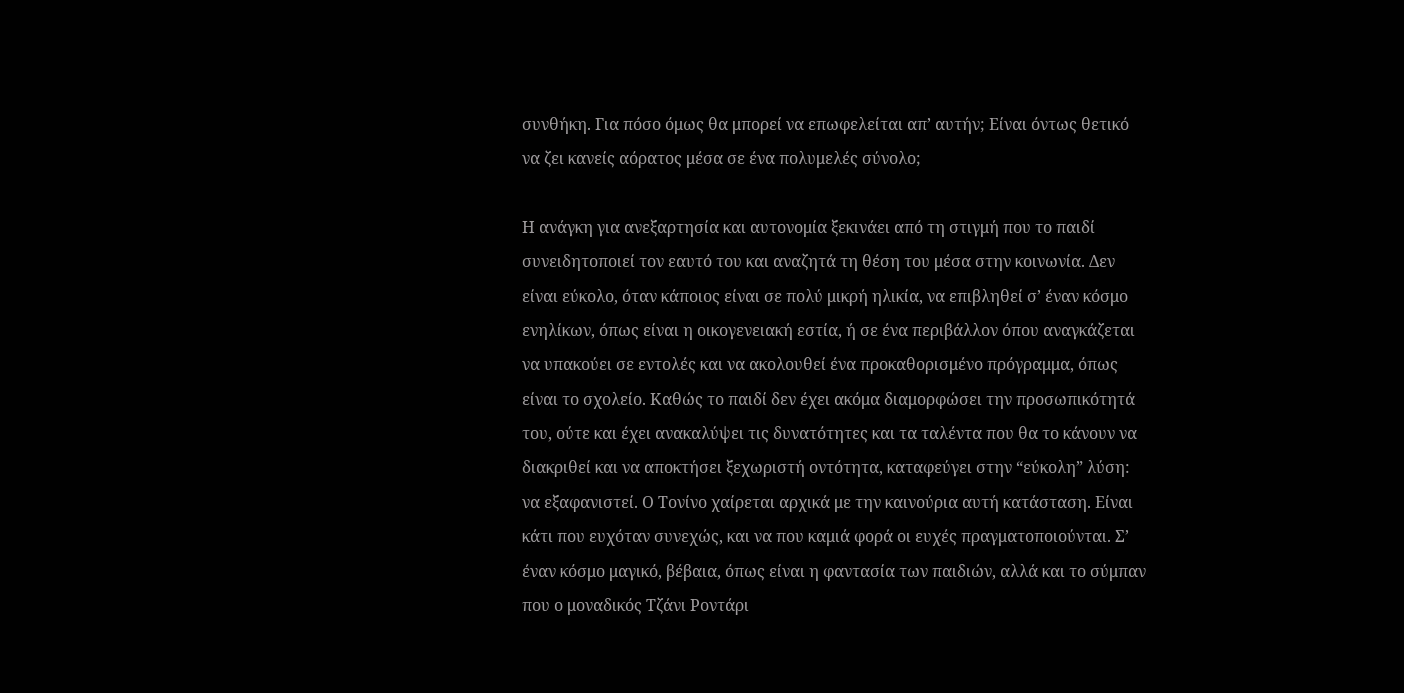συνθήκη. Για πόσο όμως θα μπορεί να επωφελείται απ’ αυτήν; Είναι όντως θετικό να ζει κανείς αόρατος μέσα σε ένα πολυμελές σύνολο;

Η ανάγκη για ανεξαρτησία και αυτονομία ξεκινάει από τη στιγμή που το παιδί συνειδητοποιεί τον εαυτό του και αναζητά τη θέση του μέσα στην κοινωνία. Δεν είναι εύκολο, όταν κάποιος είναι σε πολύ μικρή ηλικία, να επιβληθεί σ’ έναν κόσμο ενηλίκων, όπως είναι η οικογενειακή εστία, ή σε ένα περιβάλλον όπου αναγκάζεται να υπακούει σε εντολές και να ακολουθεί ένα προκαθορισμένο πρόγραμμα, όπως είναι το σχολείο. Καθώς το παιδί δεν έχει ακόμα διαμορφώσει την προσωπικότητά του, ούτε και έχει ανακαλύψει τις δυνατότητες και τα ταλέντα που θα το κάνουν να διακριθεί και να αποκτήσει ξεχωριστή οντότητα, καταφεύγει στην “εύκολη” λύση: να εξαφανιστεί. Ο Τονίνο χαίρεται αρχικά με την καινούρια αυτή κατάσταση. Είναι κάτι που ευχόταν συνεχώς, και να που καμιά φορά οι ευχές πραγματοποιούνται. Σ’ έναν κόσμο μαγικό, βέβαια, όπως είναι η φαντασία των παιδιών, αλλά και το σύμπαν που ο μοναδικός Τζάνι Ροντάρι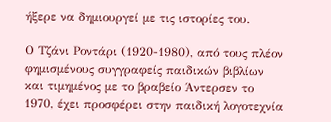ήξερε να δημιουργεί με τις ιστορίες του.

Ο Τζάνι Ροντάρι (1920-1980), από τους πλέον φημισμένους συγγραφείς παιδικών βιβλίων και τιμημένος με το βραβείο Άντερσεν το 1970, έχει προσφέρει στην παιδική λογοτεχνία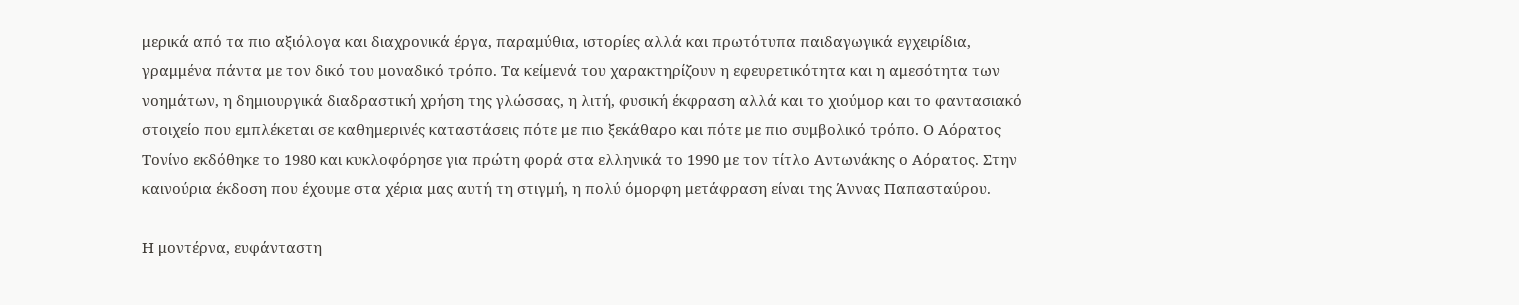μερικά από τα πιο αξιόλογα και διαχρονικά έργα, παραμύθια, ιστορίες αλλά και πρωτότυπα παιδαγωγικά εγχειρίδια, γραμμένα πάντα με τον δικό του μοναδικό τρόπο. Τα κείμενά του χαρακτηρίζουν η εφευρετικότητα και η αμεσότητα των νοημάτων, η δημιουργικά διαδραστική χρήση της γλώσσας, η λιτή, φυσική έκφραση αλλά και το χιούμορ και το φαντασιακό στοιχείο που εμπλέκεται σε καθημερινές καταστάσεις πότε με πιο ξεκάθαρο και πότε με πιο συμβολικό τρόπο. Ο Αόρατος Τονίνο εκδόθηκε το 1980 και κυκλοφόρησε για πρώτη φορά στα ελληνικά το 1990 με τον τίτλο Αντωνάκης ο Αόρατος. Στην καινούρια έκδοση που έχουμε στα χέρια μας αυτή τη στιγμή, η πολύ όμορφη μετάφραση είναι της Άννας Παπασταύρου.

Η μοντέρνα, ευφάνταστη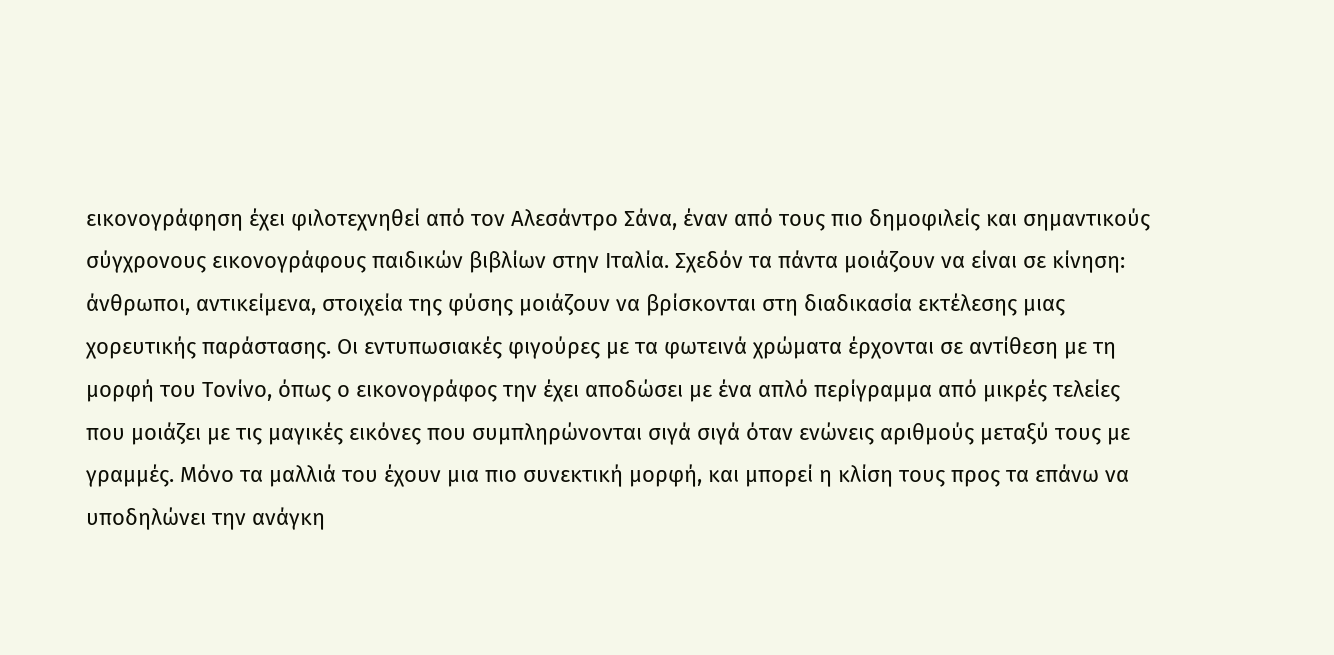εικονογράφηση έχει φιλοτεχνηθεί από τον Αλεσάντρο Σάνα, έναν από τους πιο δημοφιλείς και σημαντικούς σύγχρονους εικονογράφους παιδικών βιβλίων στην Ιταλία. Σχεδόν τα πάντα μοιάζουν να είναι σε κίνηση: άνθρωποι, αντικείμενα, στοιχεία της φύσης μοιάζουν να βρίσκονται στη διαδικασία εκτέλεσης μιας χορευτικής παράστασης. Οι εντυπωσιακές φιγούρες με τα φωτεινά χρώματα έρχονται σε αντίθεση με τη μορφή του Τονίνο, όπως ο εικονογράφος την έχει αποδώσει με ένα απλό περίγραμμα από μικρές τελείες που μοιάζει με τις μαγικές εικόνες που συμπληρώνονται σιγά σιγά όταν ενώνεις αριθμούς μεταξύ τους με γραμμές. Μόνο τα μαλλιά του έχουν μια πιο συνεκτική μορφή, και μπορεί η κλίση τους προς τα επάνω να υποδηλώνει την ανάγκη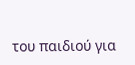του παιδιού για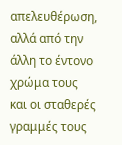απελευθέρωση, αλλά από την άλλη το έντονο χρώμα τους και οι σταθερές γραμμές τους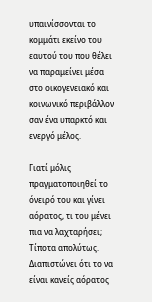υπαινίσσονται το κομμάτι εκείνο του εαυτού του που θέλει να παραμείνει μέσα στο οικογενειακό και κοινωνικό περιβάλλον σαν ένα υπαρκτό και ενεργό μέλος.

Γιατί μόλις πραγματοποιηθεί το όνειρό του και γίνει αόρατος, τι του μένει πια να λαχταρήσει; Τίποτα απολύτως. Διαπιστώνει ότι το να είναι κανείς αόρατος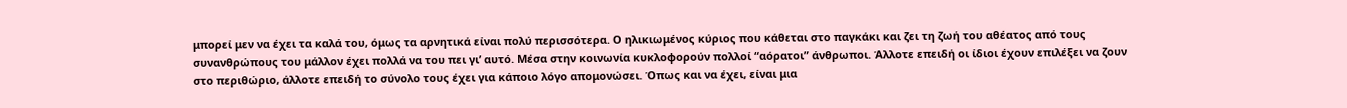μπορεί μεν να έχει τα καλά του, όμως τα αρνητικά είναι πολύ περισσότερα. Ο ηλικιωμένος κύριος που κάθεται στο παγκάκι και ζει τη ζωή του αθέατος από τους συνανθρώπους του μάλλον έχει πολλά να του πει γι’ αυτό. Μέσα στην κοινωνία κυκλοφορούν πολλοί “αόρατοι” άνθρωποι. Άλλοτε επειδή οι ίδιοι έχουν επιλέξει να ζουν στο περιθώριο, άλλοτε επειδή το σύνολο τους έχει για κάποιο λόγο απομονώσει. Όπως και να έχει, είναι μια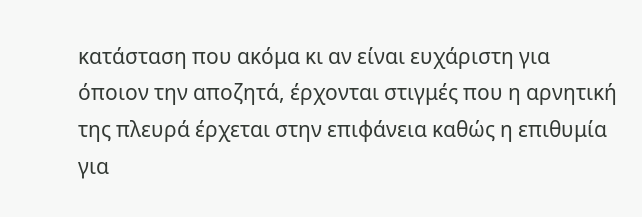κατάσταση που ακόμα κι αν είναι ευχάριστη για όποιον την αποζητά, έρχονται στιγμές που η αρνητική της πλευρά έρχεται στην επιφάνεια καθώς η επιθυμία για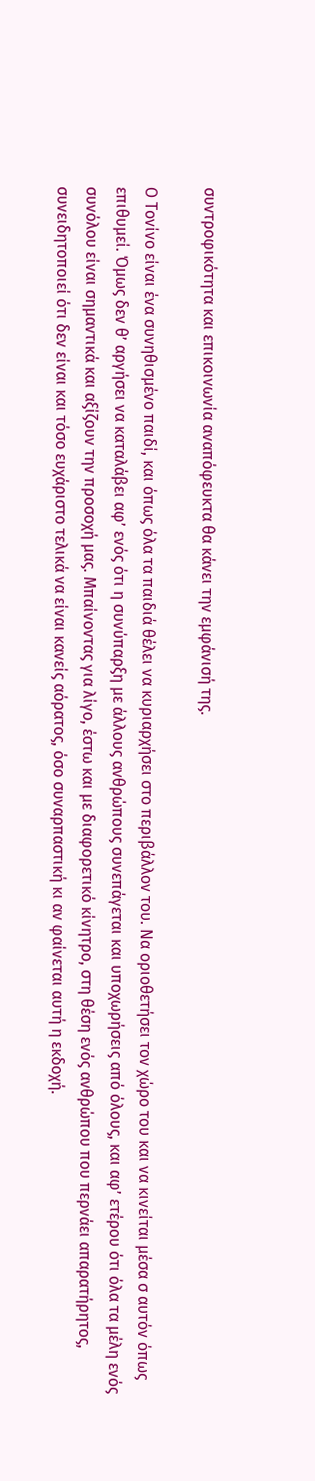συντροφικότητα και επικοινωνία αναπόφευκτα θα κάνει την εμφάνισή της.

Ο Τονίνο είναι ένα συνηθισμένο παιδί, και όπως όλα τα παιδιά θέλει να κυριαρχήσει στο περιβάλλον του. Να οριοθετήσει τον χώρο του και να κινείται μέσα σ αυτόν όπως επιθυμεί. Όμως δεν θ’ αργήσει να καταλάβει αφ’ ενός ότι η συνύπαρξη με άλλους ανθρώπους συνεπάγεται και υποχωρήσεις από όλους, και αφ’ ετέρου ότι όλα τα μέλη ενός συνόλου είναι σημαντικά και αξίζουν την προσοχή μας. Μπαίνοντας για λίγο, έστω και με διαφορετικό κίνητρο, στη θέση ενός ανθρώπου που περνάει απαρατήρητος, συνειδητοποιεί ότι δεν είναι και τόσο ευχάριστο τελικά να είναι κανείς αόρατος, όσο συναρπαστική κι αν φαίνεται αυτή η εκδοχή.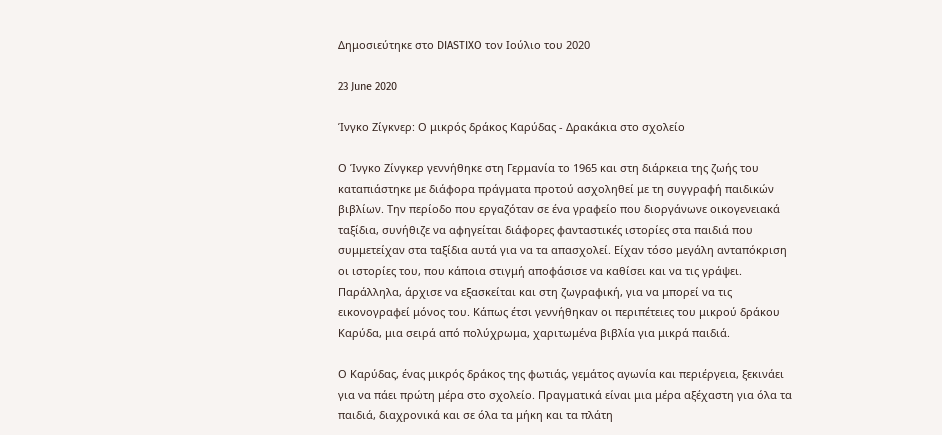Δημοσιεύτηκε στο DIASTIXO τον Ιούλιο του 2020

23 June 2020

Ίνγκο Ζίγκνερ: Ο μικρός δράκος Καρύδας - Δρακάκια στο σχολείο

Ο Ίνγκο Ζίνγκερ γεννήθηκε στη Γερμανία το 1965 και στη διάρκεια της ζωής του καταπιάστηκε με διάφορα πράγματα προτού ασχοληθεί με τη συγγραφή παιδικών βιβλίων. Την περίοδο που εργαζόταν σε ένα γραφείο που διοργάνωνε οικογενειακά ταξίδια, συνήθιζε να αφηγείται διάφορες φανταστικές ιστορίες στα παιδιά που συμμετείχαν στα ταξίδια αυτά για να τα απασχολεί. Είχαν τόσο μεγάλη ανταπόκριση οι ιστορίες του, που κάποια στιγμή αποφάσισε να καθίσει και να τις γράψει. Παράλληλα, άρχισε να εξασκείται και στη ζωγραφική, για να μπορεί να τις εικονογραφεί μόνος του. Κάπως έτσι γεννήθηκαν οι περιπέτειες του μικρού δράκου Καρύδα, μια σειρά από πολύχρωμα, χαριτωμένα βιβλία για μικρά παιδιά.

Ο Καρύδας, ένας μικρός δράκος της φωτιάς, γεμάτος αγωνία και περιέργεια, ξεκινάει για να πάει πρώτη μέρα στο σχολείο. Πραγματικά είναι μια μέρα αξέχαστη για όλα τα παιδιά, διαχρονικά και σε όλα τα μήκη και τα πλάτη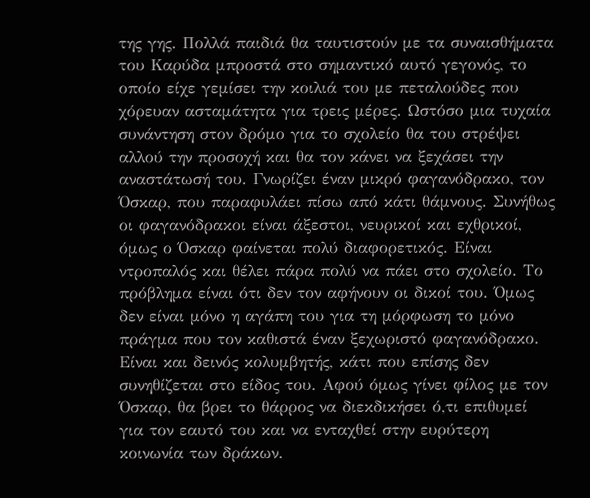της γης. Πολλά παιδιά θα ταυτιστούν με τα συναισθήματα του Καρύδα μπροστά στο σημαντικό αυτό γεγονός, το οποίο είχε γεμίσει την κοιλιά του με πεταλούδες που χόρευαν ασταμάτητα για τρεις μέρες. Ωστόσο μια τυχαία συνάντηση στον δρόμο για το σχολείο θα του στρέψει αλλού την προσοχή και θα τον κάνει να ξεχάσει την αναστάτωσή του. Γνωρίζει έναν μικρό φαγανόδρακο, τον Όσκαρ, που παραφυλάει πίσω από κάτι θάμνους. Συνήθως οι φαγανόδρακοι είναι άξεστοι, νευρικοί και εχθρικοί, όμως ο Όσκαρ φαίνεται πολύ διαφορετικός. Είναι ντροπαλός και θέλει πάρα πολύ να πάει στο σχολείο. Το πρόβλημα είναι ότι δεν τον αφήνουν οι δικοί του. Όμως δεν είναι μόνο η αγάπη του για τη μόρφωση το μόνο πράγμα που τον καθιστά έναν ξεχωριστό φαγανόδρακο. Είναι και δεινός κολυμβητής, κάτι που επίσης δεν συνηθίζεται στο είδος του. Αφού όμως γίνει φίλος με τον Όσκαρ, θα βρει το θάρρος να διεκδικήσει ό,τι επιθυμεί για τον εαυτό του και να ενταχθεί στην ευρύτερη κοινωνία των δράκων.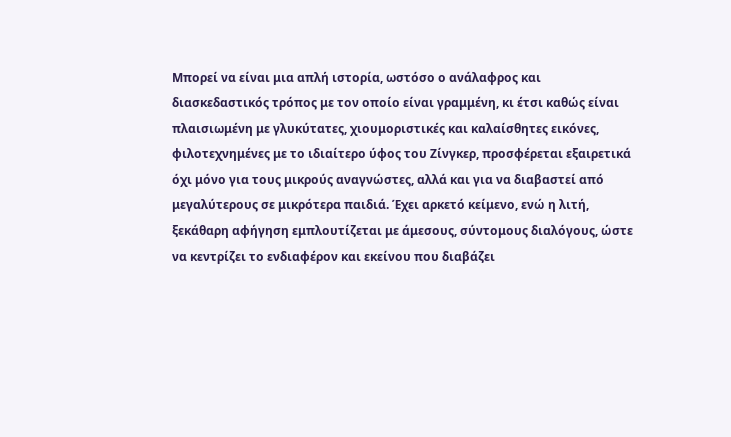Μπορεί να είναι μια απλή ιστορία, ωστόσο ο ανάλαφρος και διασκεδαστικός τρόπος με τον οποίο είναι γραμμένη, κι έτσι καθώς είναι πλαισιωμένη με γλυκύτατες, χιουμοριστικές και καλαίσθητες εικόνες, φιλοτεχνημένες με το ιδιαίτερο ύφος του Ζίνγκερ, προσφέρεται εξαιρετικά όχι μόνο για τους μικρούς αναγνώστες, αλλά και για να διαβαστεί από μεγαλύτερους σε μικρότερα παιδιά. Έχει αρκετό κείμενο, ενώ η λιτή, ξεκάθαρη αφήγηση εμπλουτίζεται με άμεσους, σύντομους διαλόγους, ώστε να κεντρίζει το ενδιαφέρον και εκείνου που διαβάζει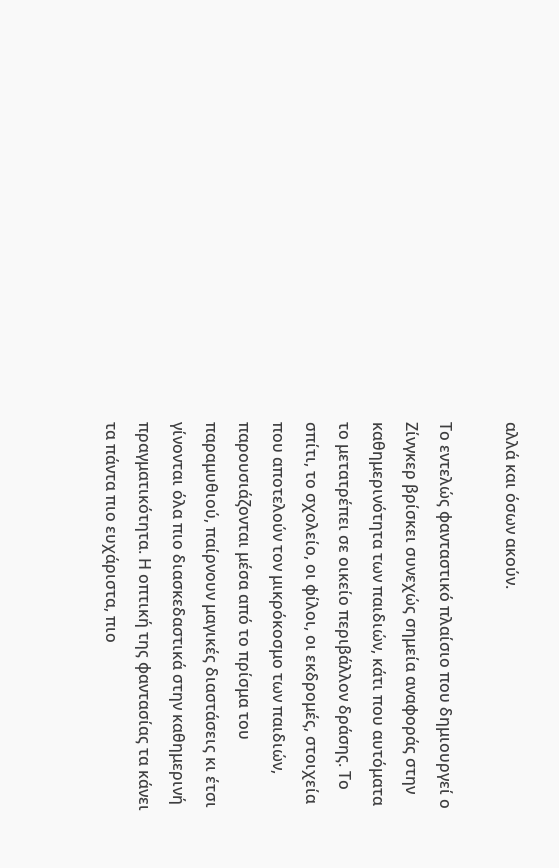αλλά και όσων ακούν.

Το εντελώς φανταστικό πλαίσιο που δημιουργεί ο Ζίνγκερ βρίσκει συνεχώς σημεία αναφοράς στην καθημερινότητα των παιδιών, κάτι που αυτόματα το μετατρέπει σε οικείο περιβάλλον δράσης. Το σπίτι, το σχολείο, οι φίλοι, οι εκδρομές, στοιχεία που αποτελούν τον μικρόκοσμο των παιδιών, παρουσιάζονται μέσα από το πρίσμα του παραμυθιού, παίρνουν μαγικές διαστάσεις κι έτσι γίνονται όλα πιο διασκεδαστικά στην καθημερινή πραγματικότητα. Η οπτική της φαντασίας τα κάνει τα πάντα πιο ευχάριστα, πιο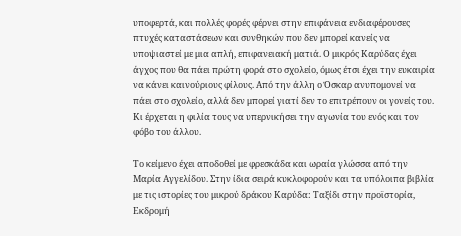υποφερτά, και πολλές φορές φέρνει στην επιφάνεια ενδιαφέρουσες πτυχές καταστάσεων και συνθηκών που δεν μπορεί κανείς να υποψιαστεί με μια απλή, επιφανειακή ματιά. Ο μικρός Καρύδας έχει άγχος που θα πάει πρώτη φορά στο σχολείο, όμως έτσι έχει την ευκαιρία να κάνει καινούριους φίλους. Από την άλλη ο Όσκαρ ανυπομονεί να πάει στο σχολείο, αλλά δεν μπορεί γιατί δεν το επιτρέπουν οι γονείς του. Κι έρχεται η φιλία τους να υπερνικήσει την αγωνία του ενός και τον φόβο του άλλου.

Το κείμενο έχει αποδοθεί με φρεσκάδα και ωραία γλώσσα από την Μαρία Αγγελίδου. Στην ίδια σειρά κυκλοφορούν και τα υπόλοιπα βιβλία με τις ιστορίες του μικρού δράκου Καρύδα: Ταξίδι στην προϊστορία, Εκδρομή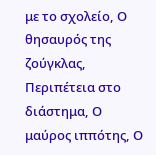με το σχολείο, Ο θησαυρός της ζούγκλας, Περιπέτεια στο διάστημα, Ο μαύρος ιππότης, Ο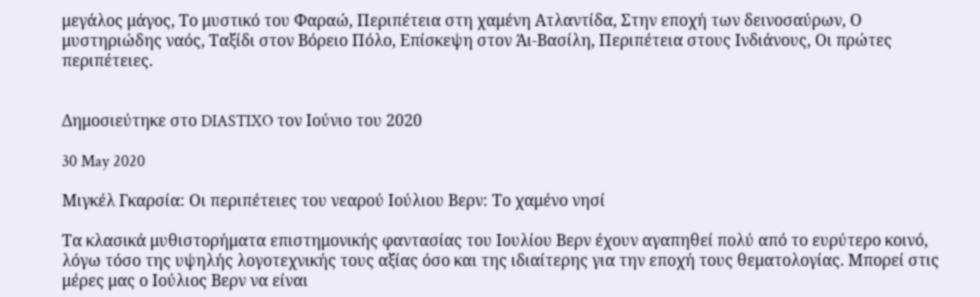μεγάλος μάγος, Το μυστικό του Φαραώ, Περιπέτεια στη χαμένη Ατλαντίδα, Στην εποχή των δεινοσαύρων, Ο μυστηριώδης ναός, Ταξίδι στον Βόρειο Πόλο, Επίσκεψη στον Άι-Βασίλη, Περιπέτεια στους Ινδιάνους, Οι πρώτες περιπέτειες.


Δημοσιεύτηκε στο DIASTIXO τον Ιούνιο του 2020

30 May 2020

Μιγκέλ Γκαρσία: Οι περιπέτειες του νεαρού Ιούλιου Βερν: Το χαμένο νησί

Τα κλασικά μυθιστορήματα επιστημονικής φαντασίας του Ιουλίου Βερν έχουν αγαπηθεί πολύ από το ευρύτερο κοινό, λόγω τόσο της υψηλής λογοτεχνικής τους αξίας όσο και της ιδιαίτερης για την εποχή τους θεματολογίας. Μπορεί στις μέρες μας ο Ιούλιος Βερν να είναι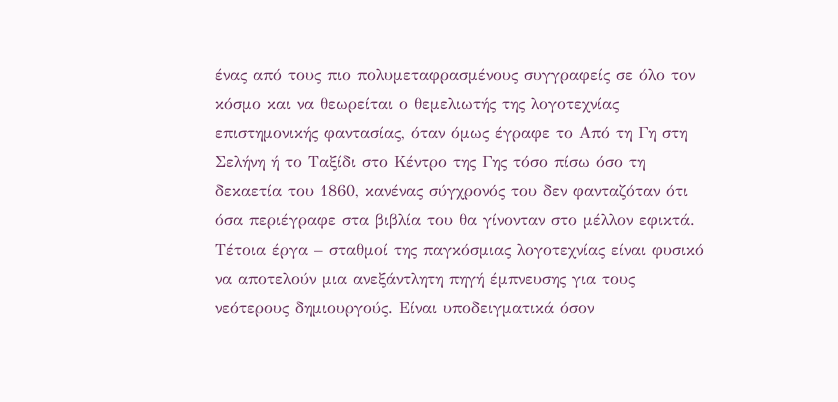ένας από τους πιο πολυμεταφρασμένους συγγραφείς σε όλο τον κόσμο και να θεωρείται ο θεμελιωτής της λογοτεχνίας επιστημονικής φαντασίας, όταν όμως έγραφε το Από τη Γη στη Σελήνη ή το Ταξίδι στο Κέντρο της Γης τόσο πίσω όσο τη δεκαετία του 1860, κανένας σύγχρονός του δεν φανταζόταν ότι όσα περιέγραφε στα βιβλία του θα γίνονταν στο μέλλον εφικτά. Τέτοια έργα – σταθμοί της παγκόσμιας λογοτεχνίας είναι φυσικό να αποτελούν μια ανεξάντλητη πηγή έμπνευσης για τους νεότερους δημιουργούς. Είναι υποδειγματικά όσον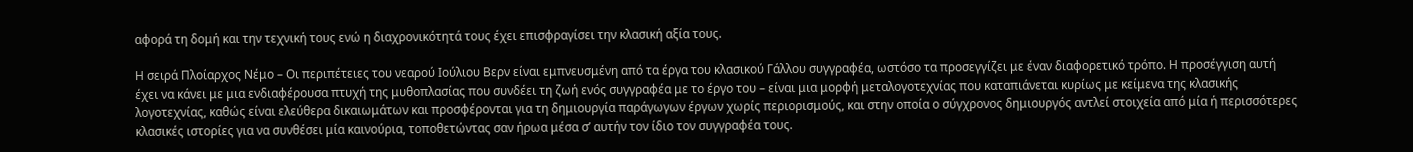αφορά τη δομή και την τεχνική τους ενώ η διαχρονικότητά τους έχει επισφραγίσει την κλασική αξία τους.

Η σειρά Πλοίαρχος Νέμο – Οι περιπέτειες του νεαρού Ιούλιου Βερν είναι εμπνευσμένη από τα έργα του κλασικού Γάλλου συγγραφέα, ωστόσο τα προσεγγίζει με έναν διαφορετικό τρόπο. Η προσέγγιση αυτή έχει να κάνει με μια ενδιαφέρουσα πτυχή της μυθοπλασίας που συνδέει τη ζωή ενός συγγραφέα με το έργο του – είναι μια μορφή μεταλογοτεχνίας που καταπιάνεται κυρίως με κείμενα της κλασικής λογοτεχνίας, καθώς είναι ελεύθερα δικαιωμάτων και προσφέρονται για τη δημιουργία παράγωγων έργων χωρίς περιορισμούς, και στην οποία ο σύγχρονος δημιουργός αντλεί στοιχεία από μία ή περισσότερες κλασικές ιστορίες για να συνθέσει μία καινούρια, τοποθετώντας σαν ήρωα μέσα σ’ αυτήν τον ίδιο τον συγγραφέα τους.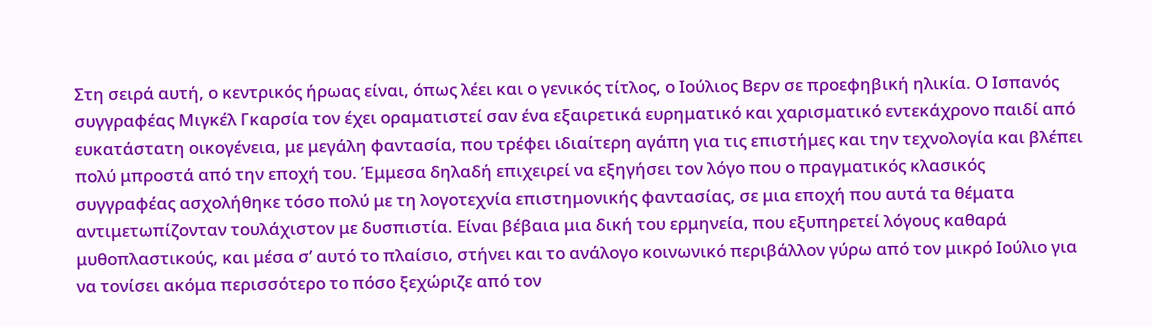Στη σειρά αυτή, ο κεντρικός ήρωας είναι, όπως λέει και ο γενικός τίτλος, ο Ιούλιος Βερν σε προεφηβική ηλικία. Ο Ισπανός συγγραφέας Μιγκέλ Γκαρσία τον έχει οραματιστεί σαν ένα εξαιρετικά ευρηματικό και χαρισματικό εντεκάχρονο παιδί από ευκατάστατη οικογένεια, με μεγάλη φαντασία, που τρέφει ιδιαίτερη αγάπη για τις επιστήμες και την τεχνολογία και βλέπει πολύ μπροστά από την εποχή του. Έμμεσα δηλαδή επιχειρεί να εξηγήσει τον λόγο που ο πραγματικός κλασικός συγγραφέας ασχολήθηκε τόσο πολύ με τη λογοτεχνία επιστημονικής φαντασίας, σε μια εποχή που αυτά τα θέματα αντιμετωπίζονταν τουλάχιστον με δυσπιστία. Είναι βέβαια μια δική του ερμηνεία, που εξυπηρετεί λόγους καθαρά μυθοπλαστικούς, και μέσα σ’ αυτό το πλαίσιο, στήνει και το ανάλογο κοινωνικό περιβάλλον γύρω από τον μικρό Ιούλιο για να τονίσει ακόμα περισσότερο το πόσο ξεχώριζε από τον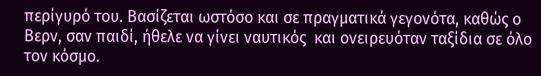περίγυρό του. Βασίζεται ωστόσο και σε πραγματικά γεγονότα, καθώς ο Βερν, σαν παιδί, ήθελε να γίνει ναυτικός  και ονειρευόταν ταξίδια σε όλο τον κόσμο.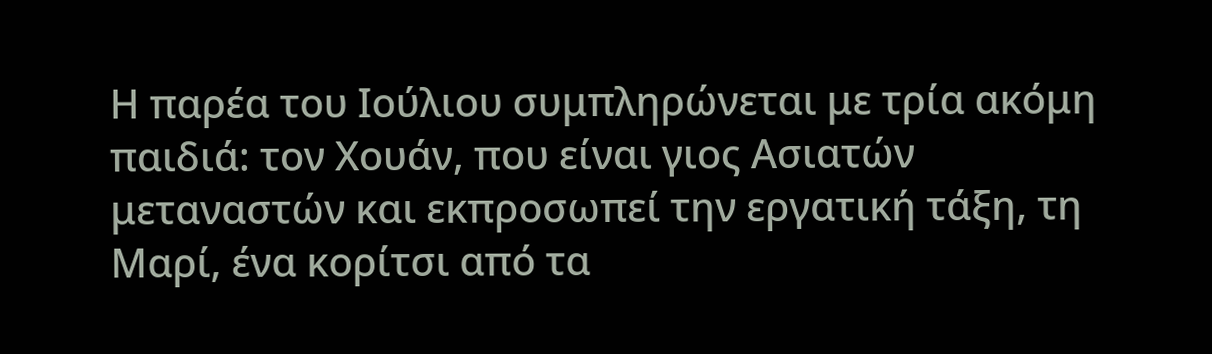Η παρέα του Ιούλιου συμπληρώνεται με τρία ακόμη παιδιά: τον Χουάν, που είναι γιος Ασιατών μεταναστών και εκπροσωπεί την εργατική τάξη, τη Μαρί, ένα κορίτσι από τα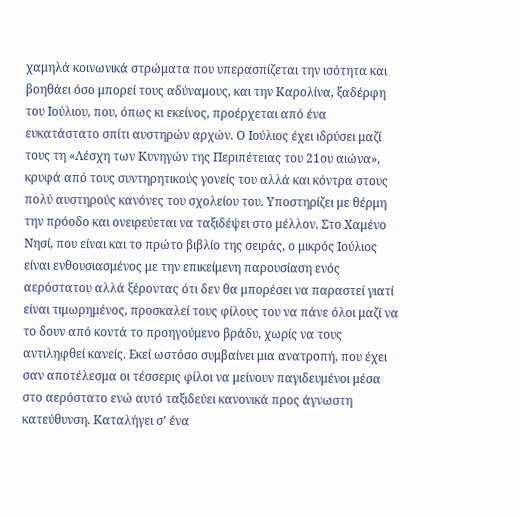χαμηλά κοινωνικά στρώματα που υπερασπίζεται την ισότητα και βοηθάει όσο μπορεί τους αδύναμους, και την Καρολίνα, ξαδέρφη του Ιούλιου, που, όπως κι εκείνος, προέρχεται από ένα ευκατάστατο σπίτι αυστηρών αρχών. Ο Ιούλιος έχει ιδρύσει μαζί τους τη «Λέσχη των Κυνηγών της Περιπέτειας του 21ου αιώνα», κρυφά από τους συντηρητικούς γονείς του αλλά και κόντρα στους πολύ αυστηρούς κανόνες του σχολείου του. Υποστηρίζει με θέρμη την πρόοδο και ονειρεύεται να ταξιδέψει στο μέλλον. Στο Χαμένο Νησί, που είναι και το πρώτο βιβλίο της σειράς, ο μικρός Ιούλιος είναι ενθουσιασμένος με την επικείμενη παρουσίαση ενός αερόστατου αλλά ξέροντας ότι δεν θα μπορέσει να παραστεί γιατί είναι τιμωρημένος, προσκαλεί τους φίλους του να πάνε όλοι μαζί να το δουν από κοντά το προηγούμενο βράδυ, χωρίς να τους αντιληφθεί κανείς. Εκεί ωστόσο συμβαίνει μια ανατροπή, που έχει σαν αποτέλεσμα οι τέσσερις φίλοι να μείνουν παγιδευμένοι μέσα στο αερόστατο ενώ αυτό ταξιδεύει κανονικά προς άγνωστη κατεύθυνση. Καταλήγει σ’ ένα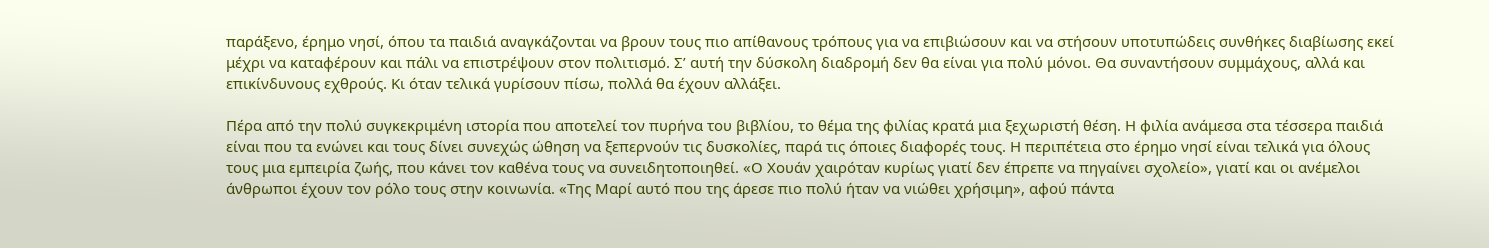παράξενο, έρημο νησί, όπου τα παιδιά αναγκάζονται να βρουν τους πιο απίθανους τρόπους για να επιβιώσουν και να στήσουν υποτυπώδεις συνθήκες διαβίωσης εκεί μέχρι να καταφέρουν και πάλι να επιστρέψουν στον πολιτισμό. Σ’ αυτή την δύσκολη διαδρομή δεν θα είναι για πολύ μόνοι. Θα συναντήσουν συμμάχους, αλλά και επικίνδυνους εχθρούς. Κι όταν τελικά γυρίσουν πίσω, πολλά θα έχουν αλλάξει.

Πέρα από την πολύ συγκεκριμένη ιστορία που αποτελεί τον πυρήνα του βιβλίου, το θέμα της φιλίας κρατά μια ξεχωριστή θέση. Η φιλία ανάμεσα στα τέσσερα παιδιά είναι που τα ενώνει και τους δίνει συνεχώς ώθηση να ξεπερνούν τις δυσκολίες, παρά τις όποιες διαφορές τους. Η περιπέτεια στο έρημο νησί είναι τελικά για όλους τους μια εμπειρία ζωής, που κάνει τον καθένα τους να συνειδητοποιηθεί. «Ο Χουάν χαιρόταν κυρίως γιατί δεν έπρεπε να πηγαίνει σχολείο», γιατί και οι ανέμελοι άνθρωποι έχουν τον ρόλο τους στην κοινωνία. «Της Μαρί αυτό που της άρεσε πιο πολύ ήταν να νιώθει χρήσιμη», αφού πάντα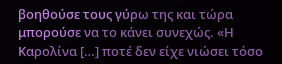βοηθούσε τους γύρω της και τώρα μπορούσε να το κάνει συνεχώς. «Η Καρολίνα […] ποτέ δεν είχε νιώσει τόσο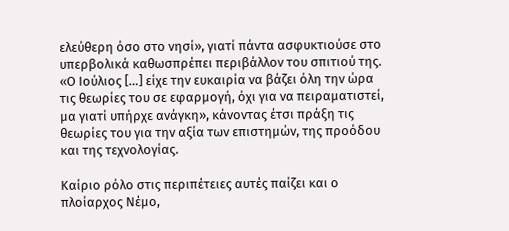ελεύθερη όσο στο νησί», γιατί πάντα ασφυκτιούσε στο υπερβολικά καθωσπρέπει περιβάλλον του σπιτιού της. «Ο Ιούλιος […] είχε την ευκαιρία να βάζει όλη την ώρα τις θεωρίες του σε εφαρμογή, όχι για να πειραματιστεί, μα γιατί υπήρχε ανάγκη», κάνοντας έτσι πράξη τις θεωρίες του για την αξία των επιστημών, της προόδου και της τεχνολογίας.

Καίριο ρόλο στις περιπέτειες αυτές παίζει και ο πλοίαρχος Νέμο,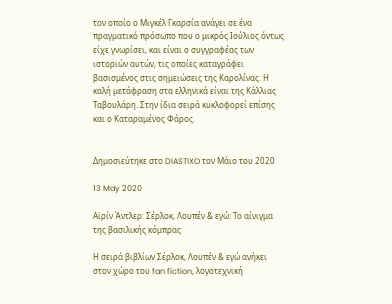τον οποίο ο Μιγκέλ Γκαρσία ανάγει σε ένα πραγματικό πρόσωπο που ο μικρός Ιούλιος όντως είχε γνωρίσει, και είναι ο συγγραφέας των ιστοριών αυτών, τις οποίες καταγράφει βασισμένος στις σημειώσεις της Καρολίνας. Η καλή μετάφραση στα ελληνικά είναι της Κάλλιας Ταβουλάρη. Στην ίδια σειρά κυκλοφορεί επίσης και ο Καταραμένος Φάρος.


Δημοσιεύτηκε στο DIASTIXO τον Μάιο του 2020

13 May 2020

Αϊρίν Άντλερ: Σέρλοκ, Λουπέν & εγώ: Το αίνιγμα της βασιλικής κόμπρας

Η σειρά βιβλίων Σέρλοκ, Λουπέν & εγώ ανήκει στον χώρο του fan fiction, λογοτεχνική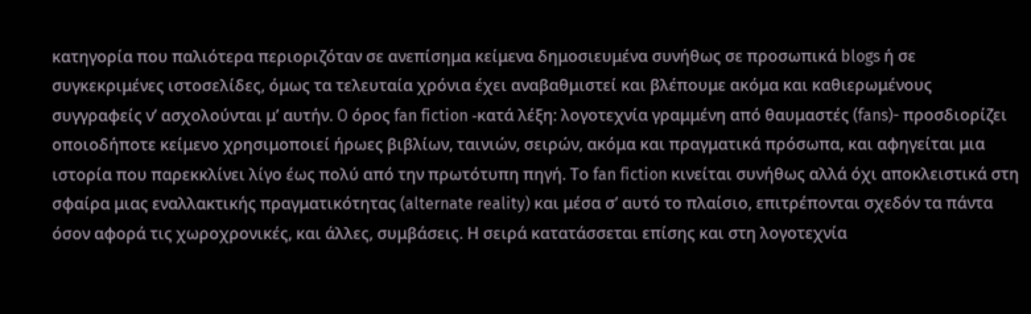κατηγορία που παλιότερα περιοριζόταν σε ανεπίσημα κείμενα δημοσιευμένα συνήθως σε προσωπικά blogs ή σε συγκεκριμένες ιστοσελίδες, όμως τα τελευταία χρόνια έχει αναβαθμιστεί και βλέπουμε ακόμα και καθιερωμένους συγγραφείς ν’ ασχολούνται μ’ αυτήν. O όρος fan fiction -κατά λέξη: λογοτεχνία γραμμένη από θαυμαστές (fans)- προσδιορίζει οποιοδήποτε κείμενο χρησιμοποιεί ήρωες βιβλίων, ταινιών, σειρών, ακόμα και πραγματικά πρόσωπα, και αφηγείται μια ιστορία που παρεκκλίνει λίγο έως πολύ από την πρωτότυπη πηγή. Το fan fiction κινείται συνήθως αλλά όχι αποκλειστικά στη σφαίρα μιας εναλλακτικής πραγματικότητας (alternate reality) και μέσα σ’ αυτό το πλαίσιο, επιτρέπονται σχεδόν τα πάντα όσον αφορά τις χωροχρονικές, και άλλες, συμβάσεις. Η σειρά κατατάσσεται επίσης και στη λογοτεχνία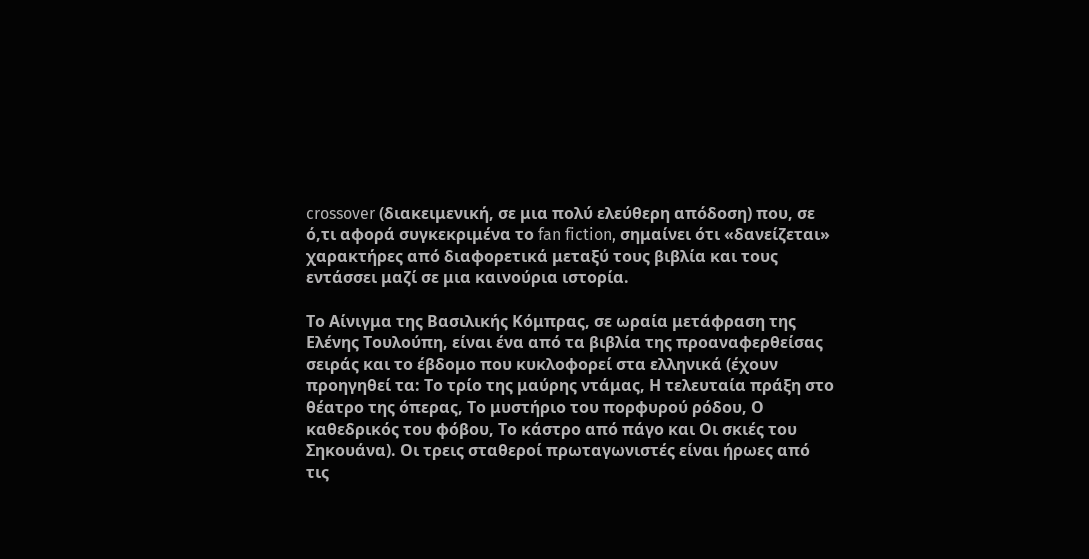crossover (διακειμενική, σε μια πολύ ελεύθερη απόδοση) που, σε ό,τι αφορά συγκεκριμένα το fan fiction, σημαίνει ότι «δανείζεται» χαρακτήρες από διαφορετικά μεταξύ τους βιβλία και τους εντάσσει μαζί σε μια καινούρια ιστορία.

Το Αίνιγμα της Βασιλικής Κόμπρας, σε ωραία μετάφραση της Ελένης Τουλούπη, είναι ένα από τα βιβλία της προαναφερθείσας σειράς και το έβδομο που κυκλοφορεί στα ελληνικά (έχουν προηγηθεί τα: Το τρίο της μαύρης ντάμας, Η τελευταία πράξη στο θέατρο της όπερας, Το μυστήριο του πορφυρού ρόδου, Ο καθεδρικός του φόβου, Το κάστρο από πάγο και Οι σκιές του Σηκουάνα). Οι τρεις σταθεροί πρωταγωνιστές είναι ήρωες από τις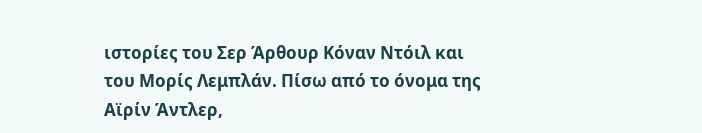ιστορίες του Σερ Άρθουρ Κόναν Ντόιλ και του Μορίς Λεμπλάν. Πίσω από το όνομα της Αϊρίν Άντλερ,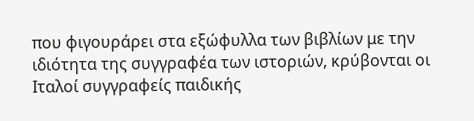που φιγουράρει στα εξώφυλλα των βιβλίων με την ιδιότητα της συγγραφέα των ιστοριών, κρύβονται οι Ιταλοί συγγραφείς παιδικής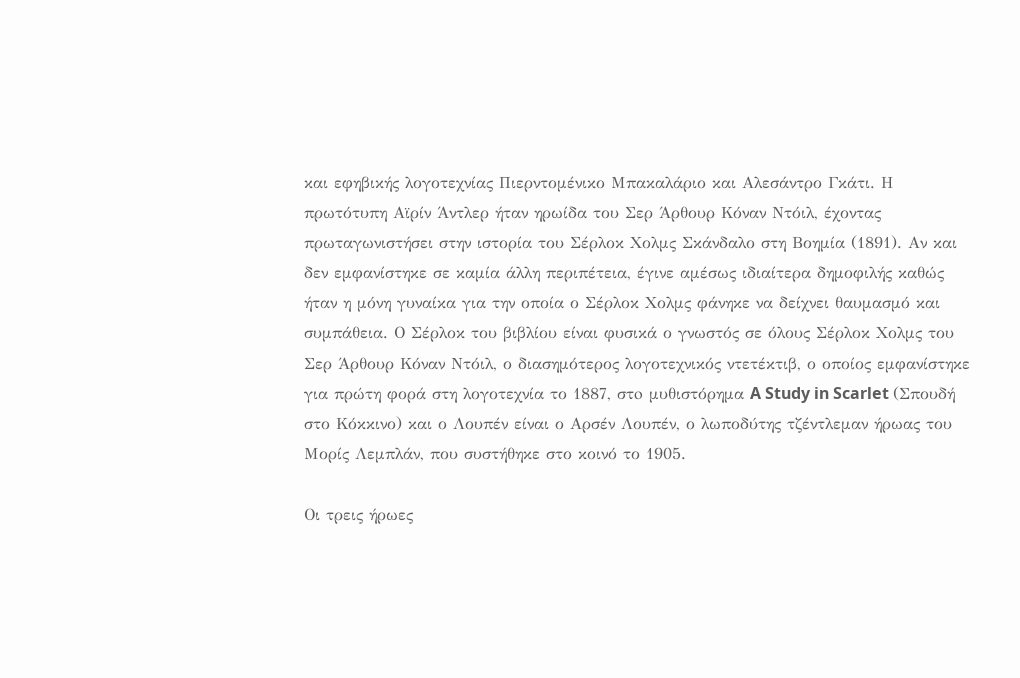και εφηβικής λογοτεχνίας Πιερντομένικο Μπακαλάριο και Αλεσάντρο Γκάτι. Η πρωτότυπη Αϊρίν Άντλερ ήταν ηρωίδα του Σερ Άρθουρ Κόναν Ντόιλ, έχοντας πρωταγωνιστήσει στην ιστορία του Σέρλοκ Χολμς Σκάνδαλο στη Βοημία (1891). Αν και δεν εμφανίστηκε σε καμία άλλη περιπέτεια, έγινε αμέσως ιδιαίτερα δημοφιλής καθώς ήταν η μόνη γυναίκα για την οποία ο Σέρλοκ Χολμς φάνηκε να δείχνει θαυμασμό και συμπάθεια. Ο Σέρλοκ του βιβλίου είναι φυσικά ο γνωστός σε όλους Σέρλοκ Χολμς του Σερ Άρθουρ Κόναν Ντόιλ, ο διασημότερος λογοτεχνικός ντετέκτιβ, ο οποίος εμφανίστηκε για πρώτη φορά στη λογοτεχνία το 1887, στo μυθιστόρημα A Study in Scarlet (Σπουδή στο Κόκκινο) και ο Λουπέν είναι ο Αρσέν Λουπέν, ο λωποδύτης τζέντλεμαν ήρωας του Μορίς Λεμπλάν, που συστήθηκε στο κοινό το 1905.

Οι τρεις ήρωες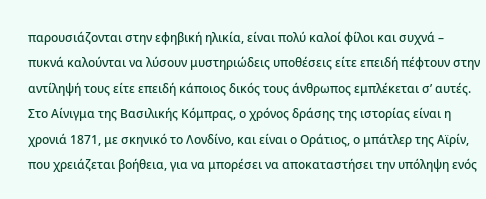παρουσιάζονται στην εφηβική ηλικία, είναι πολύ καλοί φίλοι και συχνά – πυκνά καλούνται να λύσουν μυστηριώδεις υποθέσεις είτε επειδή πέφτουν στην αντίληψή τους είτε επειδή κάποιος δικός τους άνθρωπος εμπλέκεται σ’ αυτές. Στο Αίνιγμα της Βασιλικής Κόμπρας, ο χρόνος δράσης της ιστορίας είναι η χρονιά 1871, με σκηνικό το Λονδίνο, και είναι ο Οράτιος, ο μπάτλερ της Αϊρίν, που χρειάζεται βοήθεια, για να μπορέσει να αποκαταστήσει την υπόληψη ενός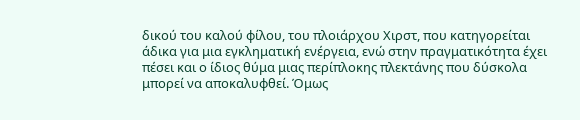δικού του καλού φίλου, του πλοιάρχου Χιρστ, που κατηγορείται άδικα για μια εγκληματική ενέργεια, ενώ στην πραγματικότητα έχει πέσει και ο ίδιος θύμα μιας περίπλοκης πλεκτάνης που δύσκολα μπορεί να αποκαλυφθεί. Όμως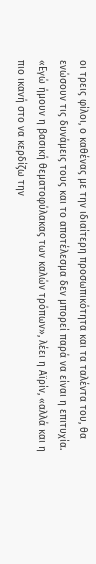οι τρεις φίλοι, ο καθένας με την ιδιαίτερη προσωπικότητα και τα ταλέντα του, θα ενώσουν τις δυνάμεις τους και το αποτέλεσμα δεν μπορεί παρά να είναι η επιτυχία. «Εγώ ήμουν η βασική θεματοφύλακας των καλών τρόπων», λέει η Αϊρίν, «αλλά και η πιο ικανή στο να κερδίζω την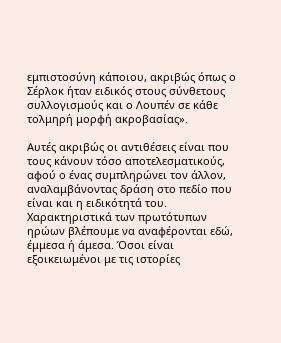εμπιστοσύνη κάποιου, ακριβώς όπως ο Σέρλοκ ήταν ειδικός στους σύνθετους συλλογισμούς και ο Λουπέν σε κάθε τολμηρή μορφή ακροβασίας».

Αυτές ακριβώς οι αντιθέσεις είναι που τους κάνουν τόσο αποτελεσματικούς, αφού ο ένας συμπληρώνει τον άλλον, αναλαμβάνοντας δράση στο πεδίο που είναι και η ειδικότητά του. Χαρακτηριστικά των πρωτότυπων ηρώων βλέπουμε να αναφέρονται εδώ, έμμεσα ή άμεσα. Όσοι είναι εξοικειωμένοι με τις ιστορίες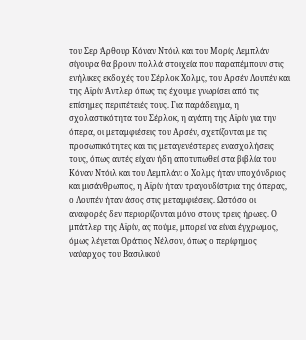του Σερ Άρθουρ Κόναν Ντόιλ και του Μορίς Λεμπλάν σίγουρα θα βρουν πολλά στοιχεία που παραπέμπουν στις ενήλικες εκδοχές του Σέρλοκ Χολμς, του Αρσέν Λουπέν και της Αϊρίν Άντλερ όπως τις έχουμε γνωρίσει από τις επίσημες περιπέτειές τους. Για παράδειγμα, η σχολαστικότητα του Σέρλοκ, η αγάπη της Αϊρίν για την όπερα, οι μεταμφιέσεις του Αρσέν, σχετίζονται με τις προσωπικότητες και τις μεταγενέστερες ενασχολήσεις τους, όπως αυτές είχαν ήδη αποτυπωθεί στα βιβλία του Κόναν Ντόιλ και του Λεμπλάν: ο Χολμς ήταν υποχόνδριος και μισάνθρωπος, η Αϊρίν ήταν τραγουδίστρια της όπερας, ο Λουπέν ήταν άσος στις μεταμφιέσεις. Ωστόσο οι αναφορές δεν περιορίζονται μόνο στους τρεις ήρωες. Ο μπάτλερ της Αϊρίν, ας πούμε, μπορεί να είναι έγχρωμος, όμως λέγεται Οράτιος Νέλσον, όπως ο περίφημος ναύαρχος του Βασιλικού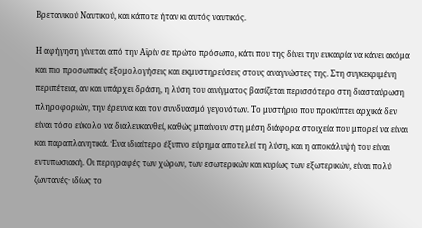Βρετανικού Ναυτικού, και κάποτε ήταν κι αυτός ναυτικός.

Η αφήγηση γίνεται από την Αϊρίν σε πρώτο πρόσωπο, κάτι που της δίνει την ευκαιρία να κάνει ακόμα και πιο προσωπικές εξομολογήσεις και εκμυστηρεύσεις στους αναγνώστες της. Στη συγκεκριμένη περιπέτεια, αν και υπάρχει δράση, η λύση του αινίγματος βασίζεται περισσότερο στη διασταύρωση πληροφοριών, την έρευνα και τον συνδυασμό γεγονότων. Το μυστήριο που προκύπτει αρχικά δεν είναι τόσο εύκολο να διαλευκανθεί, καθώς μπαίνουν στη μέση διάφορα στοιχεία που μπορεί να είναι και παραπλανητικά. Ένα ιδιαίτερο έξυπνο εύρημα αποτελεί τη λύση, και η αποκάλυψή του είναι εντυπωσιακή. Οι περιγραφές των χώρων, των εσωτερικών και κυρίως των εξωτερικών, είναι πολύ ζωντανές· ιδίως το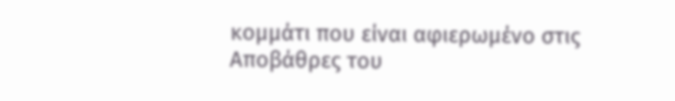κομμάτι που είναι αφιερωμένο στις Αποβάθρες του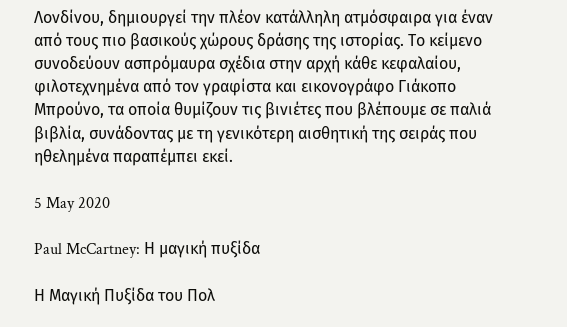Λονδίνου, δημιουργεί την πλέον κατάλληλη ατμόσφαιρα για έναν από τους πιο βασικούς χώρους δράσης της ιστορίας. Το κείμενο συνοδεύουν ασπρόμαυρα σχέδια στην αρχή κάθε κεφαλαίου, φιλοτεχνημένα από τον γραφίστα και εικονογράφο Γιάκοπο Μπρούνο, τα οποία θυμίζουν τις βινιέτες που βλέπουμε σε παλιά βιβλία, συνάδοντας με τη γενικότερη αισθητική της σειράς που ηθελημένα παραπέμπει εκεί.

5 May 2020

Paul McCartney: Η μαγική πυξίδα

Η Μαγική Πυξίδα του Πολ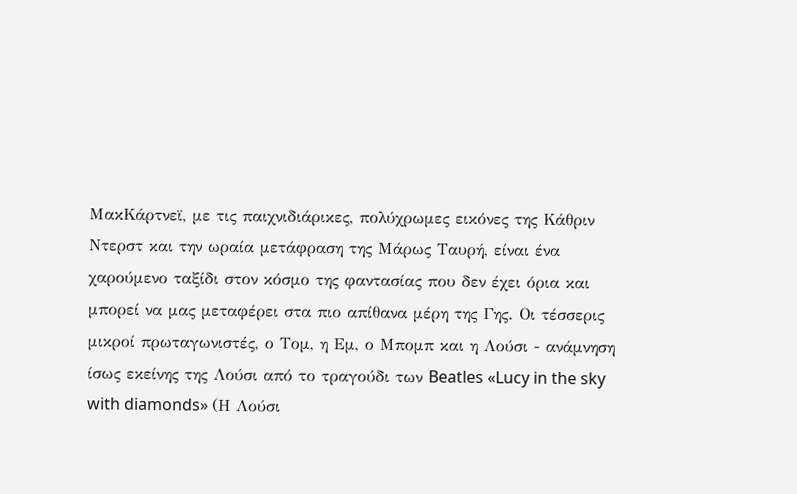ΜακΚάρτνεϊ, με τις παιχνιδιάρικες, πολύχρωμες εικόνες της Κάθριν Ντερστ και την ωραία μετάφραση της Μάρως Ταυρή, είναι ένα χαρούμενο ταξίδι στον κόσμο της φαντασίας που δεν έχει όρια και μπορεί να μας μεταφέρει στα πιο απίθανα μέρη της Γης. Οι τέσσερις μικροί πρωταγωνιστές, ο Τομ, η Εμ, ο Μπομπ και η Λούσι - ανάμνηση ίσως εκείνης της Λούσι από το τραγούδι των Beatles «Lucy in the sky with diamonds» (Η Λούσι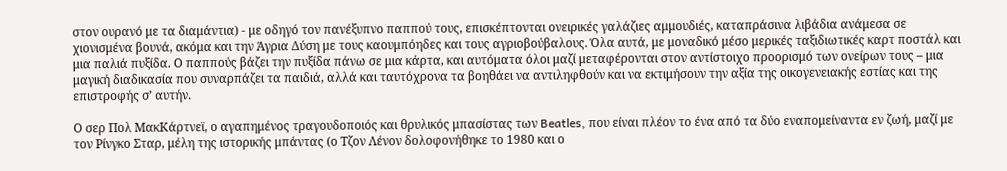στον ουρανό με τα διαμάντια) - με οδηγό τον πανέξυπνο παππού τους, επισκέπτονται ονειρικές γαλάζιες αμμουδιές, καταπράσινα λιβάδια ανάμεσα σε χιονισμένα βουνά, ακόμα και την Άγρια Δύση με τους καουμπόηδες και τους αγριοβούβαλους. Όλα αυτά, με μοναδικό μέσο μερικές ταξιδιωτικές καρτ ποστάλ και μια παλιά πυξίδα. Ο παππούς βάζει την πυξίδα πάνω σε μια κάρτα, και αυτόματα όλοι μαζί μεταφέρονται στον αντίστοιχο προορισμό των ονείρων τους – μια μαγική διαδικασία που συναρπάζει τα παιδιά, αλλά και ταυτόχρονα τα βοηθάει να αντιληφθούν και να εκτιμήσουν την αξία της οικογενειακής εστίας και της επιστροφής σ’ αυτήν.

Ο σερ Πολ ΜακΚάρτνεϊ, ο αγαπημένος τραγουδοποιός και θρυλικός μπασίστας των Beatles, που είναι πλέον το ένα από τα δύο εναπομείναντα εν ζωή, μαζί με τον Ρίνγκο Σταρ, μέλη της ιστορικής μπάντας (ο Τζον Λένον δολοφονήθηκε το 1980 και ο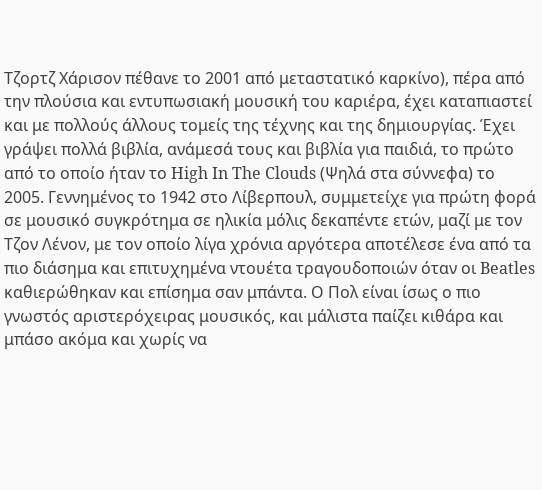Τζορτζ Χάρισον πέθανε το 2001 από μεταστατικό καρκίνο), πέρα από την πλούσια και εντυπωσιακή μουσική του καριέρα, έχει καταπιαστεί και με πολλούς άλλους τομείς της τέχνης και της δημιουργίας. Έχει γράψει πολλά βιβλία, ανάμεσά τους και βιβλία για παιδιά, το πρώτο από το οποίο ήταν το High In The Clouds (Ψηλά στα σύννεφα) το 2005. Γεννημένος το 1942 στο Λίβερπουλ, συμμετείχε για πρώτη φορά σε μουσικό συγκρότημα σε ηλικία μόλις δεκαπέντε ετών, μαζί με τον Τζον Λένον, με τον οποίο λίγα χρόνια αργότερα αποτέλεσε ένα από τα πιο διάσημα και επιτυχημένα ντουέτα τραγουδοποιών όταν οι Beatles καθιερώθηκαν και επίσημα σαν μπάντα. Ο Πολ είναι ίσως ο πιο γνωστός αριστερόχειρας μουσικός, και μάλιστα παίζει κιθάρα και μπάσο ακόμα και χωρίς να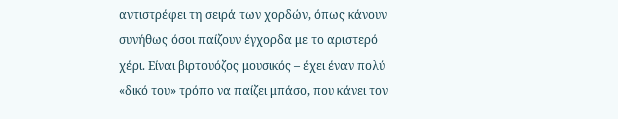αντιστρέφει τη σειρά των χορδών, όπως κάνουν συνήθως όσοι παίζουν έγχορδα με το αριστερό χέρι. Είναι βιρτουόζος μουσικός – έχει έναν πολύ «δικό του» τρόπο να παίζει μπάσο, που κάνει τον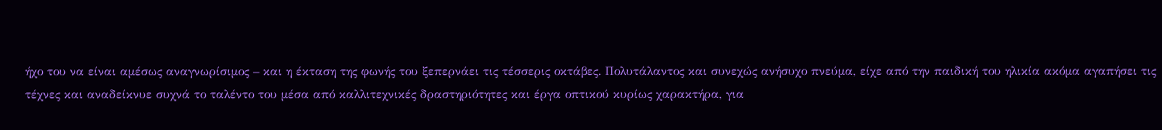ήχο του να είναι αμέσως αναγνωρίσιμος – και η έκταση της φωνής του ξεπερνάει τις τέσσερις οκτάβες. Πολυτάλαντος και συνεχώς ανήσυχο πνεύμα, είχε από την παιδική του ηλικία ακόμα αγαπήσει τις τέχνες και αναδείκνυε συχνά το ταλέντο του μέσα από καλλιτεχνικές δραστηριότητες και έργα οπτικού κυρίως χαρακτήρα, για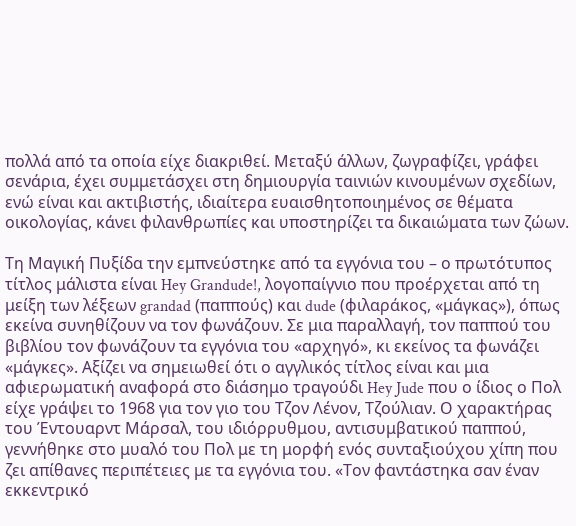πολλά από τα οποία είχε διακριθεί. Μεταξύ άλλων, ζωγραφίζει, γράφει σενάρια, έχει συμμετάσχει στη δημιουργία ταινιών κινουμένων σχεδίων, ενώ είναι και ακτιβιστής, ιδιαίτερα ευαισθητοποιημένος σε θέματα οικολογίας, κάνει φιλανθρωπίες και υποστηρίζει τα δικαιώματα των ζώων.

Τη Μαγική Πυξίδα την εμπνεύστηκε από τα εγγόνια του – ο πρωτότυπος τίτλος μάλιστα είναι Hey Grandude!, λογοπαίγνιο που προέρχεται από τη μείξη των λέξεων grandad (παππούς) και dude (φιλαράκος, «μάγκας»), όπως εκείνα συνηθίζουν να τον φωνάζουν. Σε μια παραλλαγή, τον παππού του βιβλίου τον φωνάζουν τα εγγόνια του «αρχηγό», κι εκείνος τα φωνάζει «μάγκες». Αξίζει να σημειωθεί ότι ο αγγλικός τίτλος είναι και μια αφιερωματική αναφορά στο διάσημο τραγούδι Hey Jude που ο ίδιος ο Πολ είχε γράψει το 1968 για τον γιο του Τζον Λένον, Τζούλιαν. Ο χαρακτήρας του Έντουαρντ Μάρσαλ, του ιδιόρρυθμου, αντισυμβατικού παππού, γεννήθηκε στο μυαλό του Πολ με τη μορφή ενός συνταξιούχου χίπη που ζει απίθανες περιπέτειες με τα εγγόνια του. «Τον φαντάστηκα σαν έναν εκκεντρικό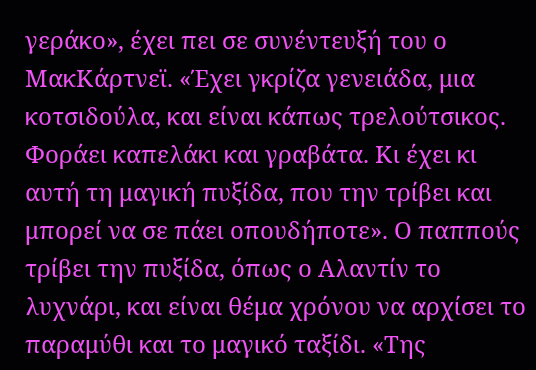γεράκο», έχει πει σε συνέντευξή του ο ΜακΚάρτνεϊ. «Έχει γκρίζα γενειάδα, μια κοτσιδούλα, και είναι κάπως τρελούτσικος. Φοράει καπελάκι και γραβάτα. Κι έχει κι αυτή τη μαγική πυξίδα, που την τρίβει και μπορεί να σε πάει οπουδήποτε». Ο παππούς τρίβει την πυξίδα, όπως ο Αλαντίν το λυχνάρι, και είναι θέμα χρόνου να αρχίσει το παραμύθι και το μαγικό ταξίδι. «Της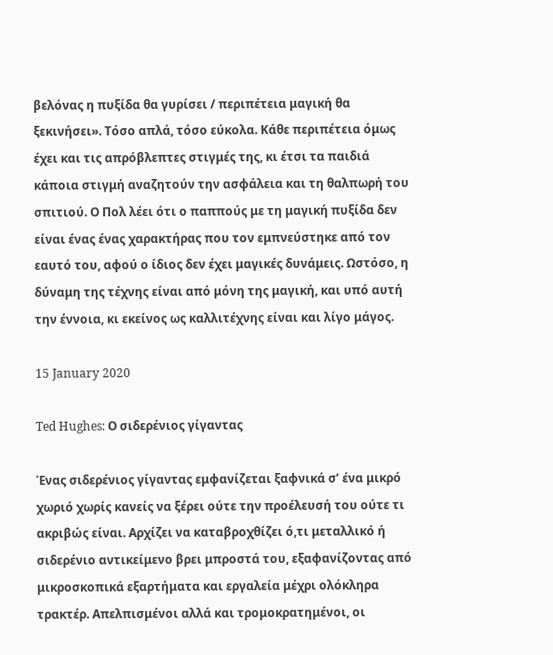βελόνας η πυξίδα θα γυρίσει / περιπέτεια μαγική θα ξεκινήσει». Τόσο απλά, τόσο εύκολα. Κάθε περιπέτεια όμως έχει και τις απρόβλεπτες στιγμές της, κι έτσι τα παιδιά κάποια στιγμή αναζητούν την ασφάλεια και τη θαλπωρή του σπιτιού. Ο Πολ λέει ότι ο παππούς με τη μαγική πυξίδα δεν είναι ένας ένας χαρακτήρας που τον εμπνεύστηκε από τον εαυτό του, αφού ο ίδιος δεν έχει μαγικές δυνάμεις. Ωστόσο, η δύναμη της τέχνης είναι από μόνη της μαγική, και υπό αυτή την έννοια, κι εκείνος ως καλλιτέχνης είναι και λίγο μάγος.

15 January 2020

Ted Hughes: Ο σιδερένιος γίγαντας

Ένας σιδερένιος γίγαντας εμφανίζεται ξαφνικά σ’ ένα μικρό χωριό χωρίς κανείς να ξέρει ούτε την προέλευσή του ούτε τι ακριβώς είναι. Αρχίζει να καταβροχθίζει ό,τι μεταλλικό ή σιδερένιο αντικείμενο βρει μπροστά του, εξαφανίζοντας από μικροσκοπικά εξαρτήματα και εργαλεία μέχρι ολόκληρα τρακτέρ. Απελπισμένοι αλλά και τρομοκρατημένοι, οι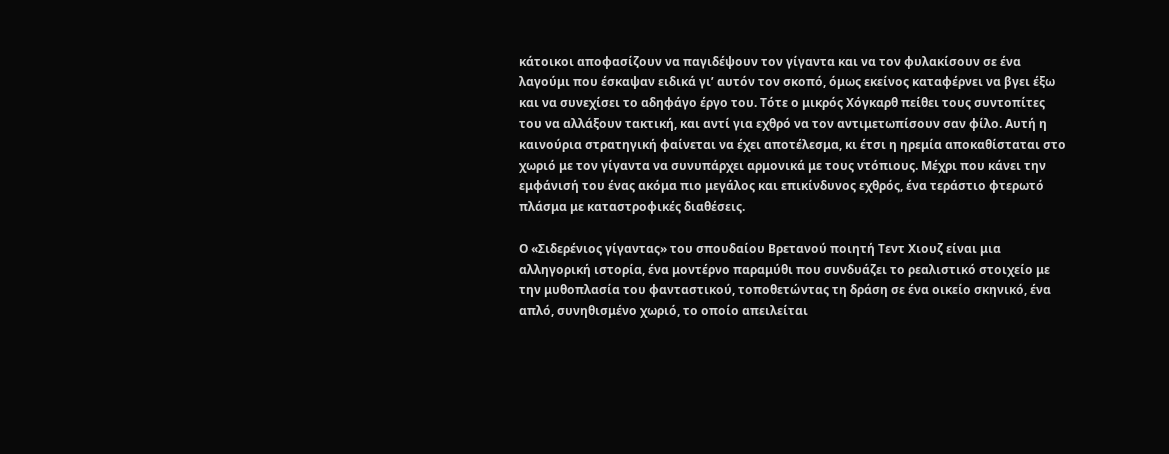κάτοικοι αποφασίζουν να παγιδέψουν τον γίγαντα και να τον φυλακίσουν σε ένα λαγούμι που έσκαψαν ειδικά γι’ αυτόν τον σκοπό, όμως εκείνος καταφέρνει να βγει έξω και να συνεχίσει το αδηφάγο έργο του. Τότε ο μικρός Χόγκαρθ πείθει τους συντοπίτες του να αλλάξουν τακτική, και αντί για εχθρό να τον αντιμετωπίσουν σαν φίλο. Αυτή η καινούρια στρατηγική φαίνεται να έχει αποτέλεσμα, κι έτσι η ηρεμία αποκαθίσταται στο χωριό με τον γίγαντα να συνυπάρχει αρμονικά με τους ντόπιους. Μέχρι που κάνει την εμφάνισή του ένας ακόμα πιο μεγάλος και επικίνδυνος εχθρός, ένα τεράστιο φτερωτό πλάσμα με καταστροφικές διαθέσεις.

Ο «Σιδερένιος γίγαντας» του σπουδαίου Βρετανού ποιητή Τεντ Χιουζ είναι μια αλληγορική ιστορία, ένα μοντέρνο παραμύθι που συνδυάζει το ρεαλιστικό στοιχείο με την μυθοπλασία του φανταστικού, τοποθετώντας τη δράση σε ένα οικείο σκηνικό, ένα απλό, συνηθισμένο χωριό, το οποίο απειλείται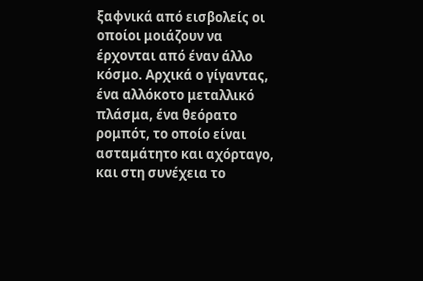ξαφνικά από εισβολείς οι οποίοι μοιάζουν να έρχονται από έναν άλλο κόσμο. Αρχικά ο γίγαντας, ένα αλλόκοτο μεταλλικό πλάσμα, ένα θεόρατο ρομπότ, το οποίο είναι ασταμάτητο και αχόρταγο, και στη συνέχεια το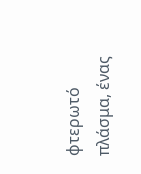φτερωτό πλάσμα, ένας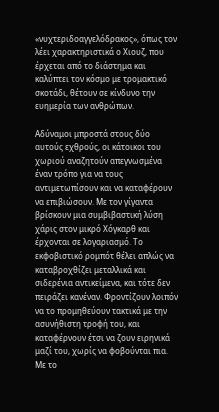«νυχτεριδοαγγελόδρακος», όπως τον λέει χαρακτηριστικά ο Χιουζ, που έρχεται από το διάστημα και καλύπτει τον κόσμο με τρομακτικό σκοτάδι, θέτουν σε κίνδυνο την ευημερία των ανθρώπων.

Αδύναμοι μπροστά στους δύο αυτούς εχθρούς, οι κάτοικοι του χωριού αναζητούν απεγνωσμένα έναν τρόπο για να τους αντιμετωπίσουν και να καταφέρουν να επιβιώσουν. Με τον γίγαντα βρίσκουν μια συμβιβαστική λύση χάρις στον μικρό Χόγκαρθ και έρχονται σε λογαριασμό. Το εκφοβιστικό ρομπότ θέλει απλώς να καταβροχθίζει μεταλλικά και σιδερένια αντικείμενα, και τότε δεν πειράζει κανέναν. Φροντίζουν λοιπόν να το προμηθεύουν τακτικά με την ασυνήθιστη τροφή του, και καταφέρνουν έτσι να ζουν ειρηνικά μαζί του, χωρίς να φοβούνται πια. Με το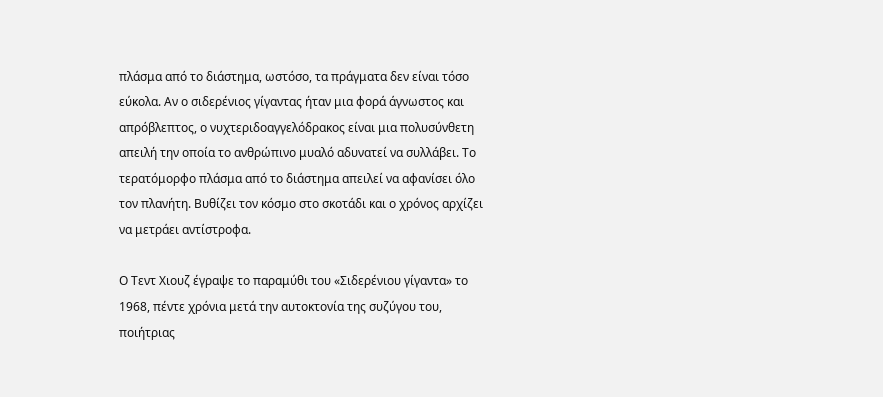πλάσμα από το διάστημα, ωστόσο, τα πράγματα δεν είναι τόσο εύκολα. Αν ο σιδερένιος γίγαντας ήταν μια φορά άγνωστος και απρόβλεπτος, ο νυχτεριδοαγγελόδρακος είναι μια πολυσύνθετη απειλή την οποία το ανθρώπινο μυαλό αδυνατεί να συλλάβει. Το τερατόμορφο πλάσμα από το διάστημα απειλεί να αφανίσει όλο τον πλανήτη. Βυθίζει τον κόσμο στο σκοτάδι και ο χρόνος αρχίζει να μετράει αντίστροφα.

Ο Τεντ Χιουζ έγραψε το παραμύθι του «Σιδερένιου γίγαντα» το 1968, πέντε χρόνια μετά την αυτοκτονία της συζύγου του, ποιήτριας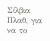Σίλβια Πλαθ, για να το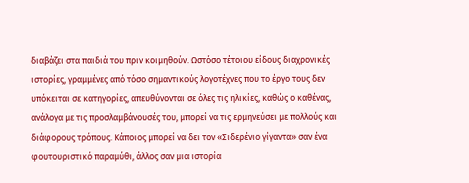διαβάζει στα παιδιά του πριν κοιμηθούν. Ωστόσο τέτοιου είδους διαχρονικές ιστορίες, γραμμένες από τόσο σημαντικούς λογοτέχνες που το έργο τους δεν υπόκειται σε κατηγορίες, απευθύνονται σε όλες τις ηλικίες, καθώς ο καθένας, ανάλογα με τις προσλαμβάνουσές του, μπορεί να τις ερμηνεύσει με πολλούς και διάφορους τρόπους. Κάποιος μπορεί να δει τον «Σιδερένιο γίγαντα» σαν ένα φουτουριστικό παραμύθι, άλλος σαν μια ιστορία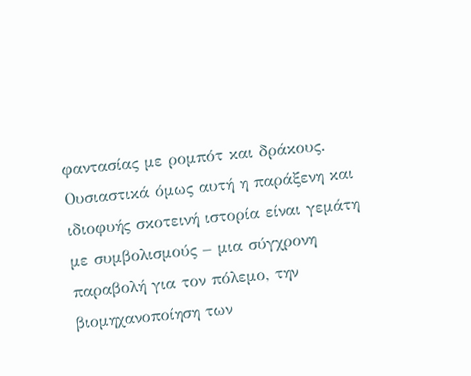φαντασίας με ρομπότ και δράκους. Ουσιαστικά όμως αυτή η παράξενη και ιδιοφυής σκοτεινή ιστορία είναι γεμάτη με συμβολισμούς – μια σύγχρονη παραβολή για τον πόλεμο, την βιομηχανοποίηση των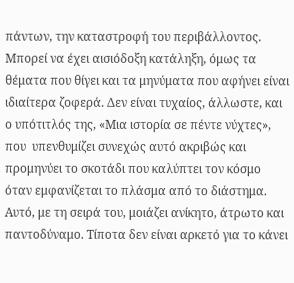πάντων, την καταστροφή του περιβάλλοντος. Μπορεί να έχει αισιόδοξη κατάληξη, όμως τα θέματα που θίγει και τα μηνύματα που αφήνει είναι ιδιαίτερα ζοφερά. Δεν είναι τυχαίος, άλλωστε, και ο υπότιτλός της, «Μια ιστορία σε πέντε νύχτες», που  υπενθυμίζει συνεχώς αυτό ακριβώς και προμηνύει το σκοτάδι που καλύπτει τον κόσμο όταν εμφανίζεται το πλάσμα από το διάστημα. Αυτό, με τη σειρά του, μοιάζει ανίκητο, άτρωτο και παντοδύναμο. Τίποτα δεν είναι αρκετό για το κάνει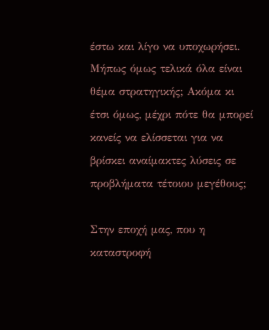έστω και λίγο να υποχωρήσει. Μήπως όμως τελικά όλα είναι θέμα στρατηγικής; Ακόμα κι έτσι όμως, μέχρι πότε θα μπορεί κανείς να ελίσσεται για να βρίσκει αναίμακτες λύσεις σε προβλήματα τέτοιου μεγέθους;

Στην εποχή μας, που η καταστροφή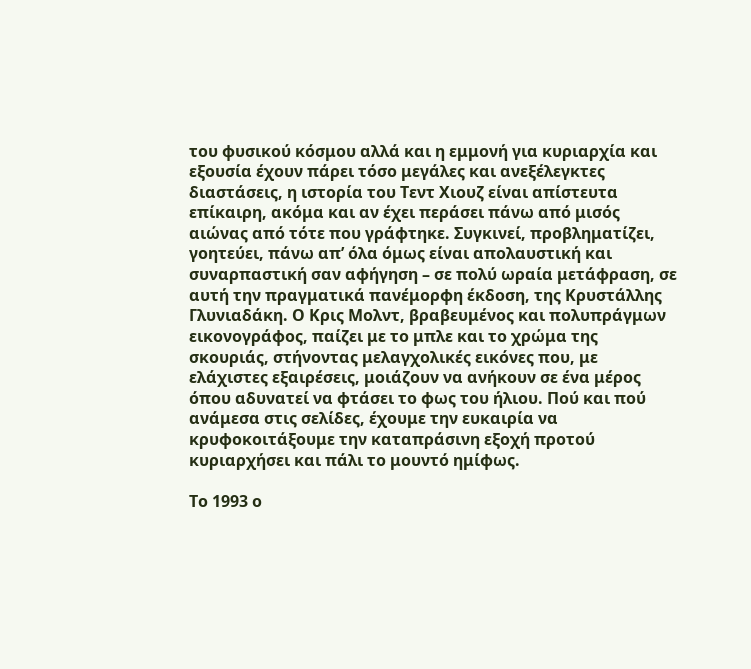του φυσικού κόσμου αλλά και η εμμονή για κυριαρχία και εξουσία έχουν πάρει τόσο μεγάλες και ανεξέλεγκτες διαστάσεις, η ιστορία του Τεντ Χιουζ είναι απίστευτα επίκαιρη, ακόμα και αν έχει περάσει πάνω από μισός αιώνας από τότε που γράφτηκε. Συγκινεί, προβληματίζει, γοητεύει, πάνω απ’ όλα όμως είναι απολαυστική και συναρπαστική σαν αφήγηση – σε πολύ ωραία μετάφραση, σε αυτή την πραγματικά πανέμορφη έκδοση, της Κρυστάλλης Γλυνιαδάκη. Ο Κρις Μολντ, βραβευμένος και πολυπράγμων εικονογράφος, παίζει με το μπλε και το χρώμα της σκουριάς, στήνοντας μελαγχολικές εικόνες που, με ελάχιστες εξαιρέσεις, μοιάζουν να ανήκουν σε ένα μέρος όπου αδυνατεί να φτάσει το φως του ήλιου. Πού και πού ανάμεσα στις σελίδες, έχουμε την ευκαιρία να κρυφοκοιτάξουμε την καταπράσινη εξοχή προτού κυριαρχήσει και πάλι το μουντό ημίφως.

Το 1993 ο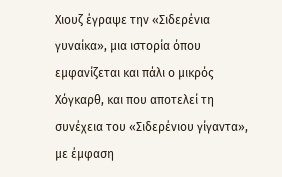Χιουζ έγραψε την «Σιδερένια γυναίκα», μια ιστορία όπου εμφανίζεται και πάλι ο μικρός Χόγκαρθ, και που αποτελεί τη συνέχεια του «Σιδερένιου γίγαντα», με έμφαση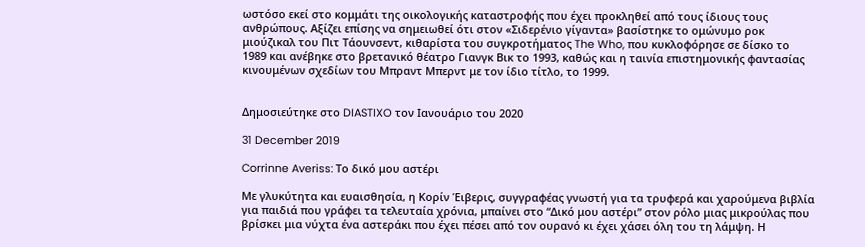ωστόσο εκεί στο κομμάτι της οικολογικής καταστροφής που έχει προκληθεί από τους ίδιους τους ανθρώπους. Αξίζει επίσης να σημειωθεί ότι στον «Σιδερένιο γίγαντα» βασίστηκε το ομώνυμο ροκ μιούζικαλ του Πιτ Τάουνσεντ, κιθαρίστα του συγκροτήματος The Who, που κυκλοφόρησε σε δίσκο το 1989 και ανέβηκε στο βρετανικό θέατρο Γιανγκ Βικ το 1993, καθώς και η ταινία επιστημονικής φαντασίας κινουμένων σχεδίων του Μπραντ Μπερντ με τον ίδιο τίτλο, το 1999.


Δημοσιεύτηκε στο DIASTIXO τον Ιανουάριο του 2020

31 December 2019

Corrinne Averiss: Το δικό μου αστέρι

Με γλυκύτητα και ευαισθησία, η Κορίν Έιβερις, συγγραφέας γνωστή για τα τρυφερά και χαρούμενα βιβλία για παιδιά που γράφει τα τελευταία χρόνια, μπαίνει στο “Δικό μου αστέρι” στον ρόλο μιας μικρούλας που βρίσκει μια νύχτα ένα αστεράκι που έχει πέσει από τον ουρανό κι έχει χάσει όλη του τη λάμψη. Η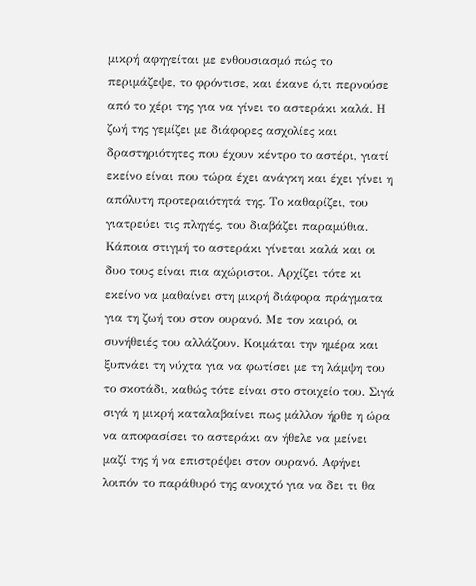μικρή αφηγείται με ενθουσιασμό πώς το περιμάζεψε, το φρόντισε, και έκανε ό,τι περνούσε από το χέρι της για να γίνει το αστεράκι καλά. Η ζωή της γεμίζει με διάφορες ασχολίες και δραστηριότητες που έχουν κέντρο το αστέρι, γιατί εκείνο είναι που τώρα έχει ανάγκη και έχει γίνει η απόλυτη προτεραιότητά της. Το καθαρίζει, του γιατρεύει τις πληγές, του διαβάζει παραμύθια. Κάποια στιγμή το αστεράκι γίνεται καλά και οι δυο τους είναι πια αχώριστοι. Αρχίζει τότε κι εκείνο να μαθαίνει στη μικρή διάφορα πράγματα για τη ζωή του στον ουρανό. Με τον καιρό, οι συνήθειές του αλλάζουν. Κοιμάται την ημέρα και ξυπνάει τη νύχτα για να φωτίσει με τη λάμψη του το σκοτάδι, καθώς τότε είναι στο στοιχείο του. Σιγά σιγά η μικρή καταλαβαίνει πως μάλλον ήρθε η ώρα να αποφασίσει το αστεράκι αν ήθελε να μείνει μαζί της ή να επιστρέψει στον ουρανό. Αφήνει λοιπόν το παράθυρό της ανοιχτό για να δει τι θα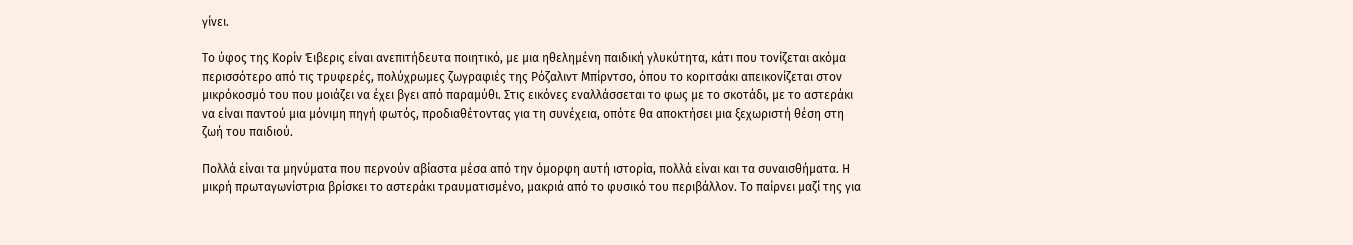γίνει.

Το ύφος της Κορίν Έιβερις είναι ανεπιτήδευτα ποιητικό, με μια ηθελημένη παιδική γλυκύτητα, κάτι που τονίζεται ακόμα περισσότερο από τις τρυφερές, πολύχρωμες ζωγραφιές της Ρόζαλιντ Μπίρντσο, όπου το κοριτσάκι απεικονίζεται στον μικρόκοσμό του που μοιάζει να έχει βγει από παραμύθι. Στις εικόνες εναλλάσσεται το φως με το σκοτάδι, με το αστεράκι να είναι παντού μια μόνιμη πηγή φωτός, προδιαθέτοντας για τη συνέχεια, οπότε θα αποκτήσει μια ξεχωριστή θέση στη ζωή του παιδιού.

Πολλά είναι τα μηνύματα που περνούν αβίαστα μέσα από την όμορφη αυτή ιστορία, πολλά είναι και τα συναισθήματα. Η μικρή πρωταγωνίστρια βρίσκει το αστεράκι τραυματισμένο, μακριά από το φυσικό του περιβάλλον. Το παίρνει μαζί της για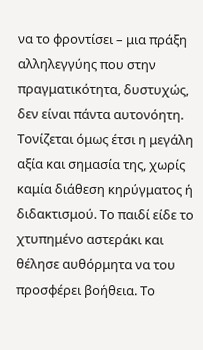να το φροντίσει – μια πράξη αλληλεγγύης που στην πραγματικότητα, δυστυχώς, δεν είναι πάντα αυτονόητη. Τονίζεται όμως έτσι η μεγάλη αξία και σημασία της, χωρίς καμία διάθεση κηρύγματος ή διδακτισμού. Το παιδί είδε το χτυπημένο αστεράκι και θέλησε αυθόρμητα να του προσφέρει βοήθεια. Το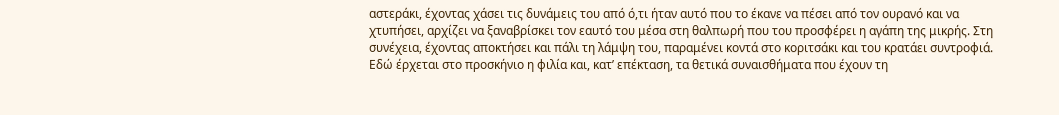αστεράκι, έχοντας χάσει τις δυνάμεις του από ό,τι ήταν αυτό που το έκανε να πέσει από τον ουρανό και να χτυπήσει, αρχίζει να ξαναβρίσκει τον εαυτό του μέσα στη θαλπωρή που του προσφέρει η αγάπη της μικρής. Στη συνέχεια, έχοντας αποκτήσει και πάλι τη λάμψη του, παραμένει κοντά στο κοριτσάκι και του κρατάει συντροφιά. Εδώ έρχεται στο προσκήνιο η φιλία και, κατ’ επέκταση, τα θετικά συναισθήματα που έχουν τη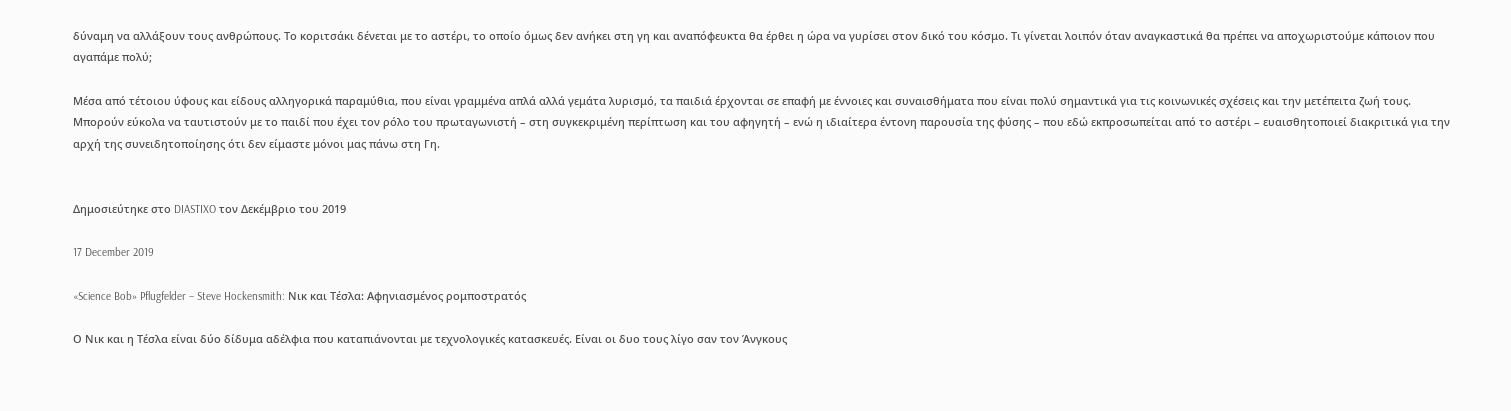δύναμη να αλλάξουν τους ανθρώπους. Το κοριτσάκι δένεται με το αστέρι, το οποίο όμως δεν ανήκει στη γη και αναπόφευκτα θα έρθει η ώρα να γυρίσει στον δικό του κόσμο. Τι γίνεται λοιπόν όταν αναγκαστικά θα πρέπει να αποχωριστούμε κάποιον που αγαπάμε πολύ;

Μέσα από τέτοιου ύφους και είδους αλληγορικά παραμύθια, που είναι γραμμένα απλά αλλά γεμάτα λυρισμό, τα παιδιά έρχονται σε επαφή με έννοιες και συναισθήματα που είναι πολύ σημαντικά για τις κοινωνικές σχέσεις και την μετέπειτα ζωή τους. Μπορούν εύκολα να ταυτιστούν με το παιδί που έχει τον ρόλο του πρωταγωνιστή – στη συγκεκριμένη περίπτωση και του αφηγητή – ενώ η ιδιαίτερα έντονη παρουσία της φύσης – που εδώ εκπροσωπείται από το αστέρι – ευαισθητοποιεί διακριτικά για την αρχή της συνειδητοποίησης ότι δεν είμαστε μόνοι μας πάνω στη Γη.


Δημοσιεύτηκε στο DIASTIXO τον Δεκέμβριο του 2019

17 December 2019

«Science Bob» Pflugfelder – Steve Hockensmith: Νικ και Τέσλα: Αφηνιασμένος ρομποστρατός

Ο Νικ και η Τέσλα είναι δύο δίδυμα αδέλφια που καταπιάνονται με τεχνολογικές κατασκευές. Είναι οι δυο τους λίγο σαν τον Άνγκους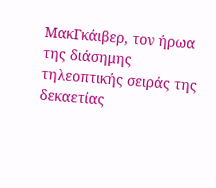ΜακΓκάιβερ, τον ήρωα της διάσημης τηλεοπτικής σειράς της δεκαετίας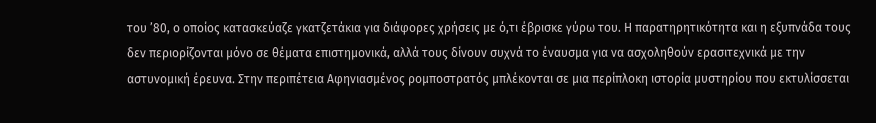του ’80, ο οποίος κατασκεύαζε γκατζετάκια για διάφορες χρήσεις με ό,τι έβρισκε γύρω του. Η παρατηρητικότητα και η εξυπνάδα τους δεν περιορίζονται μόνο σε θέματα επιστημονικά, αλλά τους δίνουν συχνά το έναυσμα για να ασχοληθούν ερασιτεχνικά με την αστυνομική έρευνα. Στην περιπέτεια Αφηνιασμένος ρομποστρατός μπλέκονται σε μια περίπλοκη ιστορία μυστηρίου που εκτυλίσσεται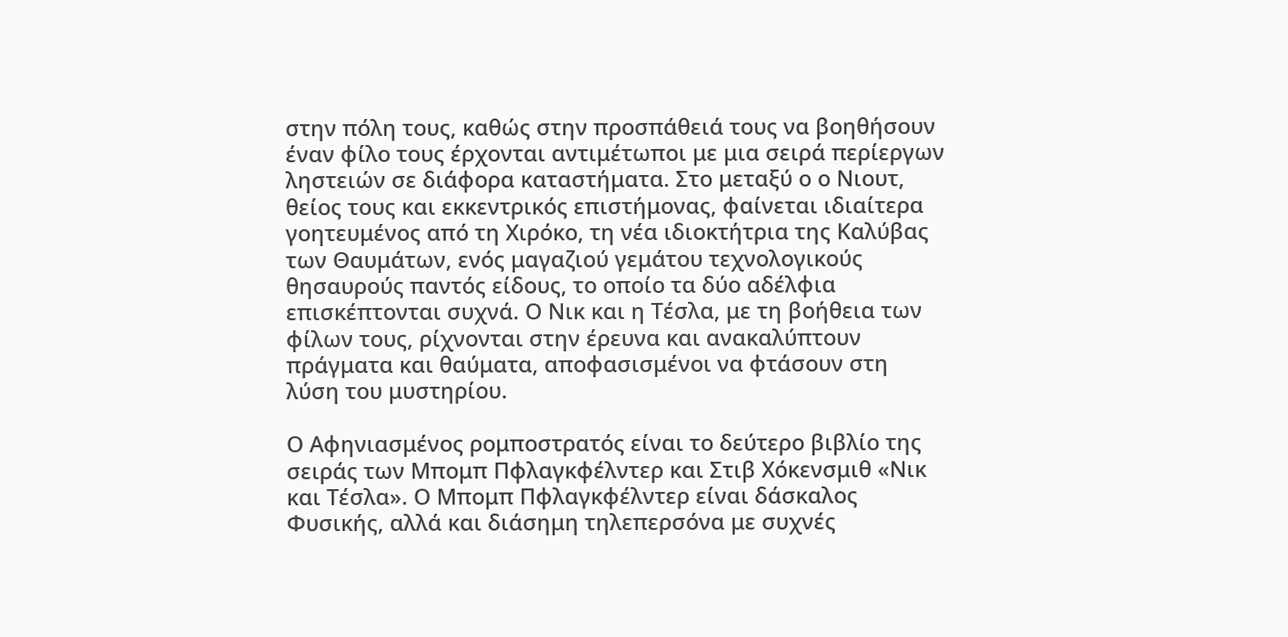στην πόλη τους, καθώς στην προσπάθειά τους να βοηθήσουν έναν φίλο τους έρχονται αντιμέτωποι με μια σειρά περίεργων ληστειών σε διάφορα καταστήματα. Στο μεταξύ ο ο Νιουτ, θείος τους και εκκεντρικός επιστήμονας, φαίνεται ιδιαίτερα γοητευμένος από τη Χιρόκο, τη νέα ιδιοκτήτρια της Καλύβας των Θαυμάτων, ενός μαγαζιού γεμάτου τεχνολογικούς θησαυρούς παντός είδους, το οποίο τα δύο αδέλφια επισκέπτονται συχνά. Ο Νικ και η Τέσλα, με τη βοήθεια των φίλων τους, ρίχνονται στην έρευνα και ανακαλύπτουν πράγματα και θαύματα, αποφασισμένοι να φτάσουν στη λύση του μυστηρίου.

Ο Αφηνιασμένος ρομποστρατός είναι το δεύτερο βιβλίο της σειράς των Μπομπ Πφλαγκφέλντερ και Στιβ Χόκενσμιθ «Νικ και Τέσλα». Ο Μπομπ Πφλαγκφέλντερ είναι δάσκαλος Φυσικής, αλλά και διάσημη τηλεπερσόνα με συχνές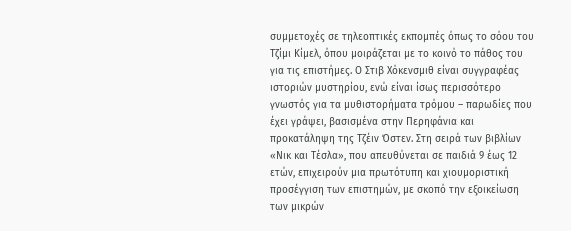συμμετοχές σε τηλεοπτικές εκπομπές όπως το σόου του Τζίμι Κίμελ, όπου μοιράζεται με το κοινό το πάθος του για τις επιστήμες. Ο Στιβ Χόκενσμιθ είναι συγγραφέας ιστοριών μυστηρίου, ενώ είναι ίσως περισσότερο γνωστός για τα μυθιστορήματα τρόμου – παρωδίες που έχει γράψει, βασισμένα στην Περηφάνια και προκατάληψη της Τζέιν Όστεν. Στη σειρά των βιβλίων «Νικ και Τέσλα», που απευθύνεται σε παιδιά 9 έως 12 ετών, επιχειρούν μια πρωτότυπη και χιουμοριστική προσέγγιση των επιστημών, με σκοπό την εξοικείωση των μικρών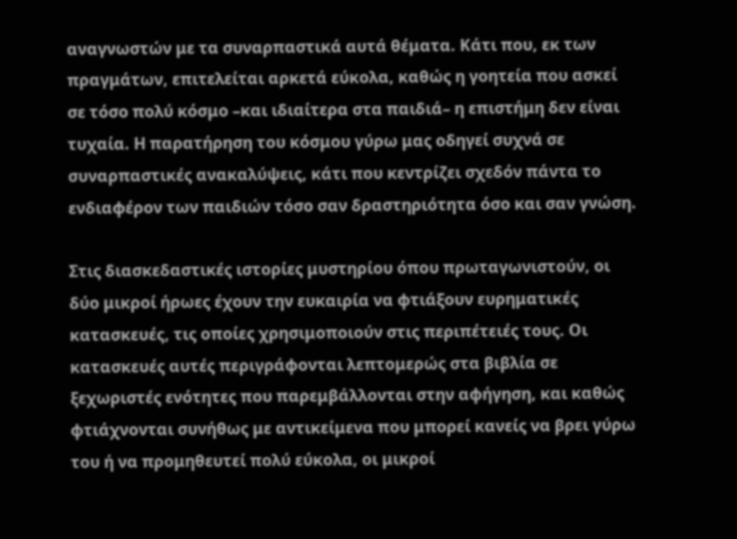αναγνωστών με τα συναρπαστικά αυτά θέματα. Κάτι που, εκ των πραγμάτων, επιτελείται αρκετά εύκολα, καθώς η γοητεία που ασκεί σε τόσο πολύ κόσμο –και ιδιαίτερα στα παιδιά– η επιστήμη δεν είναι τυχαία. Η παρατήρηση του κόσμου γύρω μας οδηγεί συχνά σε συναρπαστικές ανακαλύψεις, κάτι που κεντρίζει σχεδόν πάντα το ενδιαφέρον των παιδιών τόσο σαν δραστηριότητα όσο και σαν γνώση.

Στις διασκεδαστικές ιστορίες μυστηρίου όπου πρωταγωνιστούν, οι δύο μικροί ήρωες έχουν την ευκαιρία να φτιάξουν ευρηματικές κατασκευές, τις οποίες χρησιμοποιούν στις περιπέτειές τους. Οι κατασκευές αυτές περιγράφονται λεπτομερώς στα βιβλία σε ξεχωριστές ενότητες που παρεμβάλλονται στην αφήγηση, και καθώς φτιάχνονται συνήθως με αντικείμενα που μπορεί κανείς να βρει γύρω του ή να προμηθευτεί πολύ εύκολα, οι μικροί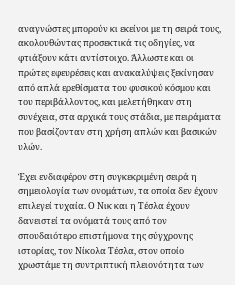αναγνώστες μπορούν κι εκείνοι με τη σειρά τους, ακολουθώντας προσεκτικά τις οδηγίες, να φτιάξουν κάτι αντίστοιχο. Άλλωστε και οι πρώτες εφευρέσεις και ανακαλύψεις ξεκίνησαν από απλά ερεθίσματα του φυσικού κόσμου και του περιβάλλοντος, και μελετήθηκαν στη συνέχεια, στα αρχικά τους στάδια, με πειράματα που βασίζονταν στη χρήση απλών και βασικών υλών.

Έχει ενδιαφέρον στη συγκεκριμένη σειρά η σημειολογία των ονομάτων, τα οποία δεν έχουν επιλεγεί τυχαία. Ο Νικ και η Τέσλα έχουν δανειστεί τα ονόματά τους από τον σπουδαιότερο επιστήμονα της σύγχρονης ιστορίας, τον Νίκολα Τέσλα, στον οποίο χρωστάμε τη συντριπτική πλειονότητα των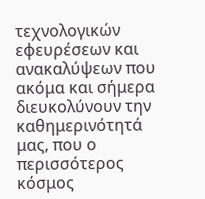τεχνολογικών εφευρέσεων και ανακαλύψεων που ακόμα και σήμερα διευκολύνουν την καθημερινότητά μας, που ο περισσότερος κόσμος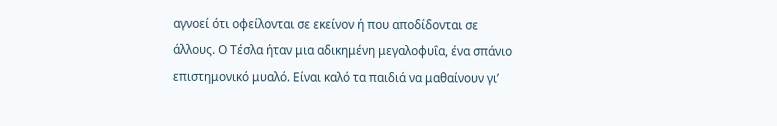αγνοεί ότι οφείλονται σε εκείνον ή που αποδίδονται σε άλλους. Ο Τέσλα ήταν μια αδικημένη μεγαλοφυΐα, ένα σπάνιο επιστημονικό μυαλό. Είναι καλό τα παιδιά να μαθαίνουν γι’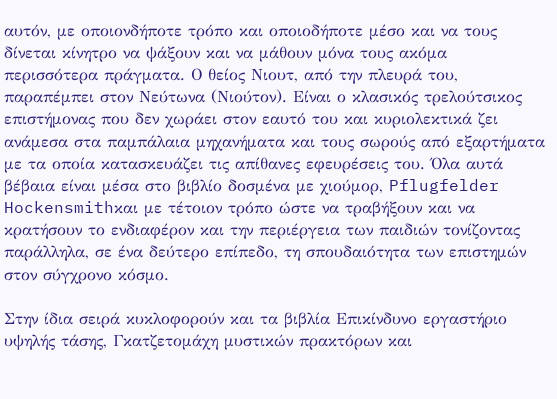αυτόν, με οποιονδήποτε τρόπο και οποιοδήποτε μέσο και να τους δίνεται κίνητρο να ψάξουν και να μάθουν μόνα τους ακόμα περισσότερα πράγματα. Ο θείος Νιουτ, από την πλευρά του, παραπέμπει στον Νεύτωνα (Νιούτον). Είναι ο κλασικός τρελούτσικος επιστήμονας που δεν χωράει στον εαυτό του και κυριολεκτικά ζει ανάμεσα στα παμπάλαια μηχανήματα και τους σωρούς από εξαρτήματα με τα οποία κατασκευάζει τις απίθανες εφευρέσεις του. Όλα αυτά βέβαια είναι μέσα στο βιβλίο δοσμένα με χιούμορ, Pflugfelder Hockensmithκαι με τέτοιον τρόπο ώστε να τραβήξουν και να κρατήσουν το ενδιαφέρον και την περιέργεια των παιδιών τονίζοντας παράλληλα, σε ένα δεύτερο επίπεδο, τη σπουδαιότητα των επιστημών στον σύγχρονο κόσμο.

Στην ίδια σειρά κυκλοφορούν και τα βιβλία Επικίνδυνο εργαστήριο υψηλής τάσης, Γκατζετομάχη μυστικών πρακτόρων και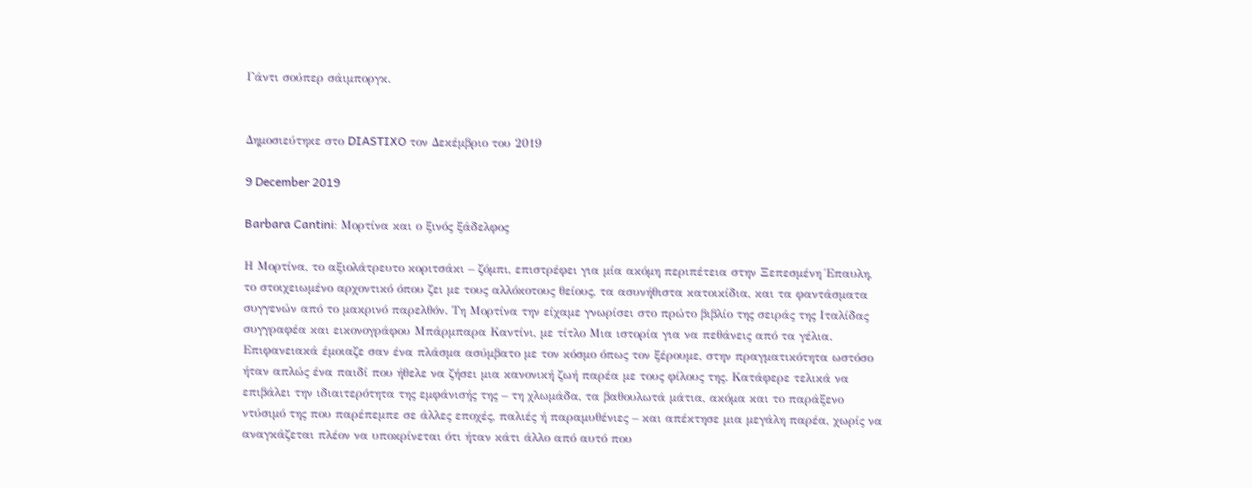Γάντι σούπερ σάιμποργκ.


Δημοσιεύτηκε στο DIASTIXO τον Δεκέμβριο του 2019

9 December 2019

Barbara Cantini: Μορτίνα και ο ξινός ξάδελφος

Η Μορτίνα, το αξιολάτρευτο κοριτσάκι – ζόμπι, επιστρέφει για μία ακόμη περιπέτεια στην Ξεπεσμένη Έπαυλη, το στοιχειωμένο αρχοντικό όπου ζει με τους αλλόκοτους θείους, τα ασυνήθιστα κατοικίδια, και τα φαντάσματα συγγενών από το μακρινό παρελθόν. Τη Μορτίνα την είχαμε γνωρίσει στο πρώτο βιβλίο της σειράς της Ιταλίδας συγγραφέα και εικονογράφου Μπάρμπαρα Καντίνι, με τίτλο Μια ιστορία για να πεθάνεις από τα γέλια.  Επιφανειακά έμοιαζε σαν ένα πλάσμα ασύμβατο με τον κόσμο όπως τον ξέρουμε, στην πραγματικότητα ωστόσο ήταν απλώς ένα παιδί που ήθελε να ζήσει μια κανονική ζωή παρέα με τους φίλους της. Κατάφερε τελικά να επιβάλει την ιδιαιτερότητα της εμφάνισής της – τη χλωμάδα, τα βαθουλωτά μάτια, ακόμα και το παράξενο ντύσιμό της που παρέπεμπε σε άλλες εποχές, παλιές ή παραμυθένιες – και απέκτησε μια μεγάλη παρέα, χωρίς να αναγκάζεται πλέον να υποκρίνεται ότι ήταν κάτι άλλο από αυτό που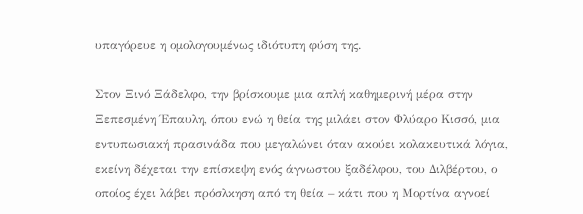υπαγόρευε η ομολογουμένως ιδιότυπη φύση της.

Στον Ξινό Ξάδελφο, την βρίσκουμε μια απλή καθημερινή μέρα στην Ξεπεσμένη Έπαυλη, όπου ενώ η θεία της μιλάει στον Φλύαρο Κισσό, μια εντυπωσιακή πρασινάδα που μεγαλώνει όταν ακούει κολακευτικά λόγια, εκείνη δέχεται την επίσκεψη ενός άγνωστου ξαδέλφου, του Διλβέρτου, ο οποίος έχει λάβει πρόσλκηση από τη θεία – κάτι που η Μορτίνα αγνοεί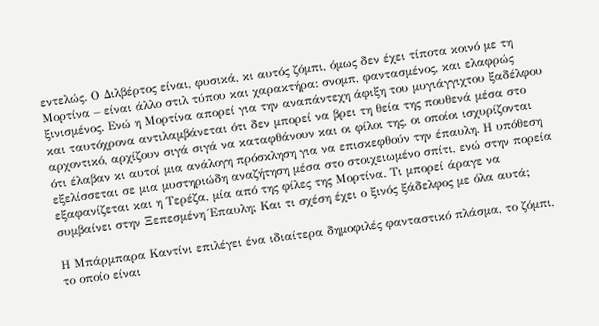εντελώς. Ο Διλβέρτος είναι, φυσικά, κι αυτός ζόμπι, όμως δεν έχει τίποτα κοινό με τη Μορτίνα – είναι άλλο στιλ τύπου και χαρακτήρα: σνομπ, φαντασμένος, και ελαφρώς ξινισμένος. Ενώ η Μορτίνα απορεί για την αναπάντεχη άφιξη του μυγιάγγιχτου ξαδέλφου και ταυτόχρονα αντιλαμβάνεται ότι δεν μπορεί να βρει τη θεία της πουθενά μέσα στο αρχοντικό, αρχίζουν σιγά σιγά να καταφθάνουν και οι φίλοι της, οι οποίοι ισχυρίζονται ότι έλαβαν κι αυτοί μια ανάλογη πρόσκληση για να επισκεφθούν την έπαυλη. Η υπόθεση εξελίσσεται σε μια μυστηριώδη αναζήτηση μέσα στο στοιχειωμένο σπίτι, ενώ στην πορεία εξαφανίζεται και η Τερέζα, μία από της φίλες της Μορτίνα. Τι μπορεί άραγε να συμβαίνει στην Ξεπεσμένη Έπαυλη; Και τι σχέση έχει ο ξινός ξάδελφος με όλα αυτά;

Η Μπάρμπαρα Καντίνι επιλέγει ένα ιδιαίτερα δημοφιλές φανταστικό πλάσμα, το ζόμπι, το οποίο είναι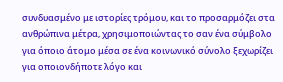συνδυασμένο με ιστορίες τρόμου, και το προσαρμόζει στα ανθρώπινα μέτρα, χρησιμοποιώντας το σαν ένα σύμβολο για όποιο άτομο μέσα σε ένα κοινωνικό σύνολο ξεχωρίζει για οποιονδήποτε λόγο και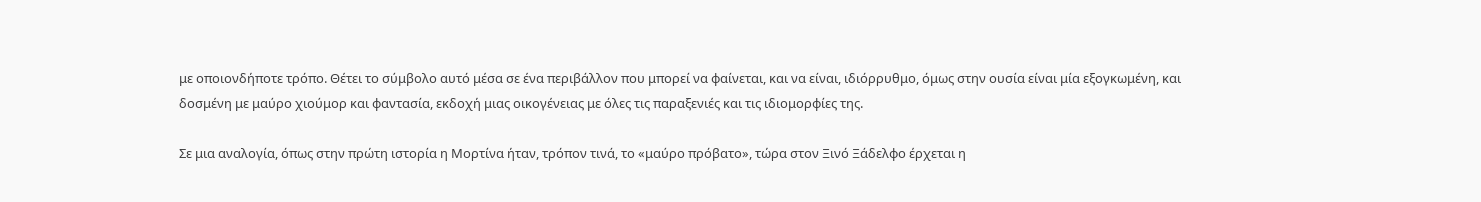με οποιονδήποτε τρόπο. Θέτει το σύμβολο αυτό μέσα σε ένα περιβάλλον που μπορεί να φαίνεται, και να είναι, ιδιόρρυθμο, όμως στην ουσία είναι μία εξογκωμένη, και δοσμένη με μαύρο χιούμορ και φαντασία, εκδοχή μιας οικογένειας με όλες τις παραξενιές και τις ιδιομορφίες της.

Σε μια αναλογία, όπως στην πρώτη ιστορία η Μορτίνα ήταν, τρόπον τινά, το «μαύρο πρόβατο», τώρα στον Ξινό Ξάδελφο έρχεται η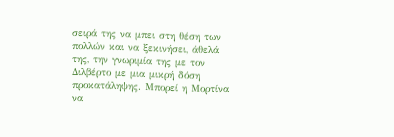σειρά της να μπει στη θέση των πολλών και να ξεκινήσει, άθελά της, την γνωριμία της με τον Διλβέρτο με μια μικρή δόση προκατάληψης. Μπορεί η Μορτίνα να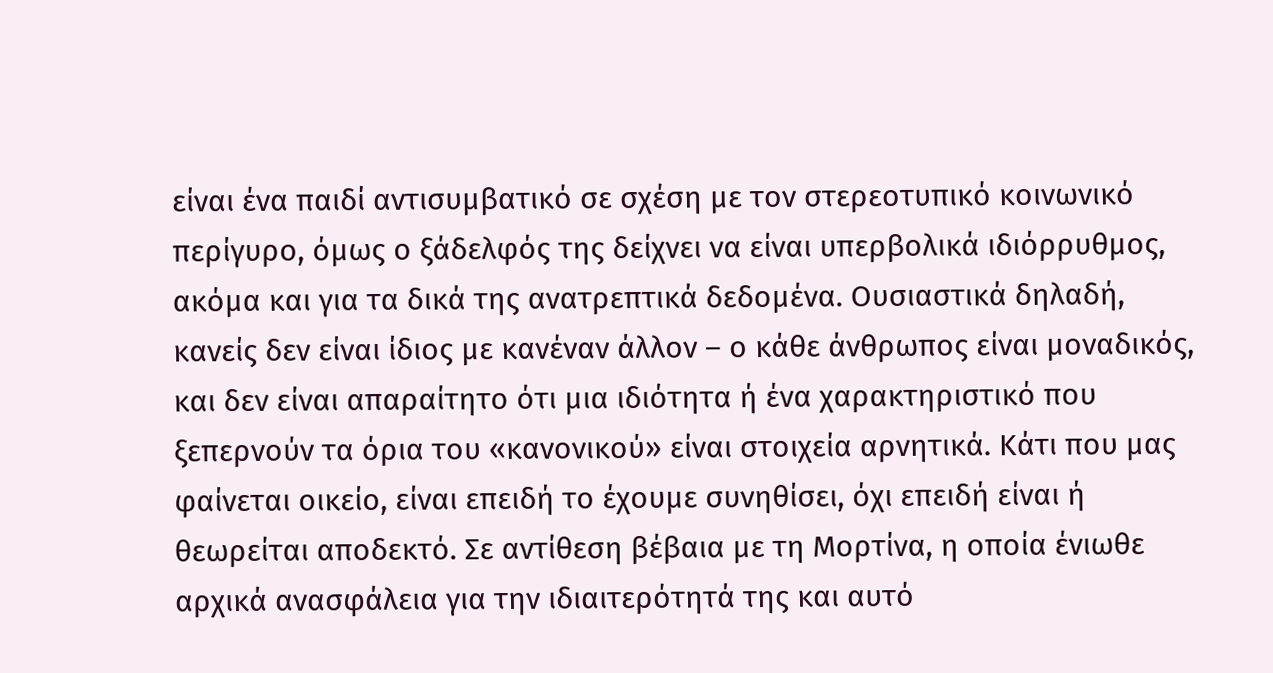είναι ένα παιδί αντισυμβατικό σε σχέση με τον στερεοτυπικό κοινωνικό περίγυρο, όμως ο ξάδελφός της δείχνει να είναι υπερβολικά ιδιόρρυθμος, ακόμα και για τα δικά της ανατρεπτικά δεδομένα. Ουσιαστικά δηλαδή, κανείς δεν είναι ίδιος με κανέναν άλλον – ο κάθε άνθρωπος είναι μοναδικός, και δεν είναι απαραίτητο ότι μια ιδιότητα ή ένα χαρακτηριστικό που ξεπερνούν τα όρια του «κανονικού» είναι στοιχεία αρνητικά. Κάτι που μας φαίνεται οικείο, είναι επειδή το έχουμε συνηθίσει, όχι επειδή είναι ή θεωρείται αποδεκτό. Σε αντίθεση βέβαια με τη Μορτίνα, η οποία ένιωθε αρχικά ανασφάλεια για την ιδιαιτερότητά της και αυτό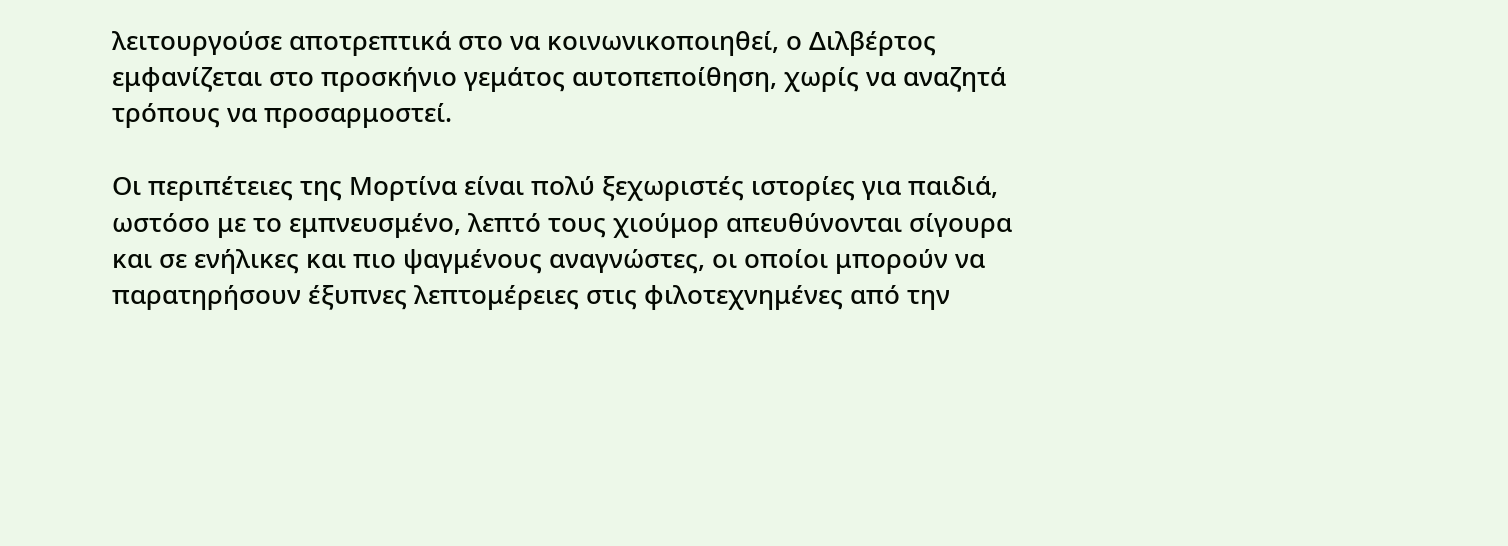λειτουργούσε αποτρεπτικά στο να κοινωνικοποιηθεί, ο Διλβέρτος εμφανίζεται στο προσκήνιο γεμάτος αυτοπεποίθηση, χωρίς να αναζητά τρόπους να προσαρμοστεί.

Οι περιπέτειες της Μορτίνα είναι πολύ ξεχωριστές ιστορίες για παιδιά, ωστόσο με το εμπνευσμένο, λεπτό τους χιούμορ απευθύνονται σίγουρα και σε ενήλικες και πιο ψαγμένους αναγνώστες, οι οποίοι μπορούν να παρατηρήσουν έξυπνες λεπτομέρειες στις φιλοτεχνημένες από την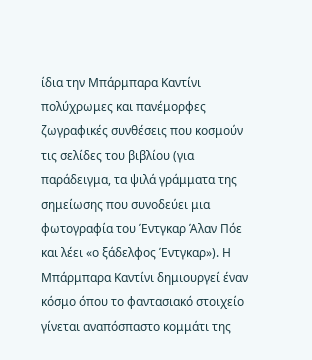ίδια την Μπάρμπαρα Καντίνι πολύχρωμες και πανέμορφες ζωγραφικές συνθέσεις που κοσμούν τις σελίδες του βιβλίου (για παράδειγμα, τα ψιλά γράμματα της σημείωσης που συνοδεύει μια φωτογραφία του Έντγκαρ Άλαν Πόε και λέει «ο ξάδελφος Έντγκαρ»). Η Μπάρμπαρα Καντίνι δημιουργεί έναν κόσμο όπου το φαντασιακό στοιχείο γίνεται αναπόσπαστο κομμάτι της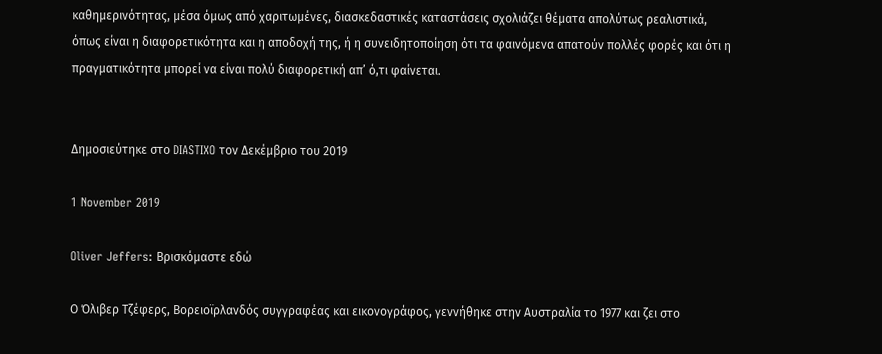καθημερινότητας, μέσα όμως από χαριτωμένες, διασκεδαστικές καταστάσεις σχολιάζει θέματα απολύτως ρεαλιστικά, όπως είναι η διαφορετικότητα και η αποδοχή της, ή η συνειδητοποίηση ότι τα φαινόμενα απατούν πολλές φορές και ότι η πραγματικότητα μπορεί να είναι πολύ διαφορετική απ’ ό,τι φαίνεται.


Δημοσιεύτηκε στο DIASTIXO τον Δεκέμβριο του 2019

1 November 2019

Oliver Jeffers: Βρισκόμαστε εδώ

Ο Όλιβερ Τζέφερς, Βορειοϊρλανδός συγγραφέας και εικονογράφος, γεννήθηκε στην Αυστραλία το 1977 και ζει στο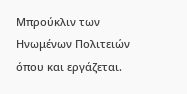Μπρούκλιν των Ηνωμένων Πολιτειών όπου και εργάζεται.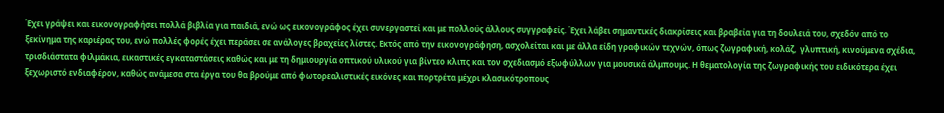Έχει γράψει και εικονογραφήσει πολλά βιβλία για παιδιά, ενώ ως εικονογράφος έχει συνεργαστεί και με πολλούς άλλους συγγραφείς. Έχει λάβει σημαντικές διακρίσεις και βραβεία για τη δουλειά του, σχεδόν από το ξεκίνημα της καριέρας του, ενώ πολλές φορές έχει περάσει σε ανάλογες βραχείες λίστες. Εκτός από την εικονογράφηση, ασχολείται και με άλλα είδη γραφικών τεχνών, όπως ζωγραφική, κολάζ,  γλυπτική, κινούμενα σχέδια, τρισδιάστατα φιλμάκια, εικαστικές εγκαταστάσεις καθώς και με τη δημιουργία οπτικού υλικού για βίντεο κλιπς και τον σχεδιασμό εξωφύλλων για μουσικά άλμπουμς. Η θεματολογία της ζωγραφικής του ειδικότερα έχει ξεχωριστό ενδιαφέρον, καθώς ανάμεσα στα έργα του θα βρούμε από φωτορεαλιστικές εικόνες και πορτρέτα μέχρι κλασικότροπους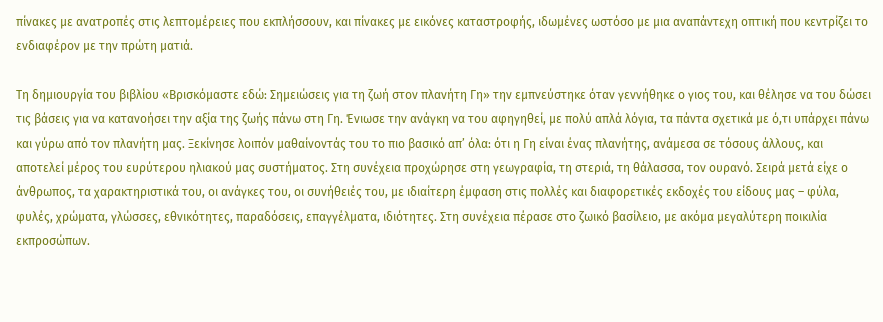πίνακες με ανατροπές στις λεπτομέρειες που εκπλήσσουν, και πίνακες με εικόνες καταστροφής, ιδωμένες ωστόσο με μια αναπάντεχη οπτική που κεντρίζει το ενδιαφέρον με την πρώτη ματιά.

Tη δημιουργία του βιβλίου «Βρισκόμαστε εδώ: Σημειώσεις για τη ζωή στον πλανήτη Γη» την εμπνεύστηκε όταν γεννήθηκε ο γιος του, και θέλησε να του δώσει τις βάσεις για να κατανοήσει την αξία της ζωής πάνω στη Γη. Ένιωσε την ανάγκη να του αφηγηθεί, με πολύ απλά λόγια, τα πάντα σχετικά με ό,τι υπάρχει πάνω και γύρω από τον πλανήτη μας. Ξεκίνησε λοιπόν μαθαίνοντάς του το πιο βασικό απ’ όλα: ότι η Γη είναι ένας πλανήτης, ανάμεσα σε τόσους άλλους, και αποτελεί μέρος του ευρύτερου ηλιακού μας συστήματος. Στη συνέχεια προχώρησε στη γεωγραφία, τη στεριά, τη θάλασσα, τον ουρανό. Σειρά μετά είχε ο άνθρωπος, τα χαρακτηριστικά του, οι ανάγκες του, οι συνήθειές του, με ιδιαίτερη έμφαση στις πολλές και διαφορετικές εκδοχές του είδους μας – φύλα, φυλές, χρώματα, γλώσσες, εθνικότητες, παραδόσεις, επαγγέλματα, ιδιότητες. Στη συνέχεια πέρασε στο ζωικό βασίλειο, με ακόμα μεγαλύτερη ποικιλία εκπροσώπων.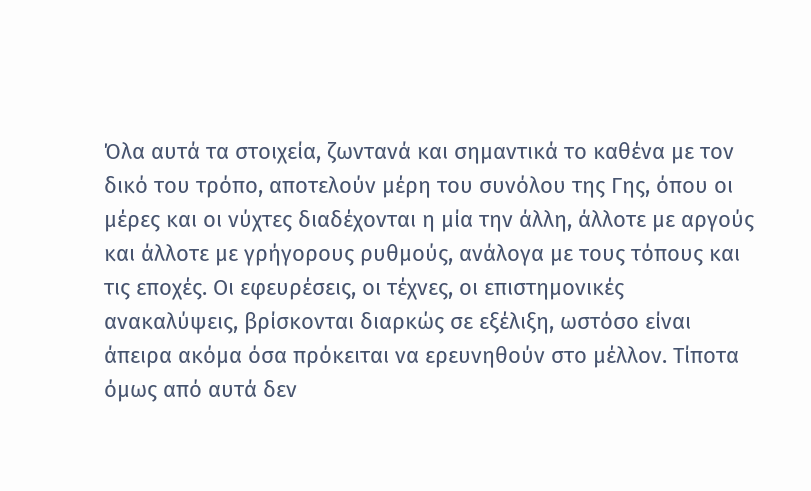Όλα αυτά τα στοιχεία, ζωντανά και σημαντικά το καθένα με τον δικό του τρόπο, αποτελούν μέρη του συνόλου της Γης, όπου οι μέρες και οι νύχτες διαδέχονται η μία την άλλη, άλλοτε με αργούς και άλλοτε με γρήγορους ρυθμούς, ανάλογα με τους τόπους και τις εποχές. Οι εφευρέσεις, οι τέχνες, οι επιστημονικές ανακαλύψεις, βρίσκονται διαρκώς σε εξέλιξη, ωστόσο είναι άπειρα ακόμα όσα πρόκειται να ερευνηθούν στο μέλλον. Τίποτα όμως από αυτά δεν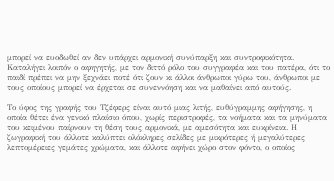μπορεί να ευοδωθεί αν δεν υπάρχει αρμονική συνύπαρξη και συντροφικότητα. Καταλήγει λοιπόν ο αφηγητής, με τον διττό ρόλο του συγγραφέα και του πατέρα, ότι το παιδί πρέπει να μην ξεχνάει ποτέ ότι ζουν κι άλλοι άνθρωποι γύρω του, άνθρωποι με τους οποίους μπορεί να έρχεται σε συνεννόηση και να μαθαίνει από αυτούς.

Το ύφος της γραφής του Τζέφερς είναι αυτό μιας λιτής, ευθύγραμμης αφήγησης, η οποία θέτει ένα γενικό πλαίσιο όπου, χωρίς περιστροφές, τα νοήματα και τα μηνύματα του κειμένου παίρνουν τη θέση τους αρμονικά, με αμεσότητα και ευκρίνεια. Η ζωγραφική του άλλοτε καλύπτει ολόκληρες σελίδες με μικρότερες ή μεγαλύτερες λεπτομέρειες γεμάτες χρώματα, και άλλοτε αφήνει χώρο στον φόντο, ο οποίος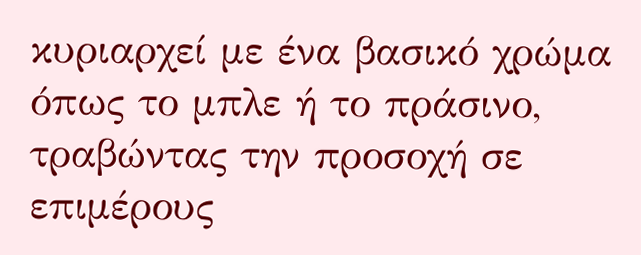κυριαρχεί με ένα βασικό χρώμα όπως το μπλε ή το πράσινο, τραβώντας την προσοχή σε επιμέρους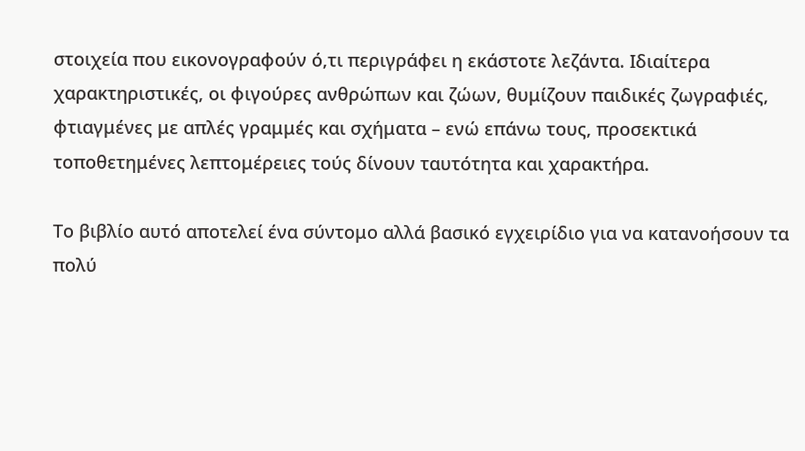στοιχεία που εικονογραφούν ό,τι περιγράφει η εκάστοτε λεζάντα. Ιδιαίτερα χαρακτηριστικές, οι φιγούρες ανθρώπων και ζώων, θυμίζουν παιδικές ζωγραφιές, φτιαγμένες με απλές γραμμές και σχήματα – ενώ επάνω τους, προσεκτικά τοποθετημένες λεπτομέρειες τούς δίνουν ταυτότητα και χαρακτήρα.

Το βιβλίο αυτό αποτελεί ένα σύντομο αλλά βασικό εγχειρίδιο για να κατανοήσουν τα πολύ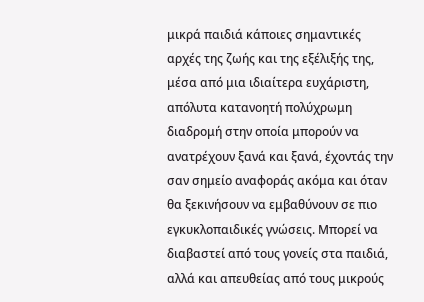μικρά παιδιά κάποιες σημαντικές αρχές της ζωής και της εξέλιξής της, μέσα από μια ιδιαίτερα ευχάριστη, απόλυτα κατανοητή πολύχρωμη διαδρομή στην οποία μπορούν να ανατρέχουν ξανά και ξανά, έχοντάς την σαν σημείο αναφοράς ακόμα και όταν θα ξεκινήσουν να εμβαθύνουν σε πιο εγκυκλοπαιδικές γνώσεις. Μπορεί να διαβαστεί από τους γονείς στα παιδιά, αλλά και απευθείας από τους μικρούς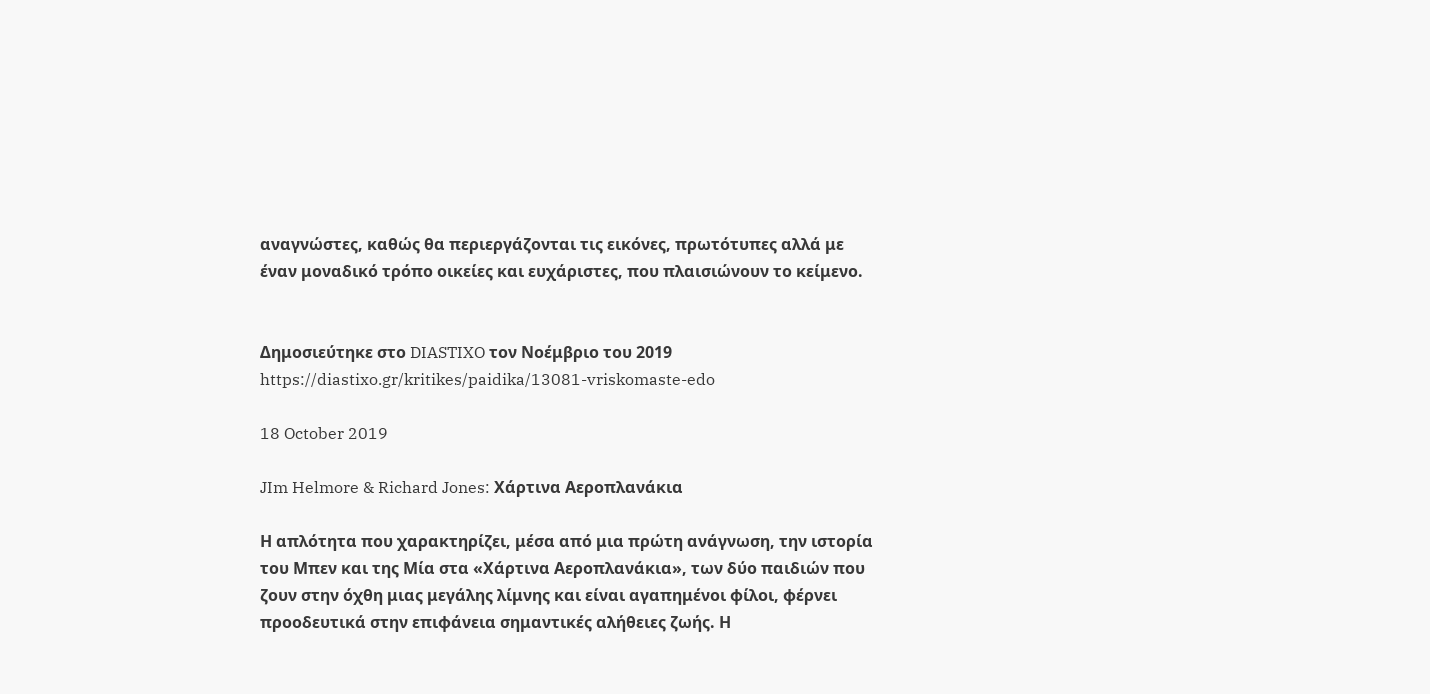αναγνώστες, καθώς θα περιεργάζονται τις εικόνες, πρωτότυπες αλλά με έναν μοναδικό τρόπο οικείες και ευχάριστες, που πλαισιώνουν το κείμενο.


Δημοσιεύτηκε στο DIASTIXO τον Νοέμβριο του 2019
https://diastixo.gr/kritikes/paidika/13081-vriskomaste-edo

18 October 2019

JIm Helmore & Richard Jones: Χάρτινα Αεροπλανάκια

Η απλότητα που χαρακτηρίζει, μέσα από μια πρώτη ανάγνωση, την ιστορία του Μπεν και της Μία στα «Χάρτινα Αεροπλανάκια», των δύο παιδιών που ζουν στην όχθη μιας μεγάλης λίμνης και είναι αγαπημένοι φίλοι, φέρνει προοδευτικά στην επιφάνεια σημαντικές αλήθειες ζωής. Η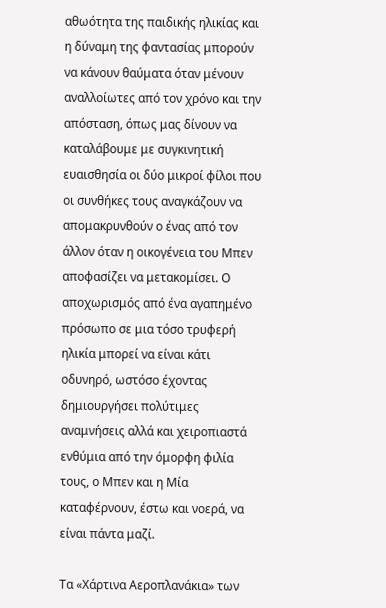αθωότητα της παιδικής ηλικίας και η δύναμη της φαντασίας μπορούν να κάνουν θαύματα όταν μένουν αναλλοίωτες από τον χρόνο και την απόσταση, όπως μας δίνουν να καταλάβουμε με συγκινητική ευαισθησία οι δύο μικροί φίλοι που οι συνθήκες τους αναγκάζουν να απομακρυνθούν ο ένας από τον άλλον όταν η οικογένεια του Μπεν αποφασίζει να μετακομίσει. Ο αποχωρισμός από ένα αγαπημένο πρόσωπο σε μια τόσο τρυφερή ηλικία μπορεί να είναι κάτι οδυνηρό, ωστόσο έχοντας δημιουργήσει πολύτιμες αναμνήσεις αλλά και χειροπιαστά ενθύμια από την όμορφη φιλία τους, ο Μπεν και η Μία καταφέρνουν, έστω και νοερά, να είναι πάντα μαζί.

Τα «Χάρτινα Αεροπλανάκια» των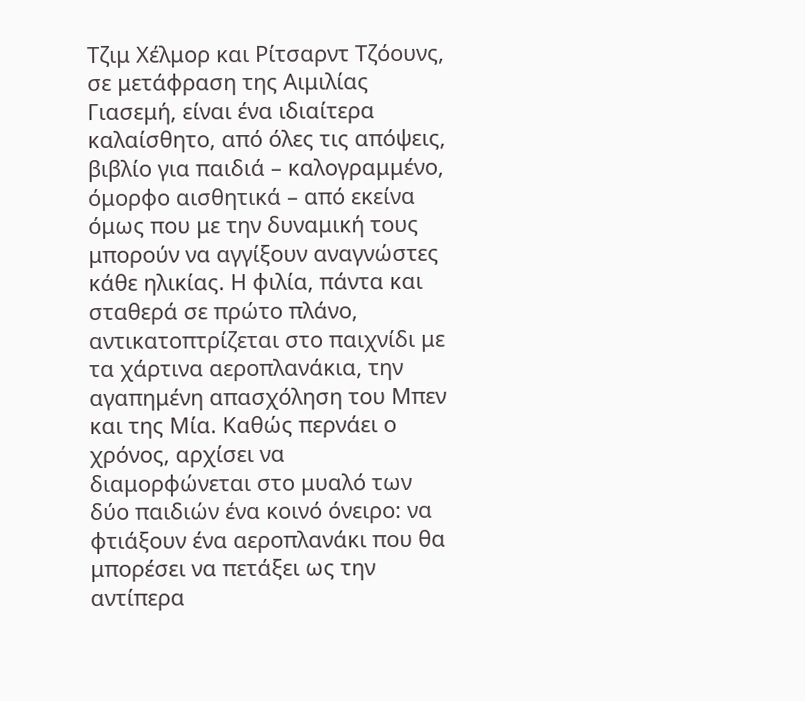Τζιμ Χέλμορ και Ρίτσαρντ Τζόουνς, σε μετάφραση της Αιμιλίας Γιασεμή, είναι ένα ιδιαίτερα καλαίσθητο, από όλες τις απόψεις, βιβλίο για παιδιά – καλογραμμένο, όμορφο αισθητικά – από εκείνα όμως που με την δυναμική τους μπορούν να αγγίξουν αναγνώστες κάθε ηλικίας. Η φιλία, πάντα και σταθερά σε πρώτο πλάνο, αντικατοπτρίζεται στο παιχνίδι με τα χάρτινα αεροπλανάκια, την αγαπημένη απασχόληση του Μπεν και της Μία. Καθώς περνάει ο χρόνος, αρχίσει να διαμορφώνεται στο μυαλό των δύο παιδιών ένα κοινό όνειρο: να φτιάξουν ένα αεροπλανάκι που θα μπορέσει να πετάξει ως την αντίπερα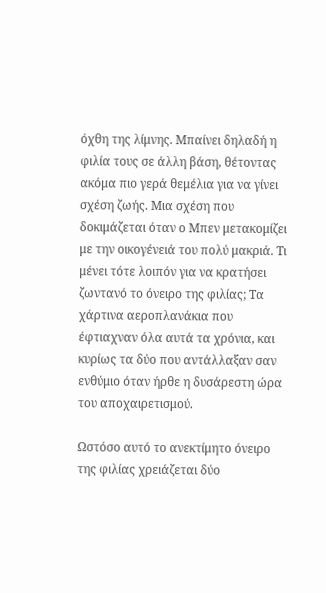όχθη της λίμνης. Μπαίνει δηλαδή η φιλία τους σε άλλη βάση, θέτοντας ακόμα πιο γερά θεμέλια για να γίνει σχέση ζωής. Μια σχέση που δοκιμάζεται όταν ο Μπεν μετακομίζει με την οικογένειά του πολύ μακριά. Τι μένει τότε λοιπόν για να κρατήσει ζωντανό το όνειρο της φιλίας; Τα χάρτινα αεροπλανάκια που έφτιαχναν όλα αυτά τα χρόνια, και κυρίως τα δύο που αντάλλαξαν σαν ενθύμιο όταν ήρθε η δυσάρεστη ώρα του αποχαιρετισμού.

Ωστόσο αυτό το ανεκτίμητο όνειρο της φιλίας χρειάζεται δύο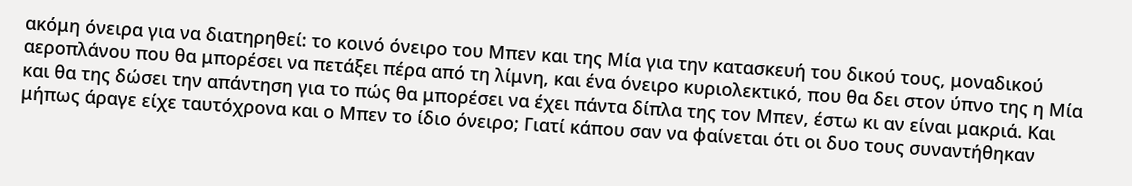ακόμη όνειρα για να διατηρηθεί: το κοινό όνειρο του Μπεν και της Μία για την κατασκευή του δικού τους, μοναδικού αεροπλάνου που θα μπορέσει να πετάξει πέρα από τη λίμνη, και ένα όνειρο κυριολεκτικό, που θα δει στον ύπνο της η Μία και θα της δώσει την απάντηση για το πώς θα μπορέσει να έχει πάντα δίπλα της τον Μπεν, έστω κι αν είναι μακριά. Και μήπως άραγε είχε ταυτόχρονα και ο Μπεν το ίδιο όνειρο; Γιατί κάπου σαν να φαίνεται ότι οι δυο τους συναντήθηκαν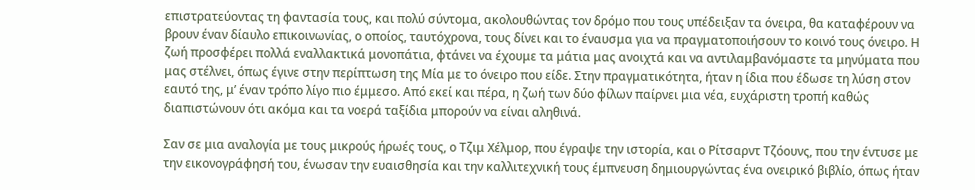επιστρατεύοντας τη φαντασία τους, και πολύ σύντομα, ακολουθώντας τον δρόμο που τους υπέδειξαν τα όνειρα, θα καταφέρουν να βρουν έναν δίαυλο επικοινωνίας, ο οποίος, ταυτόχρονα, τους δίνει και το έναυσμα για να πραγματοποιήσουν το κοινό τους όνειρο. Η ζωή προσφέρει πολλά εναλλακτικά μονοπάτια, φτάνει να έχουμε τα μάτια μας ανοιχτά και να αντιλαμβανόμαστε τα μηνύματα που μας στέλνει, όπως έγινε στην περίπτωση της Μία με το όνειρο που είδε. Στην πραγματικότητα, ήταν η ίδια που έδωσε τη λύση στον εαυτό της, μ’ έναν τρόπο λίγο πιο έμμεσο. Από εκεί και πέρα, η ζωή των δύο φίλων παίρνει μια νέα, ευχάριστη τροπή καθώς διαπιστώνουν ότι ακόμα και τα νοερά ταξίδια μπορούν να είναι αληθινά.

Σαν σε μια αναλογία με τους μικρούς ήρωές τους, ο Τζιμ Χέλμορ, που έγραψε την ιστορία, και ο Ρίτσαρντ Τζόουνς, που την έντυσε με την εικονογράφησή του, ένωσαν την ευαισθησία και την καλλιτεχνική τους έμπνευση δημιουργώντας ένα ονειρικό βιβλίο, όπως ήταν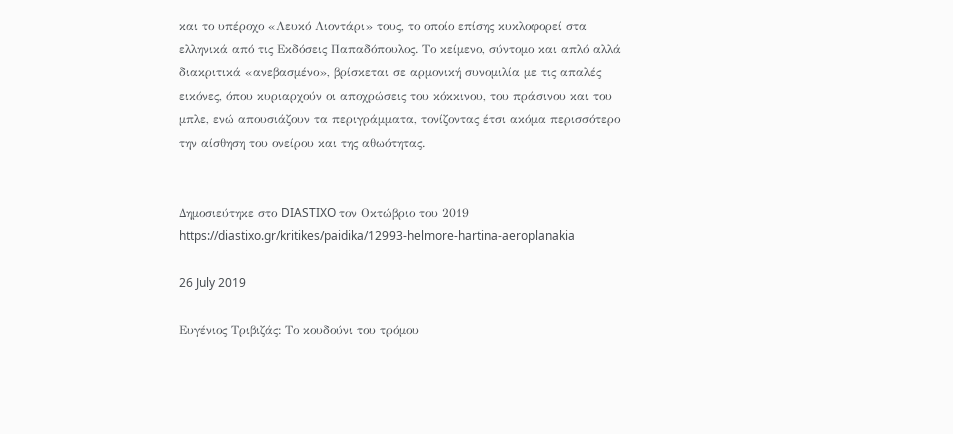και το υπέροχο «Λευκό Λιοντάρι» τους, το οποίο επίσης κυκλοφορεί στα ελληνικά από τις Εκδόσεις Παπαδόπουλος. Το κείμενο, σύντομο και απλό αλλά διακριτικά «ανεβασμένο», βρίσκεται σε αρμονική συνομιλία με τις απαλές εικόνες, όπου κυριαρχούν οι αποχρώσεις του κόκκινου, του πράσινου και του μπλε, ενώ απουσιάζουν τα περιγράμματα, τονίζοντας έτσι ακόμα περισσότερο την αίσθηση του ονείρου και της αθωότητας.


Δημοσιεύτηκε στο DIASTIXO τον Οκτώβριο του 2019
https://diastixo.gr/kritikes/paidika/12993-helmore-hartina-aeroplanakia

26 July 2019

Ευγένιος Τριβιζάς: Το κουδούνι του τρόμου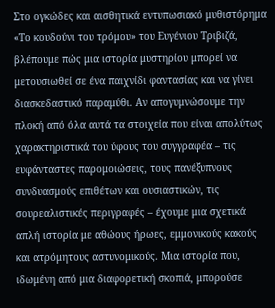Στο ογκώδες και αισθητικά εντυπωσιακό μυθιστόρημα «Το κουδούνι του τρόμου» του Ευγένιου Τριβιζά, βλέπουμε πώς μια ιστορία μυστηρίου μπορεί να μετουσιωθεί σε ένα παιχνίδι φαντασίας και να γίνει διασκεδαστικό παραμύθι. Αν απογυμνώσουμε την πλοκή από όλα αυτά τα στοιχεία που είναι απολύτως χαρακτηριστικά του ύφους του συγγραφέα – τις ευφάνταστες παρομοιώσεις, τους πανέξυπνους συνδυασμούς επιθέτων και ουσιαστικών, τις σουρεαλιστικές περιγραφές – έχουμε μια σχετικά απλή ιστορία με αθώους ήρωες, εμμονικούς κακούς και ατρόμητους αστυνομικούς. Μια ιστορία που, ιδωμένη από μια διαφορετική σκοπιά, μπορούσε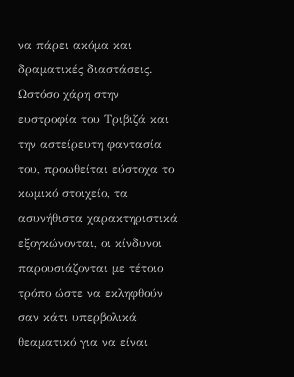να πάρει ακόμα και δραματικές διαστάσεις. Ωστόσο χάρη στην ευστροφία του Τριβιζά και την αστείρευτη φαντασία του, προωθείται εύστοχα το κωμικό στοιχείο, τα ασυνήθιστα χαρακτηριστικά εξογκώνονται, οι κίνδυνοι παρουσιάζονται με τέτοιο τρόπο ώστε να εκληφθούν σαν κάτι υπερβολικά θεαματικό για να είναι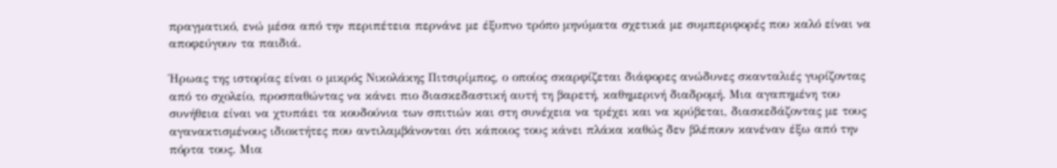πραγματικό, ενώ μέσα από την περιπέτεια περνάνε με έξυπνο τρόπο μηνύματα σχετικά με συμπεριφορές που καλό είναι να αποφεύγουν τα παιδιά.

Ήρωας της ιστορίας είναι ο μικρός Νικολάκης Πιτσιρίμπος, ο οποίος σκαρφίζεται διάφορες ανώδυνες σκανταλιές γυρίζοντας από το σχολείο, προσπαθώντας να κάνει πιο διασκεδαστική αυτή τη βαρετή, καθημερινή διαδρομή. Μια αγαπημένη του συνήθεια είναι να χτυπάει τα κουδούνια των σπιτιών και στη συνέχεια να τρέχει και να κρύβεται, διασκεδάζοντας με τους αγανακτισμένους ιδιοκτήτες που αντιλαμβάνονται ότι κάποιος τους κάνει πλάκα καθώς δεν βλέπουν κανέναν έξω από την πόρτα τους. Μια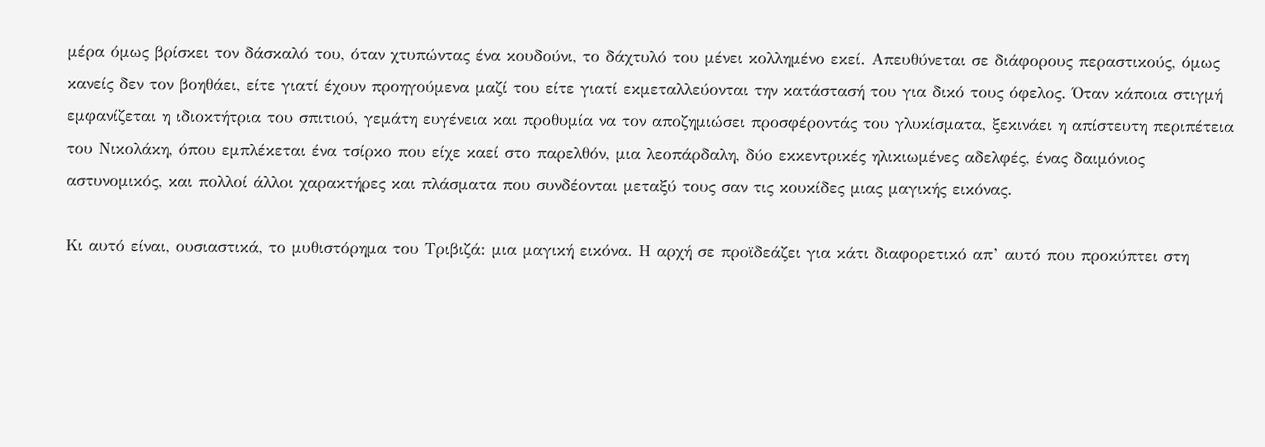μέρα όμως βρίσκει τον δάσκαλό του, όταν χτυπώντας ένα κουδούνι, το δάχτυλό του μένει κολλημένο εκεί. Απευθύνεται σε διάφορους περαστικούς, όμως κανείς δεν τον βοηθάει, είτε γιατί έχουν προηγούμενα μαζί του είτε γιατί εκμεταλλεύονται την κατάστασή του για δικό τους όφελος. Όταν κάποια στιγμή εμφανίζεται η ιδιοκτήτρια του σπιτιού, γεμάτη ευγένεια και προθυμία να τον αποζημιώσει προσφέροντάς του γλυκίσματα, ξεκινάει η απίστευτη περιπέτεια του Νικολάκη, όπου εμπλέκεται ένα τσίρκο που είχε καεί στο παρελθόν, μια λεοπάρδαλη, δύο εκκεντρικές ηλικιωμένες αδελφές, ένας δαιμόνιος αστυνομικός, και πολλοί άλλοι χαρακτήρες και πλάσματα που συνδέονται μεταξύ τους σαν τις κουκίδες μιας μαγικής εικόνας.

Κι αυτό είναι, ουσιαστικά, το μυθιστόρημα του Τριβιζά: μια μαγική εικόνα. Η αρχή σε προϊδεάζει για κάτι διαφορετικό απ’ αυτό που προκύπτει στη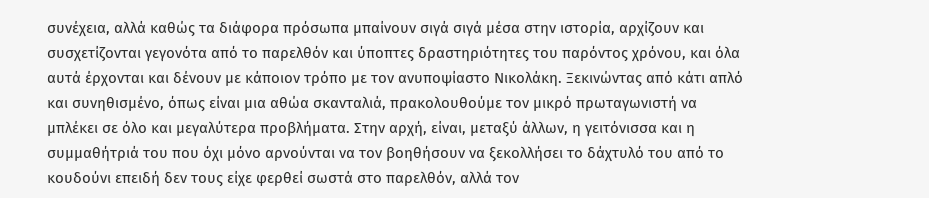συνέχεια, αλλά καθώς τα διάφορα πρόσωπα μπαίνουν σιγά σιγά μέσα στην ιστορία, αρχίζουν και συσχετίζονται γεγονότα από το παρελθόν και ύποπτες δραστηριότητες του παρόντος χρόνου, και όλα αυτά έρχονται και δένουν με κάποιον τρόπο με τον ανυποψίαστο Νικολάκη. Ξεκινώντας από κάτι απλό και συνηθισμένο, όπως είναι μια αθώα σκανταλιά, πρακολουθούμε τον μικρό πρωταγωνιστή να μπλέκει σε όλο και μεγαλύτερα προβλήματα. Στην αρχή, είναι, μεταξύ άλλων, η γειτόνισσα και η συμμαθήτριά του που όχι μόνο αρνούνται να τον βοηθήσουν να ξεκολλήσει το δάχτυλό του από το κουδούνι επειδή δεν τους είχε φερθεί σωστά στο παρελθόν, αλλά τον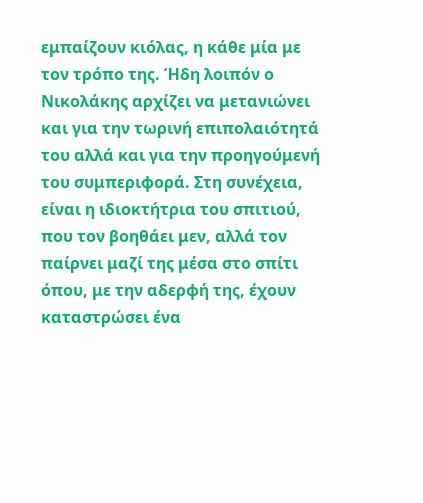εμπαίζουν κιόλας, η κάθε μία με τον τρόπο της. Ήδη λοιπόν ο Νικολάκης αρχίζει να μετανιώνει και για την τωρινή επιπολαιότητά του αλλά και για την προηγούμενή του συμπεριφορά. Στη συνέχεια, είναι η ιδιοκτήτρια του σπιτιού, που τον βοηθάει μεν, αλλά τον παίρνει μαζί της μέσα στο σπίτι όπου, με την αδερφή της, έχουν καταστρώσει ένα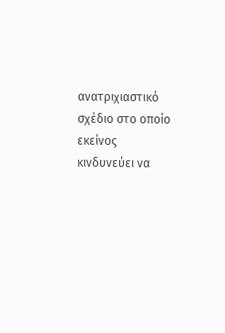ανατριχιαστικό σχέδιο στο οποίο εκείνος κινδυνεύει να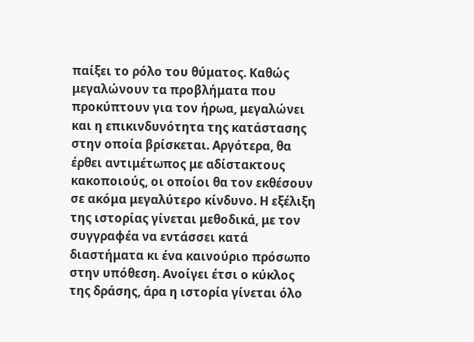παίξει το ρόλο του θύματος. Καθώς μεγαλώνουν τα προβλήματα που προκύπτουν για τον ήρωα, μεγαλώνει και η επικινδυνότητα της κατάστασης στην οποία βρίσκεται. Αργότερα, θα έρθει αντιμέτωπος με αδίστακτους κακοποιούς, οι οποίοι θα τον εκθέσουν σε ακόμα μεγαλύτερο κίνδυνο. Η εξέλιξη της ιστορίας γίνεται μεθοδικά, με τον συγγραφέα να εντάσσει κατά διαστήματα κι ένα καινούριο πρόσωπο στην υπόθεση. Ανοίγει έτσι ο κύκλος της δράσης, άρα η ιστορία γίνεται όλο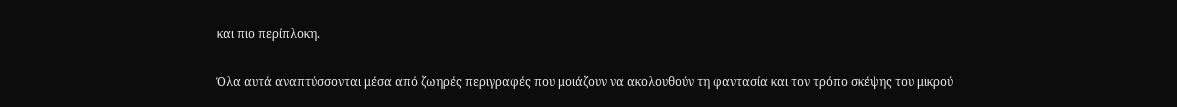και πιο περίπλοκη.

Όλα αυτά αναπτύσσονται μέσα από ζωηρές περιγραφές που μοιάζουν να ακολουθούν τη φαντασία και τον τρόπο σκέψης του μικρού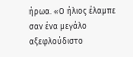ήρωα. «Ο ήλιος έλαμπε σαν ένα μεγάλο αξεφλούδιστο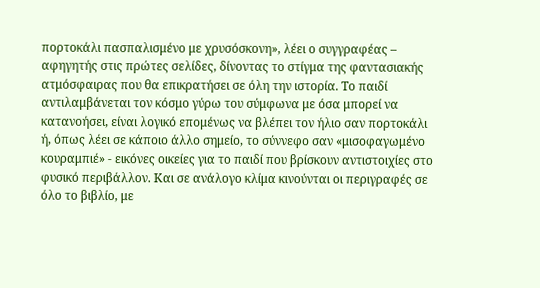πορτοκάλι πασπαλισμένο με χρυσόσκονη», λέει ο συγγραφέας – αφηγητής στις πρώτες σελίδες, δίνοντας το στίγμα της φαντασιακής ατμόσφαιρας που θα επικρατήσει σε όλη την ιστορία. Το παιδί αντιλαμβάνεται τον κόσμο γύρω του σύμφωνα με όσα μπορεί να κατανοήσει, είναι λογικό επομένως να βλέπει τον ήλιο σαν πορτοκάλι ή, όπως λέει σε κάποιο άλλο σημείο, το σύννεφο σαν «μισοφαγωμένο κουραμπιέ» - εικόνες οικείες για το παιδί που βρίσκουν αντιστοιχίες στο φυσικό περιβάλλον. Και σε ανάλογο κλίμα κινούνται οι περιγραφές σε όλο το βιβλίο, με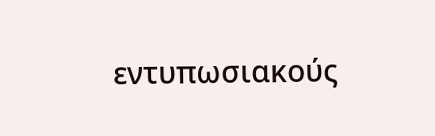εντυπωσιακούς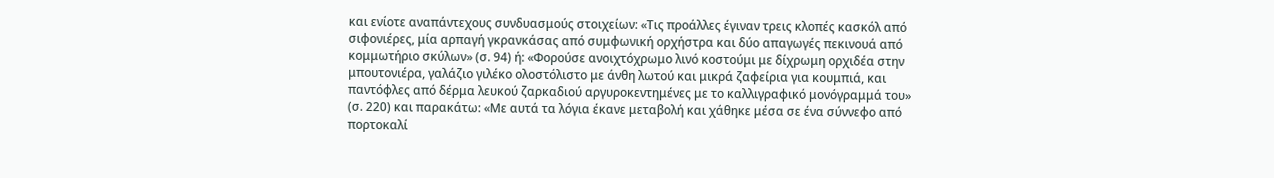και ενίοτε αναπάντεχους συνδυασμούς στοιχείων: «Τις προάλλες έγιναν τρεις κλοπές κασκόλ από σιφονιέρες, μία αρπαγή γκρανκάσας από συμφωνική ορχήστρα και δύο απαγωγές πεκινουά από κομμωτήριο σκύλων» (σ. 94) ή: «Φορούσε ανοιχτόχρωμο λινό κοστούμι με δίχρωμη ορχιδέα στην μπουτονιέρα, γαλάζιο γιλέκο ολοστόλιστο με άνθη λωτού και μικρά ζαφείρια για κουμπιά, και παντόφλες από δέρμα λευκού ζαρκαδιού αργυροκεντημένες με το καλλιγραφικό μονόγραμμά του» (σ. 220) και παρακάτω: «Με αυτά τα λόγια έκανε μεταβολή και χάθηκε μέσα σε ένα σύννεφο από πορτοκαλί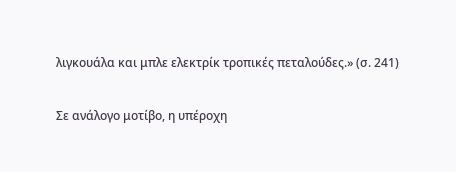λιγκουάλα και μπλε ελεκτρίκ τροπικές πεταλούδες.» (σ. 241)

Σε ανάλογο μοτίβο, η υπέροχη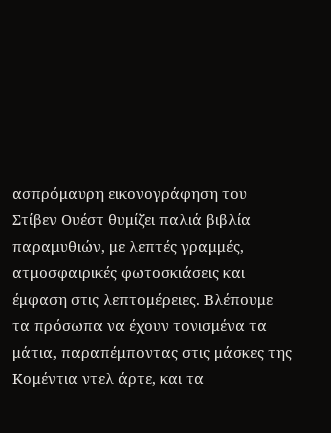ασπρόμαυρη εικονογράφηση του Στίβεν Ουέστ θυμίζει παλιά βιβλία παραμυθιών, με λεπτές γραμμές, ατμοσφαιρικές φωτοσκιάσεις και έμφαση στις λεπτομέρειες. Βλέπουμε τα πρόσωπα να έχουν τονισμένα τα μάτια, παραπέμποντας στις μάσκες της Κομέντια ντελ άρτε, και τα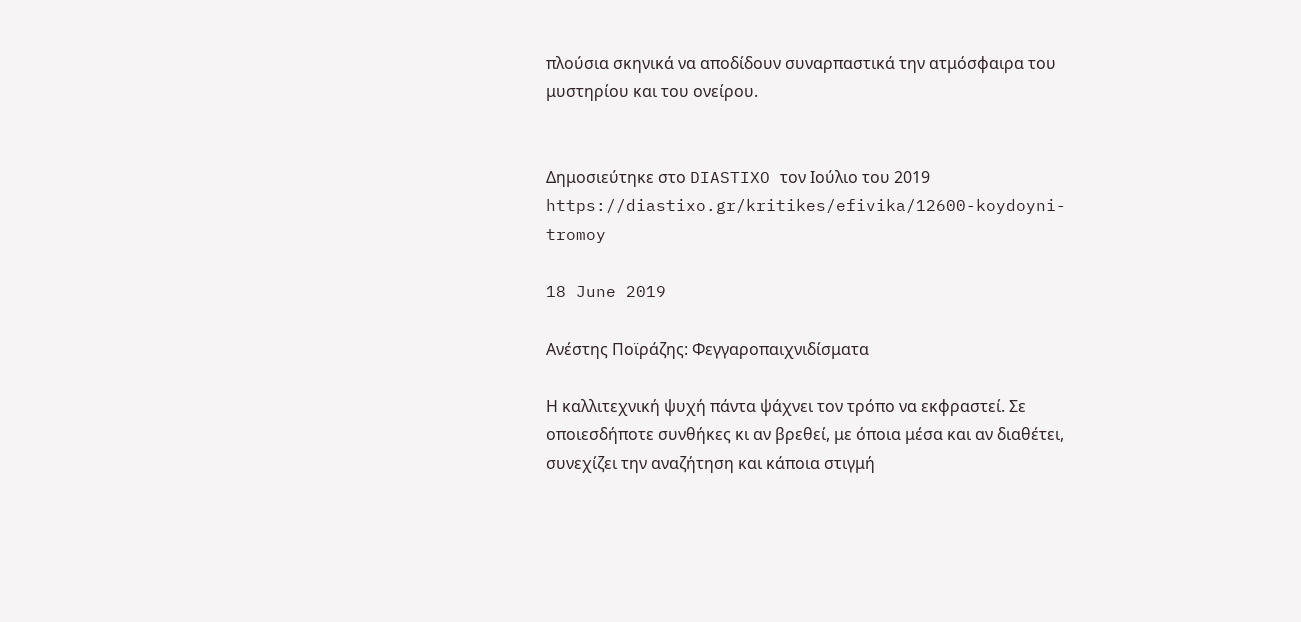πλούσια σκηνικά να αποδίδουν συναρπαστικά την ατμόσφαιρα του μυστηρίου και του ονείρου.


Δημοσιεύτηκε στο DIASTIXO τον Ιούλιο του 2019
https://diastixo.gr/kritikes/efivika/12600-koydoyni-tromoy

18 June 2019

Ανέστης Ποϊράζης: Φεγγαροπαιχνιδίσματα

Η καλλιτεχνική ψυχή πάντα ψάχνει τον τρόπο να εκφραστεί. Σε οποιεσδήποτε συνθήκες κι αν βρεθεί, με όποια μέσα και αν διαθέτει, συνεχίζει την αναζήτηση και κάποια στιγμή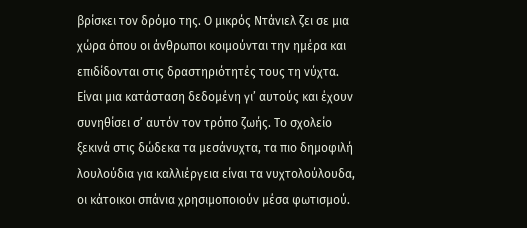βρίσκει τον δρόμο της. Ο μικρός Ντάνιελ ζει σε μια χώρα όπου οι άνθρωποι κοιμούνται την ημέρα και επιδίδονται στις δραστηριότητές τους τη νύχτα. Είναι μια κατάσταση δεδομένη γι’ αυτούς και έχουν συνηθίσει σ’ αυτόν τον τρόπο ζωής. Το σχολείο ξεκινά στις δώδεκα τα μεσάνυχτα, τα πιο δημοφιλή λουλούδια για καλλιέργεια είναι τα νυχτολούλουδα, οι κάτοικοι σπάνια χρησιμοποιούν μέσα φωτισμού.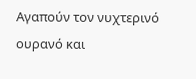Αγαπούν τον νυχτερινό ουρανό και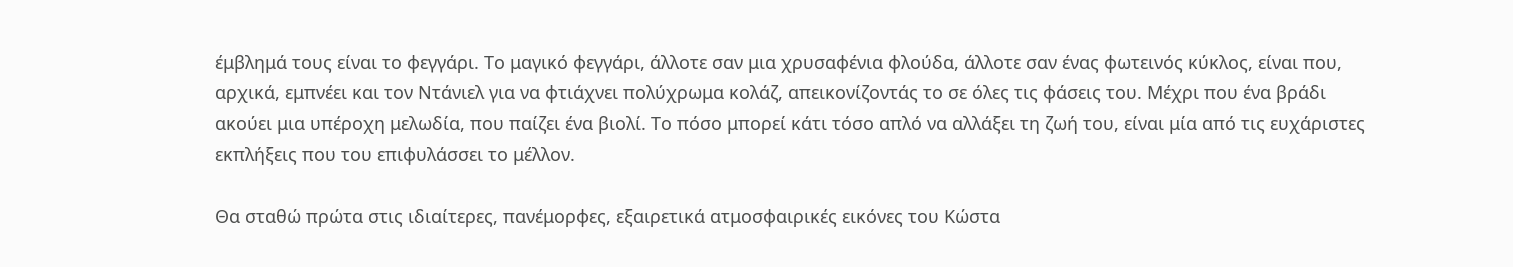έμβλημά τους είναι το φεγγάρι. Το μαγικό φεγγάρι, άλλοτε σαν μια χρυσαφένια φλούδα, άλλοτε σαν ένας φωτεινός κύκλος, είναι που, αρχικά, εμπνέει και τον Ντάνιελ για να φτιάχνει πολύχρωμα κολάζ, απεικονίζοντάς το σε όλες τις φάσεις του. Μέχρι που ένα βράδι ακούει μια υπέροχη μελωδία, που παίζει ένα βιολί. Το πόσο μπορεί κάτι τόσο απλό να αλλάξει τη ζωή του, είναι μία από τις ευχάριστες εκπλήξεις που του επιφυλάσσει το μέλλον.

Θα σταθώ πρώτα στις ιδιαίτερες, πανέμορφες, εξαιρετικά ατμοσφαιρικές εικόνες του Κώστα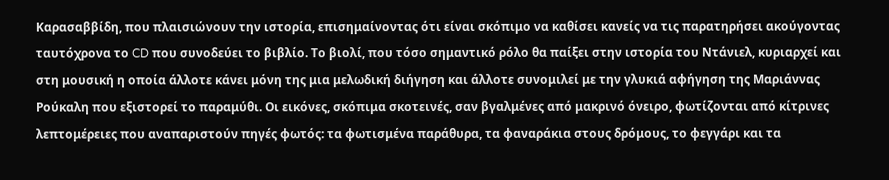Καρασαββίδη, που πλαισιώνουν την ιστορία, επισημαίνοντας ότι είναι σκόπιμο να καθίσει κανείς να τις παρατηρήσει ακούγοντας ταυτόχρονα το CD που συνοδεύει το βιβλίο. Το βιολί, που τόσο σημαντικό ρόλο θα παίξει στην ιστορία του Ντάνιελ, κυριαρχεί και στη μουσική η οποία άλλοτε κάνει μόνη της μια μελωδική διήγηση και άλλοτε συνομιλεί με την γλυκιά αφήγηση της Μαριάννας Ρούκαλη που εξιστορεί το παραμύθι. Οι εικόνες, σκόπιμα σκοτεινές, σαν βγαλμένες από μακρινό όνειρο, φωτίζονται από κίτρινες λεπτομέρειες που αναπαριστούν πηγές φωτός: τα φωτισμένα παράθυρα, τα φαναράκια στους δρόμους, το φεγγάρι και τα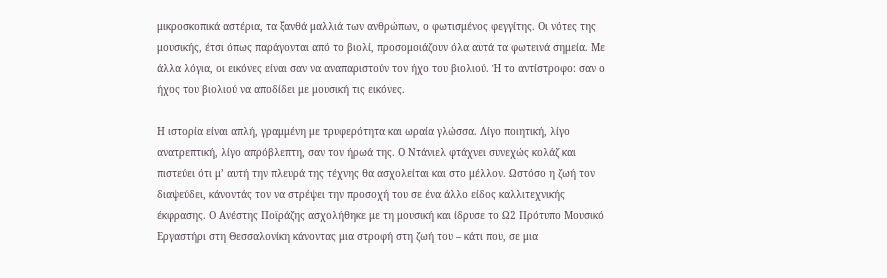μικροσκοπικά αστέρια, τα ξανθά μαλλιά των ανθρώπων, ο φωτισμένος φεγγίτης. Οι νότες της μουσικής, έτσι όπως παράγονται από το βιολί, προσομοιάζουν όλα αυτά τα φωτεινά σημεία. Με άλλα λόγια, οι εικόνες είναι σαν να αναπαριστούν τον ήχο του βιολιού. Ή το αντίστροφο: σαν ο ήχος του βιολιού να αποδίδει με μουσική τις εικόνες.

Η ιστορία είναι απλή, γραμμένη με τρυφερότητα και ωραία γλώσσα. Λίγο ποιητική, λίγο ανατρεπτική, λίγο απρόβλεπτη, σαν τον ήρωά της. Ο Ντάνιελ φτάχνει συνεχώς κολάζ και πιστεύει ότι μ’ αυτή την πλευρά της τέχνης θα ασχολείται και στο μέλλον. Ωστόσο η ζωή τον διαψεύδει, κάνοντάς τον να στρέψει την προσοχή του σε ένα άλλο είδος καλλιτεχνικής έκφρασης. Ο Ανέστης Ποϊράζης ασχολήθηκε με τη μουσική και ίδρυσε το Ω2 Πρότυπο Μουσικό Εργαστήρι στη Θεσσαλονίκη κάνοντας μια στροφή στη ζωή του – κάτι που, σε μια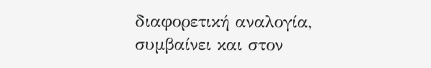διαφορετική αναλογία, συμβαίνει και στον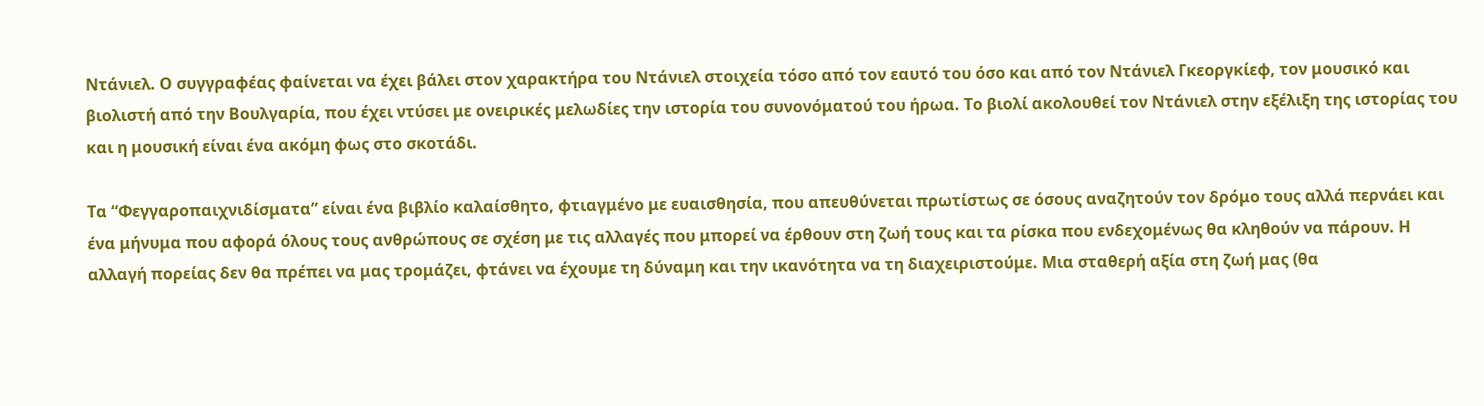Ντάνιελ. Ο συγγραφέας φαίνεται να έχει βάλει στον χαρακτήρα του Ντάνιελ στοιχεία τόσο από τον εαυτό του όσο και από τον Ντάνιελ Γκεοργκίεφ, τον μουσικό και βιολιστή από την Βουλγαρία, που έχει ντύσει με ονειρικές μελωδίες την ιστορία του συνονόματού του ήρωα. Το βιολί ακολουθεί τον Ντάνιελ στην εξέλιξη της ιστορίας του και η μουσική είναι ένα ακόμη φως στο σκοτάδι.

Τα “Φεγγαροπαιχνιδίσματα” είναι ένα βιβλίο καλαίσθητο, φτιαγμένο με ευαισθησία, που απευθύνεται πρωτίστως σε όσους αναζητούν τον δρόμο τους αλλά περνάει και ένα μήνυμα που αφορά όλους τους ανθρώπους σε σχέση με τις αλλαγές που μπορεί να έρθουν στη ζωή τους και τα ρίσκα που ενδεχομένως θα κληθούν να πάρουν. Η αλλαγή πορείας δεν θα πρέπει να μας τρομάζει, φτάνει να έχουμε τη δύναμη και την ικανότητα να τη διαχειριστούμε. Μια σταθερή αξία στη ζωή μας (θα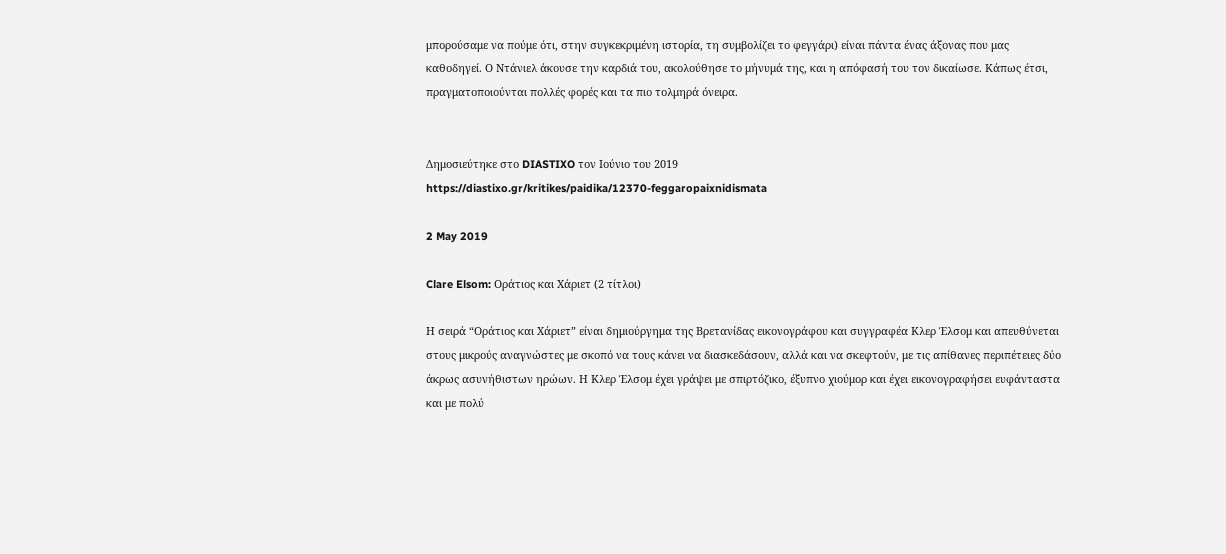μπορούσαμε να πούμε ότι, στην συγκεκριμένη ιστορία, τη συμβολίζει το φεγγάρι) είναι πάντα ένας άξονας που μας καθοδηγεί. Ο Ντάνιελ άκουσε την καρδιά του, ακολούθησε το μήνυμά της, και η απόφασή του τον δικαίωσε. Κάπως έτσι, πραγματοποιούνται πολλές φορές και τα πιο τολμηρά όνειρα.


Δημοσιεύτηκε στο DIASTIXO τον Ιούνιο του 2019
https://diastixo.gr/kritikes/paidika/12370-feggaropaixnidismata

2 May 2019

Clare Elsom: Οράτιος και Χάριετ (2 τίτλοι)

Η σειρά “Οράτιος και Χάριετ” είναι δημιούργημα της Βρετανίδας εικονογράφου και συγγραφέα Κλερ Έλσομ και απευθύνεται στους μικρούς αναγνώστες με σκοπό να τους κάνει να διασκεδάσουν, αλλά και να σκεφτούν, με τις απίθανες περιπέτειες δύο άκρως ασυνήθιστων ηρώων. Η Κλερ Έλσομ έχει γράψει με σπιρτόζικο, έξυπνο χιούμορ και έχει εικονογραφήσει ευφάνταστα και με πολύ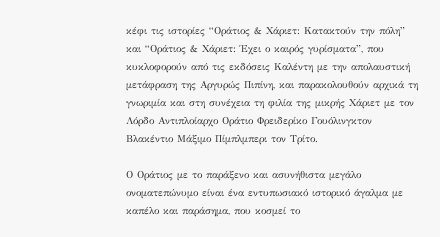κέφι τις ιστορίες “Οράτιος & Χάριετ: Κατακτούν την πόλη” και “Οράτιος & Χάριετ: Έχει ο καιρός γυρίσματα”, που κυκλοφορούν από τις εκδόσεις Καλέντη με την απολαυστική μετάφραση της Αργυρώς Πιπίνη, και παρακολουθούν αρχικά τη γνωριμία και στη συνέχεια τη φιλία της μικρής Χάριετ με τον Λόρδο Αντιπλοίαρχο Οράτιο Φρειδερίκο Γουόλινγκτον Βλακέντιο Μάξιμο Πίμπλμπερι τον Τρίτο.

Ο Οράτιος με το παράξενο και ασυνήθιστα μεγάλο ονοματεπώνυμο είναι ένα εντυπωσιακό ιστορικό άγαλμα με καπέλο και παράσημα, που κοσμεί το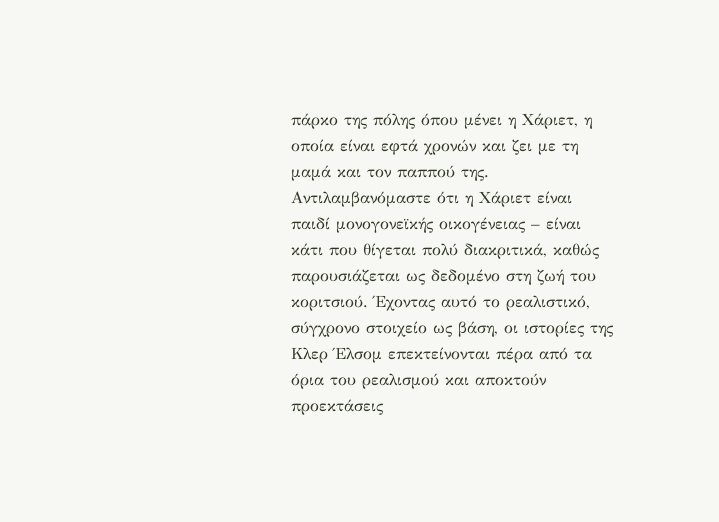πάρκο της πόλης όπου μένει η Χάριετ, η οποία είναι εφτά χρονών και ζει με τη μαμά και τον παππού της. Αντιλαμβανόμαστε ότι η Χάριετ είναι παιδί μονογονεϊκής οικογένειας – είναι κάτι που θίγεται πολύ διακριτικά, καθώς παρουσιάζεται ως δεδομένο στη ζωή του κοριτσιού. Έχοντας αυτό το ρεαλιστικό, σύγχρονο στοιχείο ως βάση, οι ιστορίες της Κλερ Έλσομ επεκτείνονται πέρα από τα όρια του ρεαλισμού και αποκτούν προεκτάσεις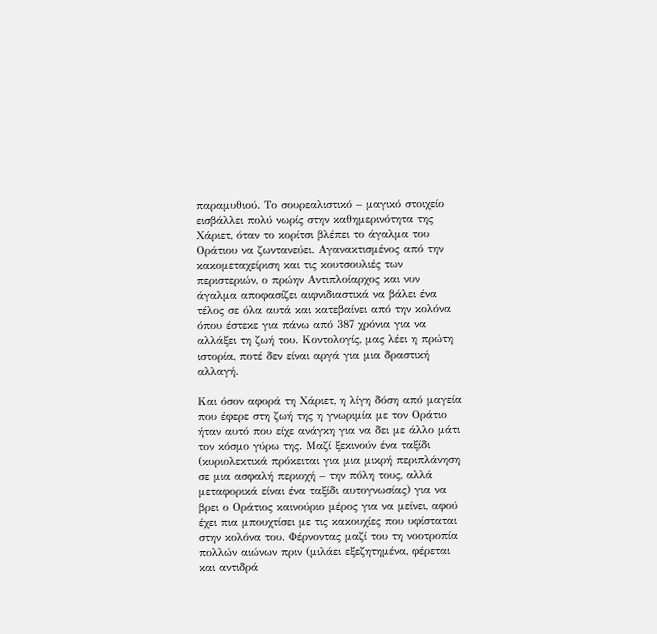παραμυθιού. Το σουρεαλιστικό – μαγικό στοιχείο εισβάλλει πολύ νωρίς στην καθημερινότητα της Χάριετ, όταν το κορίτσι βλέπει το άγαλμα του Οράτιου να ζωντανεύει. Αγανακτισμένος από την κακομεταχείριση και τις κουτσουλιές των περιστεριών, ο πρώην Αντιπλοίαρχος και νυν άγαλμα αποφασίζει αιφνιδιαστικά να βάλει ένα τέλος σε όλα αυτά και κατεβαίνει από την κολόνα όπου έστεκε για πάνω από 387 χρόνια για να αλλάξει τη ζωή του. Κοντολογίς, μας λέει η πρώτη ιστορία, ποτέ δεν είναι αργά για μια δραστική αλλαγή.

Και όσον αφορά τη Χάριετ, η λίγη δόση από μαγεία που έφερε στη ζωή της η γνωριμία με τον Οράτιο ήταν αυτό που είχε ανάγκη για να δει με άλλο μάτι τον κόσμο γύρω της. Μαζί ξεκινούν ένα ταξίδι (κυριολεκτικά πρόκειται για μια μικρή περιπλάνηση σε μια ασφαλή περιοχή – την πόλη τους, αλλά μεταφορικά είναι ένα ταξίδι αυτογνωσίας) για να βρει ο Οράτιος καινούριο μέρος για να μείνει, αφού έχει πια μπουχτίσει με τις κακουχίες που υφίσταται στην κολόνα του. Φέρνοντας μαζί του τη νοοτροπία πολλών αιώνων πριν (μιλάει εξεζητημένα, φέρεται και αντιδρά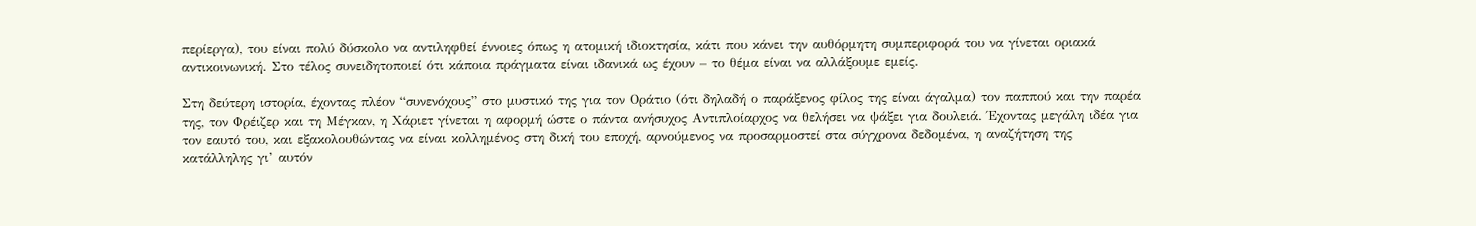περίεργα), του είναι πολύ δύσκολο να αντιληφθεί έννοιες όπως η ατομική ιδιοκτησία, κάτι που κάνει την αυθόρμητη συμπεριφορά του να γίνεται οριακά αντικοινωνική. Στο τέλος συνειδητοποιεί ότι κάποια πράγματα είναι ιδανικά ως έχουν – το θέμα είναι να αλλάξουμε εμείς.

Στη δεύτερη ιστορία, έχοντας πλέον “συνενόχους” στο μυστικό της για τον Οράτιο (ότι δηλαδή ο παράξενος φίλος της είναι άγαλμα) τον παππού και την παρέα της, τον Φρέιζερ και τη Μέγκαν, η Χάριετ γίνεται η αφορμή ώστε ο πάντα ανήσυχος Αντιπλοίαρχος να θελήσει να ψάξει για δουλειά. Έχοντας μεγάλη ιδέα για τον εαυτό του, και εξακολουθώντας να είναι κολλημένος στη δική του εποχή, αρνούμενος να προσαρμοστεί στα σύγχρονα δεδομένα, η αναζήτηση της κατάλληλης γι’ αυτόν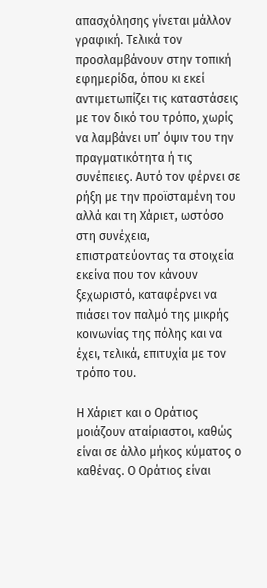απασχόλησης γίνεται μάλλον γραφική. Τελικά τον προσλαμβάνουν στην τοπική εφημερίδα, όπου κι εκεί αντιμετωπίζει τις καταστάσεις με τον δικό του τρόπο, χωρίς να λαμβάνει υπ’ όψιν του την πραγματικότητα ή τις συνέπειες. Αυτό τον φέρνει σε ρήξη με την προϊσταμένη του αλλά και τη Χάριετ, ωστόσο στη συνέχεια, επιστρατεύοντας τα στοιχεία εκείνα που τον κάνουν ξεχωριστό, καταφέρνει να πιάσει τον παλμό της μικρής κοινωνίας της πόλης και να έχει, τελικά, επιτυχία με τον τρόπο του.

Η Χάριετ και ο Οράτιος μοιάζουν αταίριαστοι, καθώς είναι σε άλλο μήκος κύματος ο καθένας. Ο Οράτιος είναι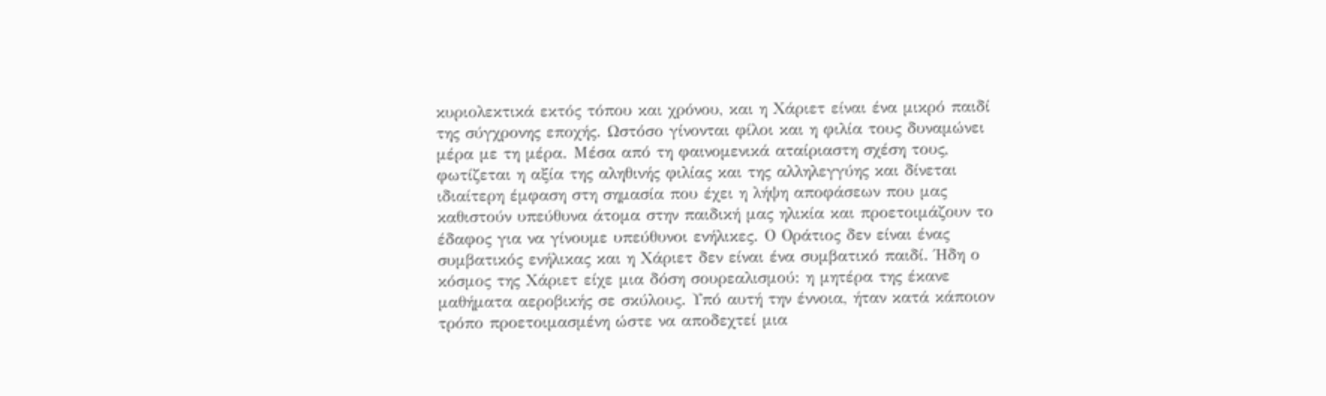κυριολεκτικά εκτός τόπου και χρόνου, και η Χάριετ είναι ένα μικρό παιδί της σύγχρονης εποχής. Ωστόσο γίνονται φίλοι και η φιλία τους δυναμώνει μέρα με τη μέρα. Μέσα από τη φαινομενικά αταίριαστη σχέση τους, φωτίζεται η αξία της αληθινής φιλίας και της αλληλεγγύης και δίνεται ιδιαίτερη έμφαση στη σημασία που έχει η λήψη αποφάσεων που μας καθιστούν υπεύθυνα άτομα στην παιδική μας ηλικία και προετοιμάζουν το έδαφος για να γίνουμε υπεύθυνοι ενήλικες. Ο Οράτιος δεν είναι ένας συμβατικός ενήλικας και η Χάριετ δεν είναι ένα συμβατικό παιδί. Ήδη ο κόσμος της Χάριετ είχε μια δόση σουρεαλισμού: η μητέρα της έκανε μαθήματα αεροβικής σε σκύλους. Υπό αυτή την έννοια, ήταν κατά κάποιον τρόπο προετοιμασμένη ώστε να αποδεχτεί μια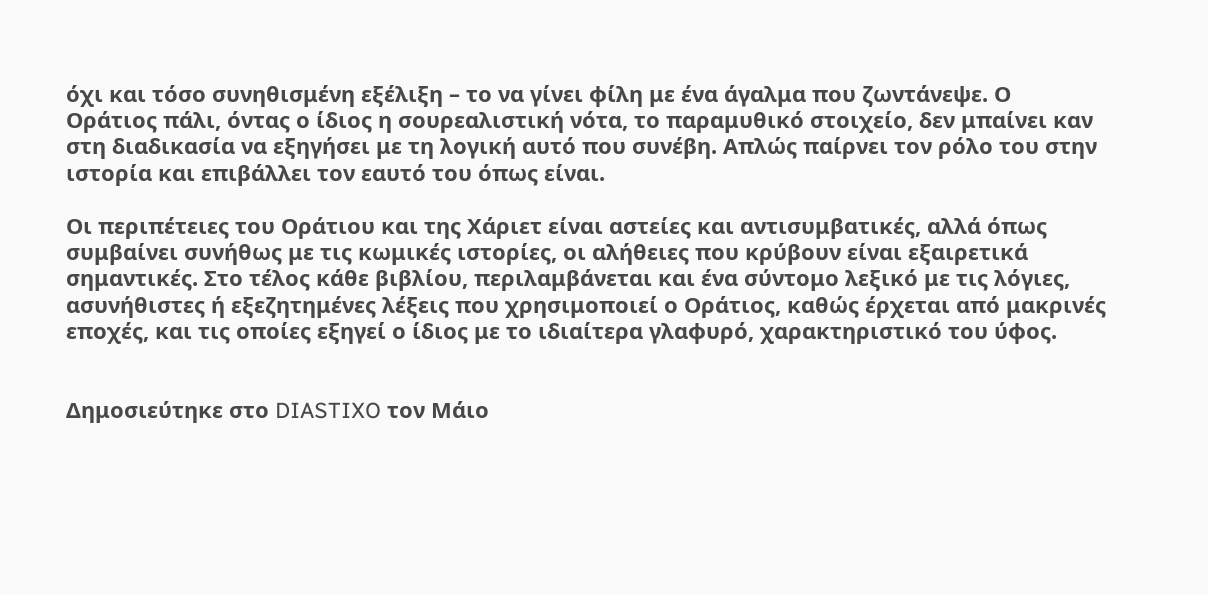όχι και τόσο συνηθισμένη εξέλιξη – το να γίνει φίλη με ένα άγαλμα που ζωντάνεψε. Ο Οράτιος πάλι, όντας ο ίδιος η σουρεαλιστική νότα, το παραμυθικό στοιχείο, δεν μπαίνει καν στη διαδικασία να εξηγήσει με τη λογική αυτό που συνέβη. Απλώς παίρνει τον ρόλο του στην ιστορία και επιβάλλει τον εαυτό του όπως είναι.

Οι περιπέτειες του Οράτιου και της Χάριετ είναι αστείες και αντισυμβατικές, αλλά όπως συμβαίνει συνήθως με τις κωμικές ιστορίες, οι αλήθειες που κρύβουν είναι εξαιρετικά σημαντικές. Στο τέλος κάθε βιβλίου, περιλαμβάνεται και ένα σύντομο λεξικό με τις λόγιες, ασυνήθιστες ή εξεζητημένες λέξεις που χρησιμοποιεί ο Οράτιος, καθώς έρχεται από μακρινές εποχές, και τις οποίες εξηγεί ο ίδιος με το ιδιαίτερα γλαφυρό, χαρακτηριστικό του ύφος.


Δημοσιεύτηκε στο DIASTIXO τον Μάιο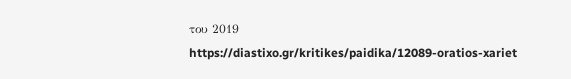του 2019
https://diastixo.gr/kritikes/paidika/12089-oratios-xariet